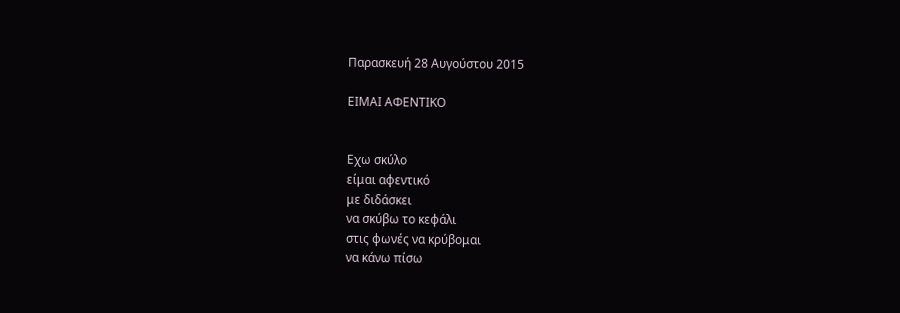Παρασκευή 28 Αυγούστου 2015

ΕΙΜΑΙ ΑΦΕΝΤΙΚΟ


Εχω σκύλο
είμαι αφεντικό
με διδάσκει
να σκύβω το κεφάλι
στις φωνές να κρύβομαι
να κάνω πίσω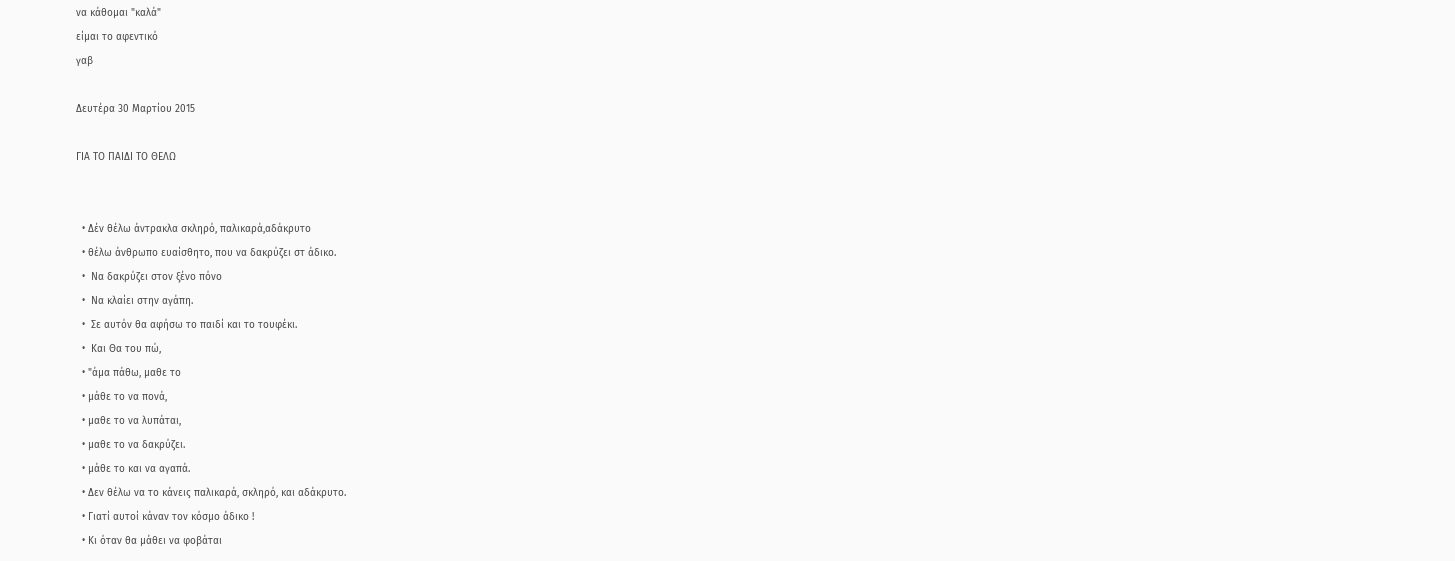να κάθομαι "καλά"
είμαι το αφεντικό
γαβ

Δευτέρα 30 Μαρτίου 2015

ΓΙΑ ΤΟ ΠΑΙΔΙ ΤΟ ΘΕΛΩ


  • Δέν θέλω άντρακλα σκληρό, παλικαρά,αδάκρυτο
  • θέλω άνθρωπο ευαίσθητο, που να δακρύζει στ άδικο.
  •  Να δακρύζει στον ξένο πόνο
  •  Να κλαίει στην αγάπη.
  •  Σε αυτόν θα αφήσω το παιδί και το τουφέκι.
  •  Και Θα του πώ,
  • "άμα πάθω, μαθε το
  • μάθε το να πονά,
  • μαθε το να λυπάται,
  • μαθε το να δακρύζει.
  • μάθε το και να αγαπά.
  • Δεν θέλω να το κάνεις παλικαρά, σκληρό, και αδάκρυτο.
  • Γιατί αυτοί κάναν τον κόσμο άδικο !
  • Κι όταν θα μάθει να φοβάται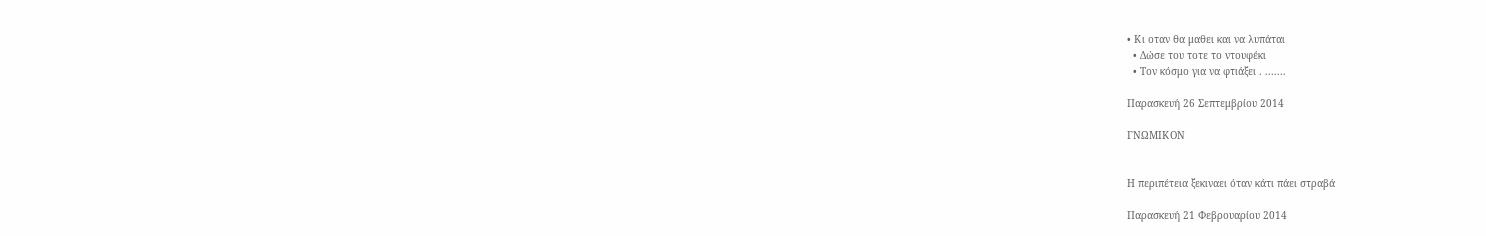• Κι οταν θα μαθει και να λυπάται
  • Δώσε του τοτε το ντουφέκι
  • Τον κόσμο για να φτιάξει . .......

Παρασκευή 26 Σεπτεμβρίου 2014

ΓΝΩΜΙΚΟΝ


Η περιπέτεια ξεκιναει όταν κάτι πάει στραβά

Παρασκευή 21 Φεβρουαρίου 2014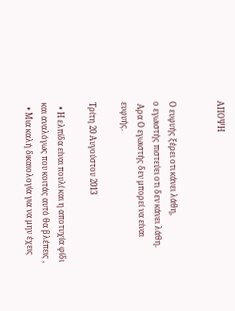ΑΠΟΨΗ


Ο ευφυής ξέρει οτι κάνει λάθη,
ο εγωιστής πιστεύει οτι δεν κάνει λάθη.
 Αρα Ο εγωιστής δεν μπορεί να είναι ευφυής.

Τρίτη 20 Αυγούστου 2013

  • Η ελπίδα είναι πουλί και η αποτυχία φίδι και αναλόγως που κοιτάς αυτό θα βλέπεις ,
  • Μια καλή δικαιολογία για να μην έχεις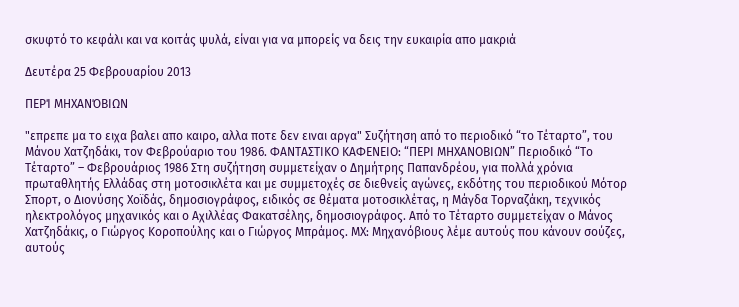σκυφτό το κεφάλι και να κοιτάς ψυλά, είναι για να μπορείς να δεις την ευκαιρία απο μακριά

Δευτέρα 25 Φεβρουαρίου 2013

ΠΕΡΊ ΜΗΧΑΝΌΒΙΩΝ

"επρεπε μα το ειχα βαλει απο καιρο, αλλα ποτε δεν ειναι αργα" Συζήτηση από το περιοδικό “το Τέταρτο”, του Μάνου Χατζηδάκι, τον Φεβρούαριο του 1986. ΦΑΝΤΑΣΤΙΚΟ ΚΑΦΕΝΕΙΟ: “ΠΕΡΙ ΜΗΧΑΝΟΒΙΩΝ” Περιοδικό “Το Τέταρτο” – Φεβρουάριος 1986 Στη συζήτηση συμμετείχαν ο Δημήτρης Παπανδρέου, για πολλά χρόνια πρωταθλητής Ελλάδας στη μοτοσικλέτα και με συμμετοχές σε διεθνείς αγώνες, εκδότης του περιοδικού Μότορ Σπορτ, ο Διονύσης Χοϊδάς, δημοσιογράφος, ειδικός σε θέματα μοτοσικλέτας, η Μάγδα Τορναζάκη, τεχνικός ηλεκτρολόγος μηχανικός και ο Αχιλλέας Φακατσέλης, δημοσιογράφος. Από το Τέταρτο συμμετείχαν ο Μάνος Χατζηδάκις, ο Γιώργος Κοροπούλης και ο Γιώργος Μπράμος. ΜΧ: Μηχανόβιους λέμε αυτούς που κάνουν σούζες, αυτούς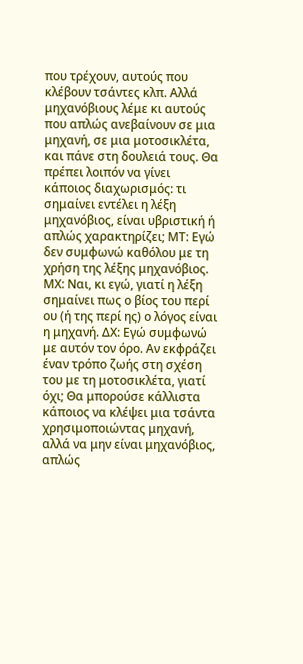που τρέχουν, αυτούς που κλέβουν τσάντες κλπ. Αλλά μηχανόβιους λέμε κι αυτούς που απλώς ανεβαίνουν σε μια μηχανή, σε μια μοτοσικλέτα, και πάνε στη δουλειά τους. Θα πρέπει λοιπόν να γίνει κάποιος διαχωρισμός: τι σημαίνει εντέλει η λέξη μηχανόβιος, είναι υβριστική ή απλώς χαρακτηρίζει; ΜΤ: Εγώ δεν συμφωνώ καθόλου με τη χρήση της λέξης μηχανόβιος. ΜΧ: Ναι, κι εγώ, γιατί η λέξη σημαίνει πως ο βίος του περί ου (ή της περί ης) ο λόγος είναι η μηχανή. ΔΧ: Εγώ συμφωνώ με αυτόν τον όρο. Αν εκφράζει έναν τρόπο ζωής στη σχέση του με τη μοτοσικλέτα, γιατί όχι; Θα μπορούσε κάλλιστα κάποιος να κλέψει μια τσάντα χρησιμοποιώντας μηχανή, αλλά να μην είναι μηχανόβιος, απλώς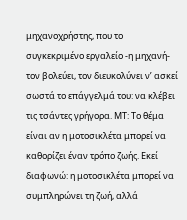μηχανοχρήστης, που το συγκεκριμένο εργαλείο -η μηχανή- τον βολεύει, τον διευκολύνει ν’ ασκεί σωστά το επάγγελμά του: να κλέβει τις τσάντες γρήγορα. ΜΤ: Το θέμα είναι αν η μοτοσικλέτα μπορεί να καθορίζει έναν τρόπο ζωής. Εκεί διαφωνώ: η μοτοσικλέτα μπορεί να συμπληρώνει τη ζωή, αλλά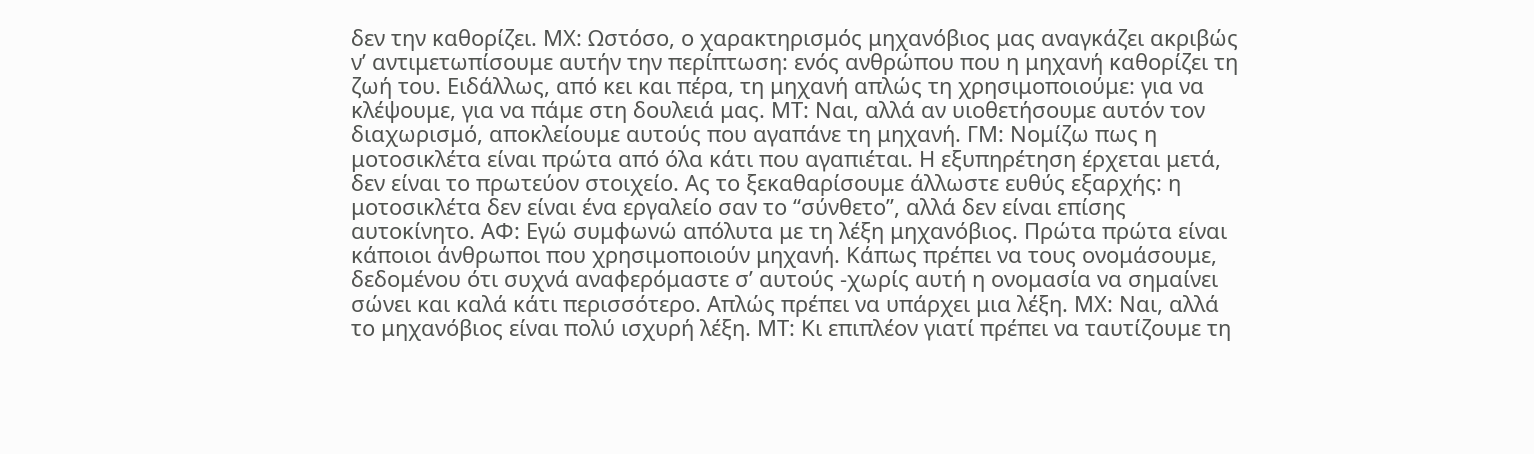δεν την καθορίζει. ΜΧ: Ωστόσο, ο χαρακτηρισμός μηχανόβιος μας αναγκάζει ακριβώς ν’ αντιμετωπίσουμε αυτήν την περίπτωση: ενός ανθρώπου που η μηχανή καθορίζει τη ζωή του. Ειδάλλως, από κει και πέρα, τη μηχανή απλώς τη χρησιμοποιούμε: για να κλέψουμε, για να πάμε στη δουλειά μας. ΜΤ: Ναι, αλλά αν υιοθετήσουμε αυτόν τον διαχωρισμό, αποκλείουμε αυτούς που αγαπάνε τη μηχανή. ΓΜ: Νομίζω πως η μοτοσικλέτα είναι πρώτα από όλα κάτι που αγαπιέται. Η εξυπηρέτηση έρχεται μετά, δεν είναι το πρωτεύον στοιχείο. Ας το ξεκαθαρίσουμε άλλωστε ευθύς εξαρχής: η μοτοσικλέτα δεν είναι ένα εργαλείο σαν το “σύνθετο”, αλλά δεν είναι επίσης αυτοκίνητο. ΑΦ: Εγώ συμφωνώ απόλυτα με τη λέξη μηχανόβιος. Πρώτα πρώτα είναι κάποιοι άνθρωποι που χρησιμοποιούν μηχανή. Κάπως πρέπει να τους ονομάσουμε, δεδομένου ότι συχνά αναφερόμαστε σ’ αυτούς -χωρίς αυτή η ονομασία να σημαίνει σώνει και καλά κάτι περισσότερο. Απλώς πρέπει να υπάρχει μια λέξη. ΜΧ: Ναι, αλλά το μηχανόβιος είναι πολύ ισχυρή λέξη. ΜΤ: Κι επιπλέον γιατί πρέπει να ταυτίζουμε τη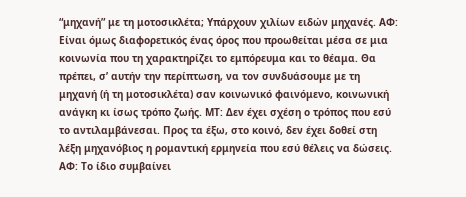“μηχανή” με τη μοτοσικλέτα; Υπάρχουν χιλίων ειδών μηχανές. ΑΦ: Είναι όμως διαφορετικός ένας όρος που προωθείται μέσα σε μια κοινωνία που τη χαρακτηρίζει το εμπόρευμα και το θέαμα. Θα πρέπει, σ’ αυτήν την περίπτωση, να τον συνδυάσουμε με τη μηχανή (ή τη μοτοσικλέτα) σαν κοινωνικό φαινόμενο, κοινωνική ανάγκη κι ίσως τρόπο ζωής. ΜΤ: Δεν έχει σχέση ο τρόπος που εσύ το αντιλαμβάνεσαι. Προς τα έξω, στο κοινό, δεν έχει δοθεί στη λέξη μηχανόβιος η ρομαντική ερμηνεία που εσύ θέλεις να δώσεις. ΑΦ: Το ίδιο συμβαίνει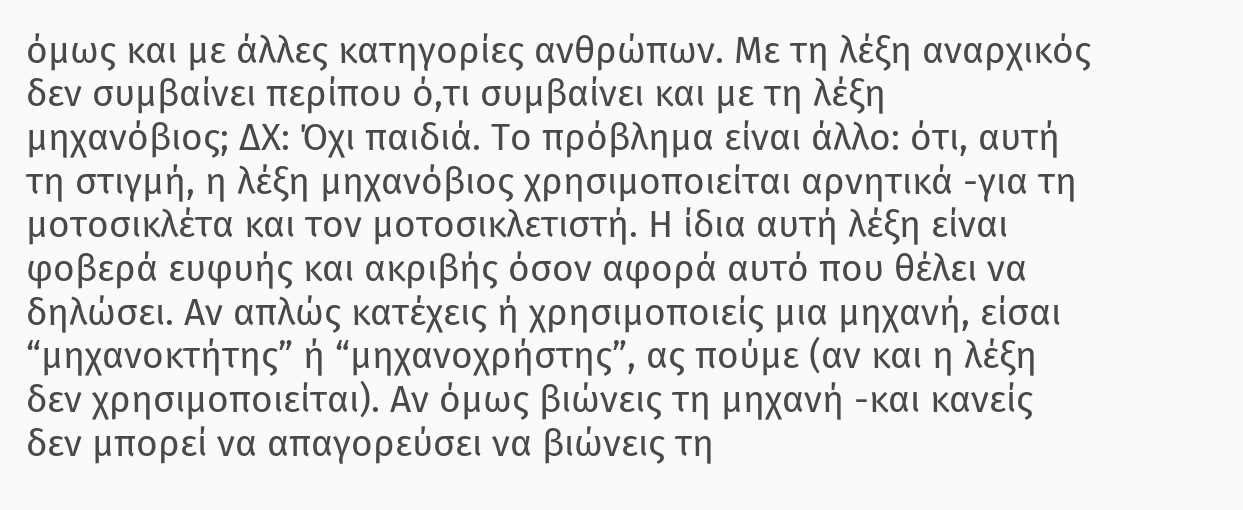όμως και με άλλες κατηγορίες ανθρώπων. Με τη λέξη αναρχικός δεν συμβαίνει περίπου ό,τι συμβαίνει και με τη λέξη μηχανόβιος; ΔΧ: Όχι παιδιά. Το πρόβλημα είναι άλλο: ότι, αυτή τη στιγμή, η λέξη μηχανόβιος χρησιμοποιείται αρνητικά -για τη μοτοσικλέτα και τον μοτοσικλετιστή. Η ίδια αυτή λέξη είναι φοβερά ευφυής και ακριβής όσον αφορά αυτό που θέλει να δηλώσει. Αν απλώς κατέχεις ή χρησιμοποιείς μια μηχανή, είσαι “μηχανοκτήτης” ή “μηχανοχρήστης”, ας πούμε (αν και η λέξη δεν χρησιμοποιείται). Αν όμως βιώνεις τη μηχανή -και κανείς δεν μπορεί να απαγορεύσει να βιώνεις τη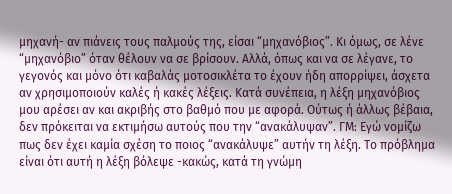μηχανή- αν πιάνεις τους παλμούς της, είσαι “μηχανόβιος”. Κι όμως, σε λένε “μηχανόβιο” όταν θέλουν να σε βρίσουν. Αλλά, όπως και να σε λέγανε, το γεγονός και μόνο ότι καβαλάς μοτοσικλέτα το έχουν ήδη απορρίψει, άσχετα αν χρησιμοποιούν καλές ή κακές λέξεις. Κατά συνέπεια, η λέξη μηχανόβιος μου αρέσει αν και ακριβής στο βαθμό που με αφορά. Ούτως ή άλλως βέβαια, δεν πρόκειται να εκτιμήσω αυτούς που την “ανακάλυψαν”. ΓΜ: Εγώ νομίζω πως δεν έχει καμία σχέση το ποιος “ανακάλυψε” αυτήν τη λέξη. Το πρόβλημα είναι ότι αυτή η λέξη βόλεψε -κακώς, κατά τη γνώμη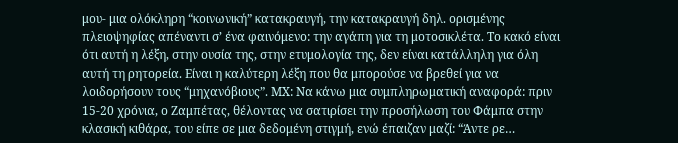μου- μια ολόκληρη “κοινωνική” κατακραυγή, την κατακραυγή δηλ. ορισμένης πλειοψηφίας απέναντι σ’ ένα φαινόμενο: την αγάπη για τη μοτοσικλέτα. Το κακό είναι ότι αυτή η λέξη, στην ουσία της, στην ετυμολογία της, δεν είναι κατάλληλη για όλη αυτή τη ρητορεία. Είναι η καλύτερη λέξη που θα μπορούσε να βρεθεί για να λοιδορήσουν τους “μηχανόβιους”. ΜΧ: Να κάνω μια συμπληρωματική αναφορά: πριν 15-20 χρόνια, ο Ζαμπέτας, θέλοντας να σατιρίσει την προσήλωση του Φάμπα στην κλασική κιθάρα, του είπε σε μια δεδομένη στιγμή, ενώ έπαιζαν μαζί: “Άντε ρε…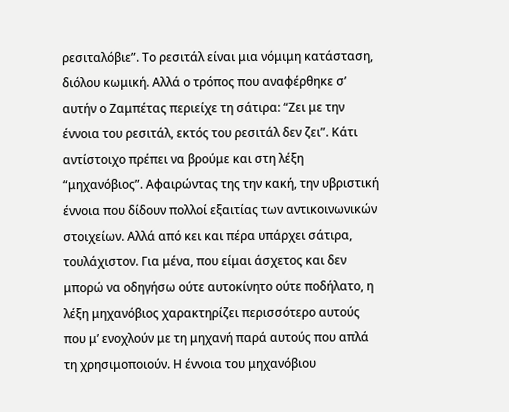ρεσιταλόβιε”. Το ρεσιτάλ είναι μια νόμιμη κατάσταση, διόλου κωμική. Αλλά ο τρόπος που αναφέρθηκε σ’ αυτήν ο Ζαμπέτας περιείχε τη σάτιρα: “Ζει με την έννοια του ρεσιτάλ, εκτός του ρεσιτάλ δεν ζει”. Κάτι αντίστοιχο πρέπει να βρούμε και στη λέξη “μηχανόβιος”. Αφαιρώντας της την κακή, την υβριστική έννοια που δίδουν πολλοί εξαιτίας των αντικοινωνικών στοιχείων. Αλλά από κει και πέρα υπάρχει σάτιρα, τουλάχιστον. Για μένα, που είμαι άσχετος και δεν μπορώ να οδηγήσω ούτε αυτοκίνητο ούτε ποδήλατο, η λέξη μηχανόβιος χαρακτηρίζει περισσότερο αυτούς που μ’ ενοχλούν με τη μηχανή παρά αυτούς που απλά τη χρησιμοποιούν. Η έννοια του μηχανόβιου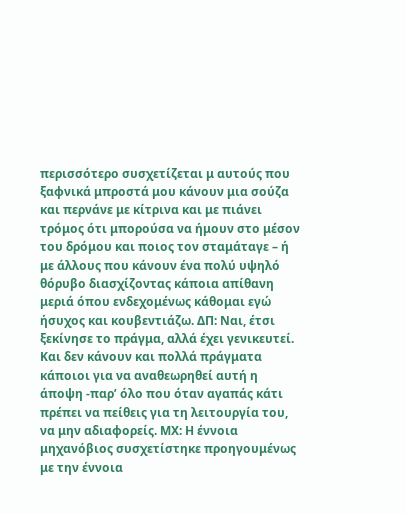περισσότερο συσχετίζεται μ αυτούς που ξαφνικά μπροστά μου κάνουν μια σούζα και περνάνε με κίτρινα και με πιάνει τρόμος ότι μπορούσα να ήμουν στο μέσον του δρόμου και ποιος τον σταμάταγε – ή με άλλους που κάνουν ένα πολύ υψηλό θόρυβο διασχίζοντας κάποια απίθανη μεριά όπου ενδεχομένως κάθομαι εγώ ήσυχος και κουβεντιάζω. ΔΠ: Ναι, έτσι ξεκίνησε το πράγμα, αλλά έχει γενικευτεί. Και δεν κάνουν και πολλά πράγματα κάποιοι για να αναθεωρηθεί αυτή η άποψη -παρ’ όλο που όταν αγαπάς κάτι πρέπει να πείθεις για τη λειτουργία του, να μην αδιαφορείς. ΜΧ: Η έννοια μηχανόβιος συσχετίστηκε προηγουμένως με την έννοια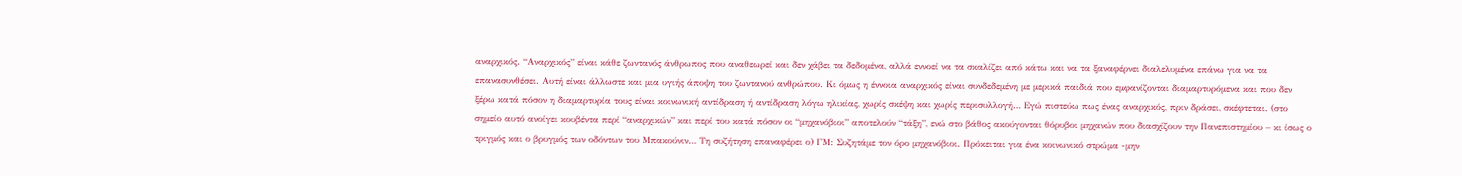αναρχικός. “Αναρχικός” είναι κάθε ζωντανός άνθρωπος που αναθεωρεί και δεν χάβει τα δεδομένα, αλλά εννοεί να τα σκαλίζει από κάτω και να τα ξαναφέρνει διαλελυμένα επάνω για να τα επανασυνθέσει. Αυτή είναι άλλωστε και μια υγιής άποψη του ζωντανού ανθρώπου. Κι όμως η έννοια αναρχικός είναι συνδεδεμένη με μερικά παιδιά που εμφανίζονται διαμαρτυρόμενα και που δεν ξέρω κατά πόσον η διαμαρτυρία τους είναι κοινωνική αντίδραση ή αντίδραση λόγω ηλικίας, χωρίς σκέψη και χωρίς περισυλλογή… Εγώ πιστεύω πως ένας αναρχικός, πριν δράσει, σκέφτεται. (στο σημείο αυτό ανοίγει κουβέντα περί “αναρχικών” και περί του κατά πόσον οι “μηχανόβιοι” αποτελούν “τάξη”, ενώ στο βάθος ακούγονται θόρυβοι μηχανών που διασχίζουν την Πανεπιστημίου – κι ίσως ο τριγμός και ο βρυγμός των οδόντων του Μπακούνιν… Τη συζήτηση επαναφέρει ο) ΓΜ: Συζητάμε τον όρο μηχανόβιοι. Πρόκειται για ένα κοινωνικό στρώμα -μην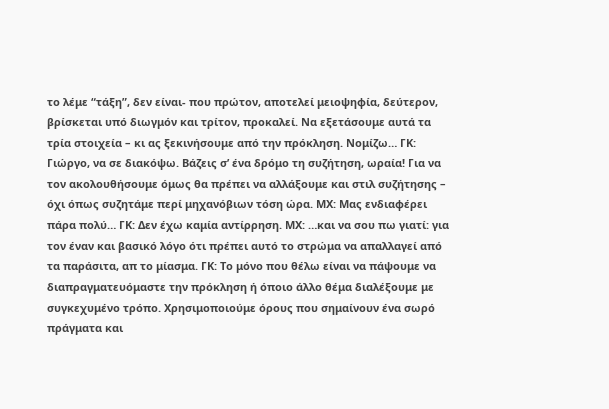το λέμε “τάξη”, δεν είναι- που πρώτον, αποτελεί μειοψηφία, δεύτερον, βρίσκεται υπό διωγμόν και τρίτον, προκαλεί. Να εξετάσουμε αυτά τα τρία στοιχεία – κι ας ξεκινήσουμε από την πρόκληση. Νομίζω… ΓΚ: Γιώργο, να σε διακόψω. Βάζεις σ’ ένα δρόμο τη συζήτηση, ωραία! Για να τον ακολουθήσουμε όμως θα πρέπει να αλλάξουμε και στιλ συζήτησης – όχι όπως συζητάμε περί μηχανόβιων τόση ώρα. ΜΧ: Μας ενδιαφέρει πάρα πολύ… ΓΚ: Δεν έχω καμία αντίρρηση. ΜΧ: …και να σου πω γιατί: για τον έναν και βασικό λόγο ότι πρέπει αυτό το στρώμα να απαλλαγεί από τα παράσιτα, απ το μίασμα. ΓΚ: Το μόνο που θέλω είναι να πάψουμε να διαπραγματευόμαστε την πρόκληση ή όποιο άλλο θέμα διαλέξουμε με συγκεχυμένο τρόπο. Χρησιμοποιούμε όρους που σημαίνουν ένα σωρό πράγματα και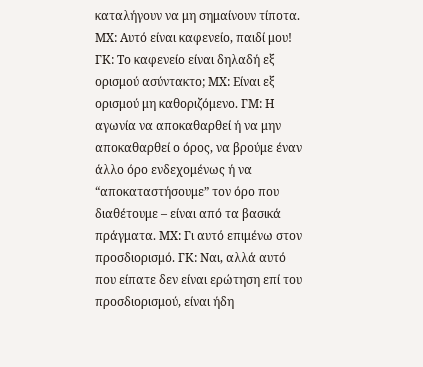καταλήγουν να μη σημαίνουν τίποτα. ΜΧ: Αυτό είναι καφενείο, παιδί μου! ΓΚ: Το καφενείο είναι δηλαδή εξ ορισμού ασύντακτο; ΜΧ: Είναι εξ ορισμού μη καθοριζόμενο. ΓΜ: Η αγωνία να αποκαθαρθεί ή να μην αποκαθαρθεί ο όρος, να βρούμε έναν άλλο όρο ενδεχομένως ή να “αποκαταστήσουμε” τον όρο που διαθέτουμε – είναι από τα βασικά πράγματα. ΜΧ: Γι αυτό επιμένω στον προσδιορισμό. ΓΚ: Ναι, αλλά αυτό που είπατε δεν είναι ερώτηση επί του προσδιορισμού, είναι ήδη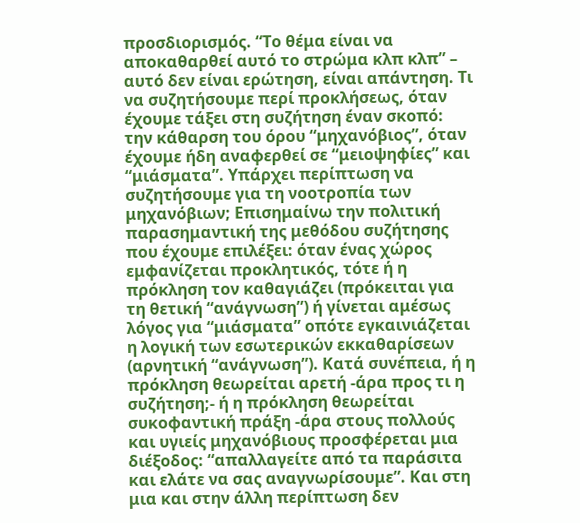προσδιορισμός. “Το θέμα είναι να αποκαθαρθεί αυτό το στρώμα κλπ κλπ” – αυτό δεν είναι ερώτηση, είναι απάντηση. Τι να συζητήσουμε περί προκλήσεως, όταν έχουμε τάξει στη συζήτηση έναν σκοπό: την κάθαρση του όρου “μηχανόβιος”, όταν έχουμε ήδη αναφερθεί σε “μειοψηφίες” και “μιάσματα”. Υπάρχει περίπτωση να συζητήσουμε για τη νοοτροπία των μηχανόβιων; Επισημαίνω την πολιτική παρασημαντική της μεθόδου συζήτησης που έχουμε επιλέξει: όταν ένας χώρος εμφανίζεται προκλητικός, τότε ή η πρόκληση τον καθαγιάζει (πρόκειται για τη θετική “ανάγνωση”) ή γίνεται αμέσως λόγος για “μιάσματα” οπότε εγκαινιάζεται η λογική των εσωτερικών εκκαθαρίσεων (αρνητική “ανάγνωση”). Κατά συνέπεια, ή η πρόκληση θεωρείται αρετή -άρα προς τι η συζήτηση;- ή η πρόκληση θεωρείται συκοφαντική πράξη -άρα στους πολλούς και υγιείς μηχανόβιους προσφέρεται μια διέξοδος: “απαλλαγείτε από τα παράσιτα και ελάτε να σας αναγνωρίσουμε”. Και στη μια και στην άλλη περίπτωση δεν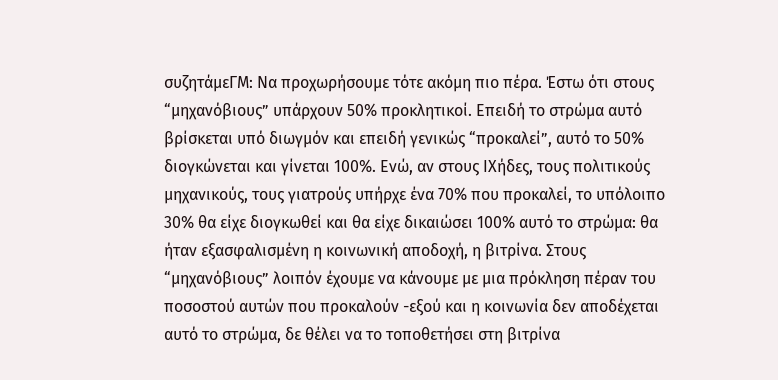συζητάμεΓΜ: Να προχωρήσουμε τότε ακόμη πιο πέρα. Έστω ότι στους “μηχανόβιους” υπάρχουν 50% προκλητικοί. Επειδή το στρώμα αυτό βρίσκεται υπό διωγμόν και επειδή γενικώς “προκαλεί”, αυτό το 50% διογκώνεται και γίνεται 100%. Ενώ, αν στους ΙΧήδες, τους πολιτικούς μηχανικούς, τους γιατρούς υπήρχε ένα 70% που προκαλεί, το υπόλοιπο 30% θα είχε διογκωθεί και θα είχε δικαιώσει 100% αυτό το στρώμα: θα ήταν εξασφαλισμένη η κοινωνική αποδοχή, η βιτρίνα. Στους “μηχανόβιους” λοιπόν έχουμε να κάνουμε με μια πρόκληση πέραν του ποσοστού αυτών που προκαλούν -εξού και η κοινωνία δεν αποδέχεται αυτό το στρώμα, δε θέλει να το τοποθετήσει στη βιτρίνα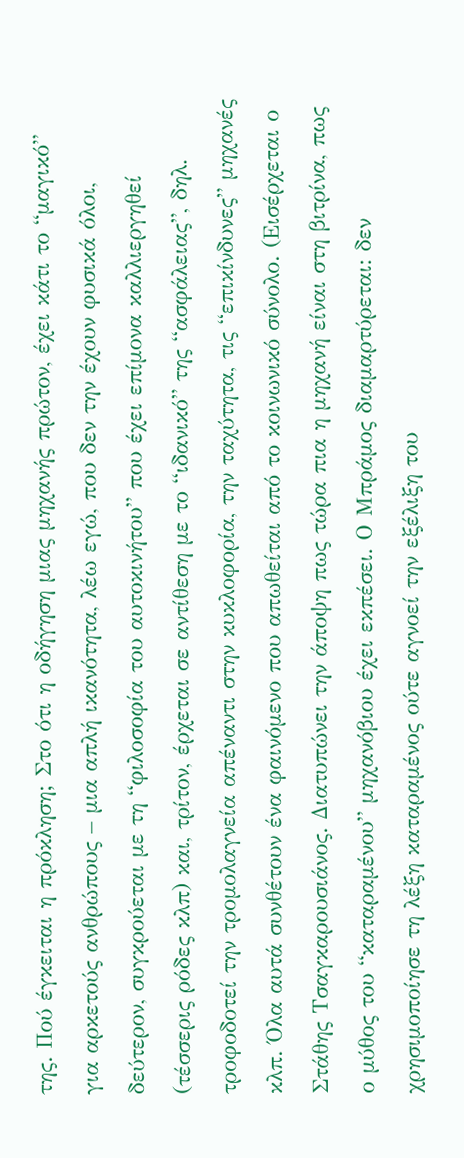της. Πού έγκειται η πρόκληση; Στο ότι η οδήγηση μιας μηχανής πρώτον, έχει κάτι το “μαγικό” για αρκετούς ανθρώπους – μια απλή ικανότητα, λέω εγώ, που δεν την έχουν φυσικά όλοι, δεύτερον, συγκρούεται με τη “φιλοσοφία του αυτοκινήτου” που έχει επίμονα καλλιεργηθεί (τέσσερις ρόδες κλπ) και, τρίτον, έρχεται σε αντίθεση με το “ιδανικό” της “ασφάλειας”, δηλ. τροφοδοτεί την τρομολαγνεία απέναντι στην κυκλοφορία, την ταχύτητα, τις “επικίνδυνες” μηχανές κλπ. Όλα αυτά συνθέτουν ένα φαινόμενο που απωθείται από το κοινωνικό σύνολο. (Εισέρχεται ο Στάθης Τσαγκαρουσιάνος. Διατυπώνει την άποψη πως τώρα πια η μηχανή είναι στη βιτρίνα, πως ο μύθος του “καταραμένου” μηχανόβιου έχει εκπέσει. Ο Μπράμος διαμαρτύρεται: δεν χρησιμοποίησε τη λέξη καταραμένος ούτε αγνοεί την εξέλιξη του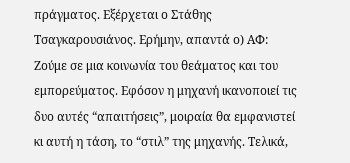πράγματος. Εξέρχεται ο Στάθης Τσαγκαρουσιάνος. Ερήμην, απαντά ο) ΑΦ: Ζούμε σε μια κοινωνία του θεάματος και του εμπορεύματος. Εφόσον η μηχανή ικανοποιεί τις δυο αυτές “απαιτήσεις”, μοιραία θα εμφανιστεί κι αυτή η τάση, το “στιλ” της μηχανής. Τελικά,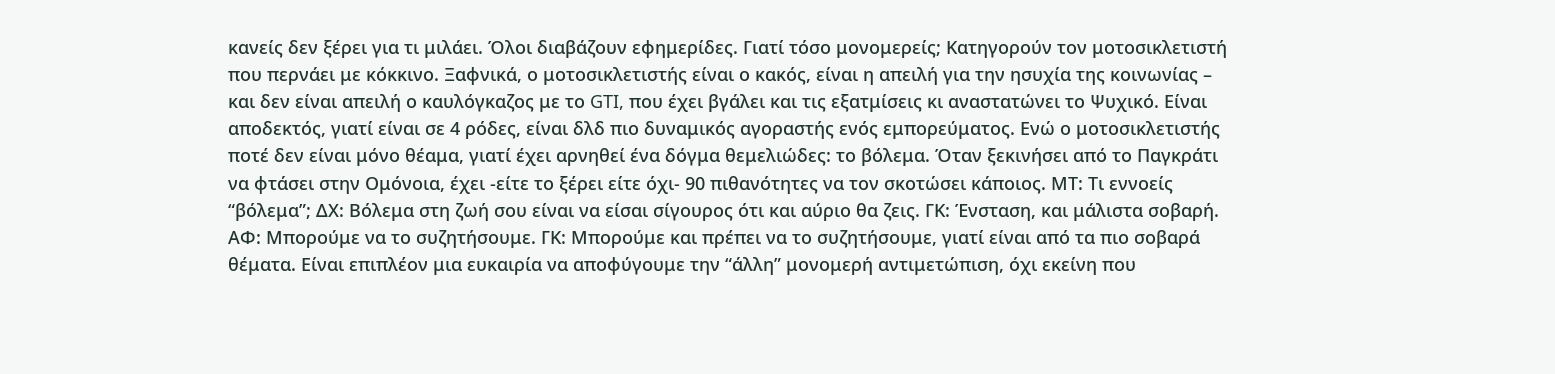κανείς δεν ξέρει για τι μιλάει. Όλοι διαβάζουν εφημερίδες. Γιατί τόσο μονομερείς; Κατηγορούν τον μοτοσικλετιστή που περνάει με κόκκινο. Ξαφνικά, ο μοτοσικλετιστής είναι ο κακός, είναι η απειλή για την ησυχία της κοινωνίας – και δεν είναι απειλή ο καυλόγκαζος με το GTI, που έχει βγάλει και τις εξατμίσεις κι αναστατώνει το Ψυχικό. Είναι αποδεκτός, γιατί είναι σε 4 ρόδες, είναι δλδ πιο δυναμικός αγοραστής ενός εμπορεύματος. Ενώ ο μοτοσικλετιστής ποτέ δεν είναι μόνο θέαμα, γιατί έχει αρνηθεί ένα δόγμα θεμελιώδες: το βόλεμα. Όταν ξεκινήσει από το Παγκράτι να φτάσει στην Ομόνοια, έχει -είτε το ξέρει είτε όχι- 90 πιθανότητες να τον σκοτώσει κάποιος. ΜΤ: Τι εννοείς “βόλεμα”; ΔΧ: Βόλεμα στη ζωή σου είναι να είσαι σίγουρος ότι και αύριο θα ζεις. ΓΚ: Ένσταση, και μάλιστα σοβαρή. ΑΦ: Μπορούμε να το συζητήσουμε. ΓΚ: Μπορούμε και πρέπει να το συζητήσουμε, γιατί είναι από τα πιο σοβαρά θέματα. Είναι επιπλέον μια ευκαιρία να αποφύγουμε την “άλλη” μονομερή αντιμετώπιση, όχι εκείνη που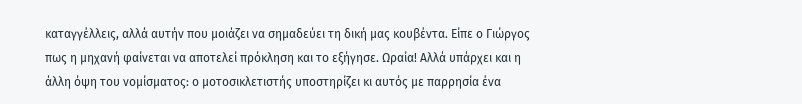καταγγέλλεις, αλλά αυτήν που μοιάζει να σημαδεύει τη δική μας κουβέντα. Είπε ο Γιώργος πως η μηχανή φαίνεται να αποτελεί πρόκληση και το εξήγησε. Ωραία! Αλλά υπάρχει και η άλλη όψη του νομίσματος: ο μοτοσικλετιστής υποστηρίζει κι αυτός με παρρησία ένα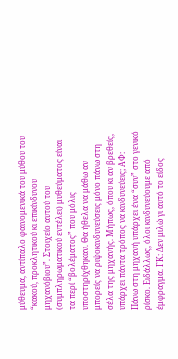μύθευμα, αντίπαλο φαινομενικά του μύθου του “κακού, προκλητικού κι επικίνδυνου μηχανόβιου”. Στοιχείο αυτού του (συμπληρωματικού εντέλει) μυθεύματος είναι τα περί “βολέματος” που μόλις υποστηρίχθηκαν. Θα ήθελα να μάθω αν μπορείς να ριψοκινδυνεύσεις μόνο πάνω στη σέλα της μηχανής. Μήπως, όπου κι αν βρεθείς, υπάρχει πάντα τρόπος να κινδυνεύεις; ΑΦ: Πάνω στη μηχανή υπάρχει ένα “συν” στο γενικό ρίσκο. Ειδάλλως, όλοι κινδυνεύουμε από έμφραγμα. ΓΚ: Δεν μιλώ γι αυτό το είδος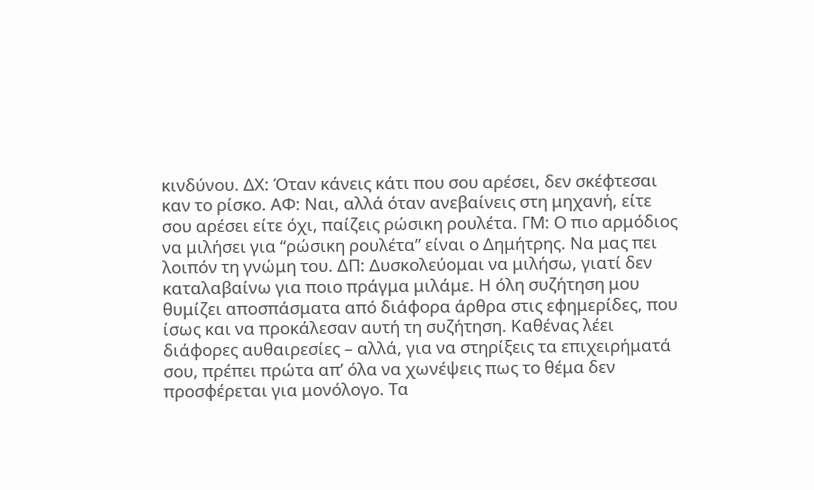κινδύνου. ΔΧ: Όταν κάνεις κάτι που σου αρέσει, δεν σκέφτεσαι καν το ρίσκο. ΑΦ: Ναι, αλλά όταν ανεβαίνεις στη μηχανή, είτε σου αρέσει είτε όχι, παίζεις ρώσικη ρουλέτα. ΓΜ: Ο πιο αρμόδιος να μιλήσει για “ρώσικη ρουλέτα” είναι ο Δημήτρης. Να μας πει λοιπόν τη γνώμη του. ΔΠ: Δυσκολεύομαι να μιλήσω, γιατί δεν καταλαβαίνω για ποιο πράγμα μιλάμε. Η όλη συζήτηση μου θυμίζει αποσπάσματα από διάφορα άρθρα στις εφημερίδες, που ίσως και να προκάλεσαν αυτή τη συζήτηση. Καθένας λέει διάφορες αυθαιρεσίες – αλλά, για να στηρίξεις τα επιχειρήματά σου, πρέπει πρώτα απ’ όλα να χωνέψεις πως το θέμα δεν προσφέρεται για μονόλογο. Τα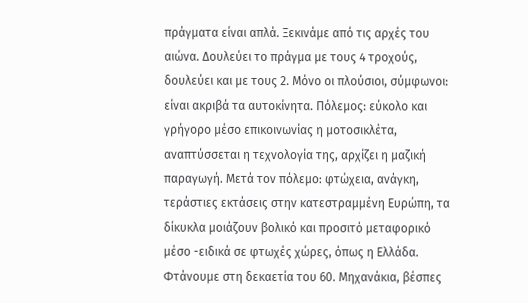πράγματα είναι απλά. Ξεκινάμε από τις αρχές του αιώνα. Δουλεύει το πράγμα με τους 4 τροχούς, δουλεύει και με τους 2. Μόνο οι πλούσιοι, σύμφωνοι: είναι ακριβά τα αυτοκίνητα. Πόλεμος: εύκολο και γρήγορο μέσο επικοινωνίας η μοτοσικλέτα, αναπτύσσεται η τεχνολογία της, αρχίζει η μαζική παραγωγή. Μετά τον πόλεμο: φτώχεια, ανάγκη, τεράστιες εκτάσεις στην κατεστραμμένη Ευρώπη, τα δίκυκλα μοιάζουν βολικό και προσιτό μεταφορικό μέσο -ειδικά σε φτωχές χώρες, όπως η Ελλάδα. Φτάνουμε στη δεκαετία του 60. Μηχανάκια, βέσπες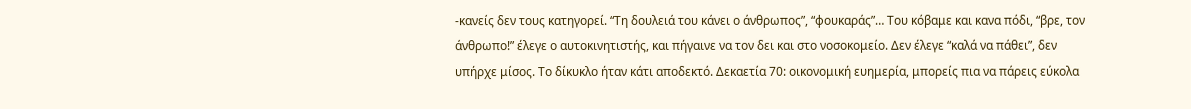-κανείς δεν τους κατηγορεί. “Τη δουλειά του κάνει ο άνθρωπος”, “φουκαράς”… Του κόβαμε και κανα πόδι, “βρε, τον άνθρωπο!” έλεγε ο αυτοκινητιστής, και πήγαινε να τον δει και στο νοσοκομείο. Δεν έλεγε “καλά να πάθει”, δεν υπήρχε μίσος. Το δίκυκλο ήταν κάτι αποδεκτό. Δεκαετία 70: οικονομική ευημερία, μπορείς πια να πάρεις εύκολα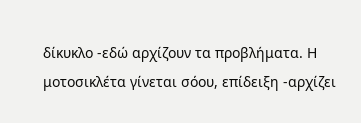δίκυκλο -εδώ αρχίζουν τα προβλήματα. Η μοτοσικλέτα γίνεται σόου, επίδειξη -αρχίζει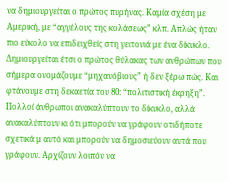να δημιουργείται ο πρώτος πυρήνας. Καμία σχέση με Αμερική, με “αγγέλους της κολάσεως” κλπ. Απλώς ήταν πιο εύκολο να επιδειχθείς στη γειτονιά με ένα δίκυκλο. Δημιουργείται έτσι ο πρώτος θύλακας των ανθρώπων που σήμερα ονομάζουμε “μηχανόβιους” ή δεν ξέρω πώς. Και φτάνουμε στη δεκαετία του 80: “πολιτιστική έκρηξη”. Πολλοί άνθρωποι ανακαλύπτουν το δίκυκλο, αλλά ανακαλύπτουν κι ότι μπορούν να γράφουν οτιδήποτε σχετικά μ αυτό και μπορούν να δημοσιεύουν αυτά που γράφουν. Αρχίζουν λοιπόν να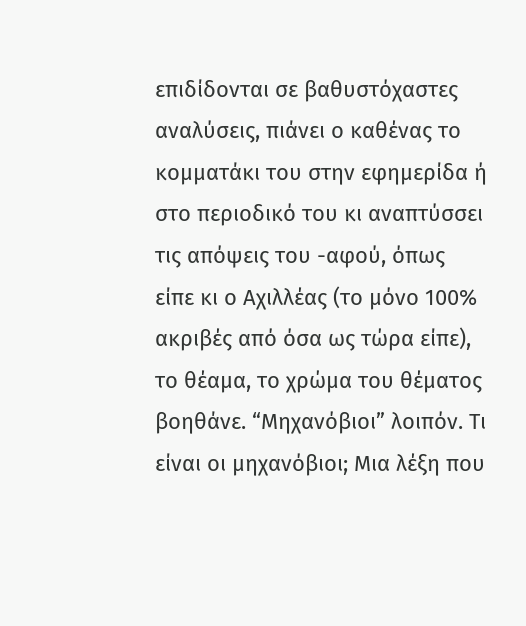επιδίδονται σε βαθυστόχαστες αναλύσεις, πιάνει ο καθένας το κομματάκι του στην εφημερίδα ή στο περιοδικό του κι αναπτύσσει τις απόψεις του -αφού, όπως είπε κι ο Αχιλλέας (το μόνο 100% ακριβές από όσα ως τώρα είπε), το θέαμα, το χρώμα του θέματος βοηθάνε. “Μηχανόβιοι” λοιπόν. Τι είναι οι μηχανόβιοι; Μια λέξη που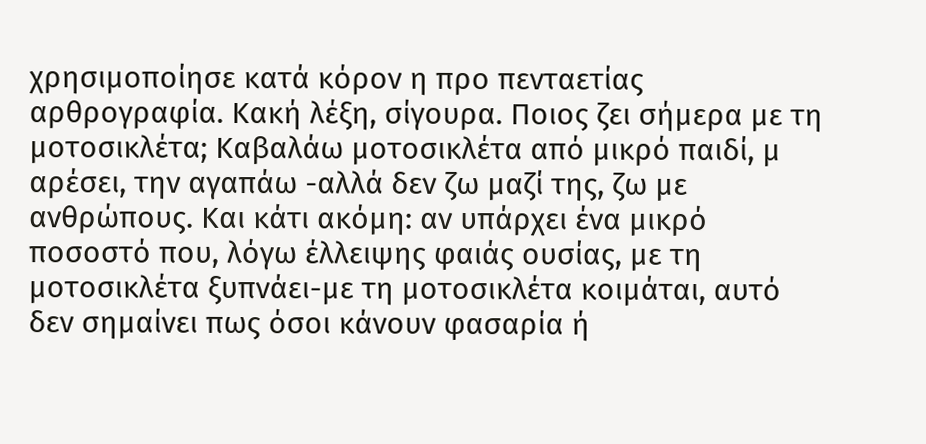χρησιμοποίησε κατά κόρον η προ πενταετίας αρθρογραφία. Κακή λέξη, σίγουρα. Ποιος ζει σήμερα με τη μοτοσικλέτα; Καβαλάω μοτοσικλέτα από μικρό παιδί, μ αρέσει, την αγαπάω -αλλά δεν ζω μαζί της, ζω με ανθρώπους. Και κάτι ακόμη: αν υπάρχει ένα μικρό ποσοστό που, λόγω έλλειψης φαιάς ουσίας, με τη μοτοσικλέτα ξυπνάει-με τη μοτοσικλέτα κοιμάται, αυτό δεν σημαίνει πως όσοι κάνουν φασαρία ή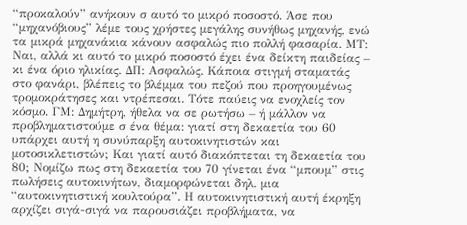“προκαλούν” ανήκουν σ αυτό το μικρό ποσοστό. Άσε που “μηχανόβιους” λέμε τους χρήστες μεγάλης συνήθως μηχανής, ενώ τα μικρά μηχανάκια κάνουν ασφαλώς πιο πολλή φασαρία. ΜΤ: Ναι, αλλά κι αυτό το μικρό ποσοστό έχει ένα δείκτη παιδείας – κι ένα όριο ηλικίας. ΔΠ: Ασφαλώς. Κάποια στιγμή σταματάς στο φανάρι, βλέπεις το βλέμμα του πεζού που προηγουμένως τρομοκράτησες και ντρέπεσαι. Τότε παύεις να ενοχλείς τον κόσμο. ΓΜ: Δημήτρη, ήθελα να σε ρωτήσω – ή μάλλον να προβληματιστούμε σ ένα θέμα: γιατί στη δεκαετία του 60 υπάρχει αυτή η συνύπαρξη αυτοκινητιστών και μοτοσικλετιστών; Και γιατί αυτό διακόπτεται τη δεκαετία του 80; Νομίζω πως στη δεκαετία του 70 γίνεται ένα “μπουμ” στις πωλήσεις αυτοκινήτων, διαμορφώνεται δηλ. μια “αυτοκινητιστική κουλτούρα”. Η αυτοκινητιστική αυτή έκρηξη αρχίζει σιγά-σιγά να παρουσιάζει προβλήματα, να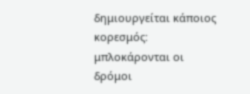δημιουργείται κάποιος κορεσμός: μπλοκάρονται οι δρόμοι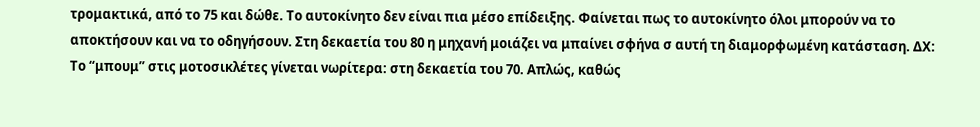τρομακτικά, από το 75 και δώθε. Το αυτοκίνητο δεν είναι πια μέσο επίδειξης. Φαίνεται πως το αυτοκίνητο όλοι μπορούν να το αποκτήσουν και να το οδηγήσουν. Στη δεκαετία του 80 η μηχανή μοιάζει να μπαίνει σφήνα σ αυτή τη διαμορφωμένη κατάσταση. ΔΧ: Το “μπουμ” στις μοτοσικλέτες γίνεται νωρίτερα: στη δεκαετία του 70. Απλώς, καθώς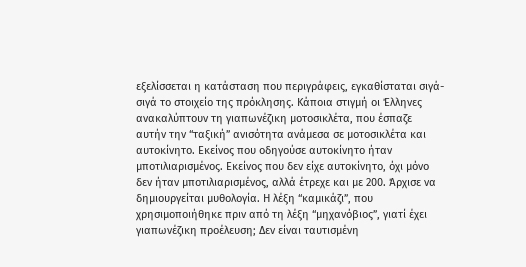εξελίσσεται η κατάσταση που περιγράφεις, εγκαθίσταται σιγά-σιγά το στοιχείο της πρόκλησης. Κάποια στιγμή οι Έλληνες ανακαλύπτουν τη γιαπωνέζικη μοτοσικλέτα, που έσπαζε αυτήν την “ταξική” ανισότητα ανάμεσα σε μοτοσικλέτα και αυτοκίνητο. Εκείνος που οδηγούσε αυτοκίνητο ήταν μποτιλιαρισμένος. Εκείνος που δεν είχε αυτοκίνητο, όχι μόνο δεν ήταν μποτιλιαρισμένος, αλλά έτρεχε και με 200. Άρχισε να δημιουργείται μυθολογία. Η λέξη “καμικάζι”, που χρησιμοποιήθηκε πριν από τη λέξη “μηχανόβιος”, γιατί έχει γιαπωνέζικη προέλευση; Δεν είναι ταυτισμένη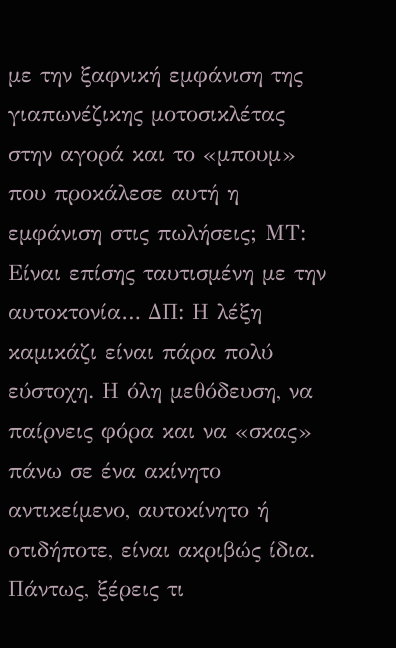με την ξαφνική εμφάνιση της γιαπωνέζικης μοτοσικλέτας στην αγορά και το «μπουμ» που προκάλεσε αυτή η εμφάνιση στις πωλήσεις; ΜΤ: Είναι επίσης ταυτισμένη με την αυτοκτονία… ΔΠ: Η λέξη καμικάζι είναι πάρα πολύ εύστοχη. Η όλη μεθόδευση, να παίρνεις φόρα και να «σκας» πάνω σε ένα ακίνητο αντικείμενο, αυτοκίνητο ή οτιδήποτε, είναι ακριβώς ίδια. Πάντως, ξέρεις τι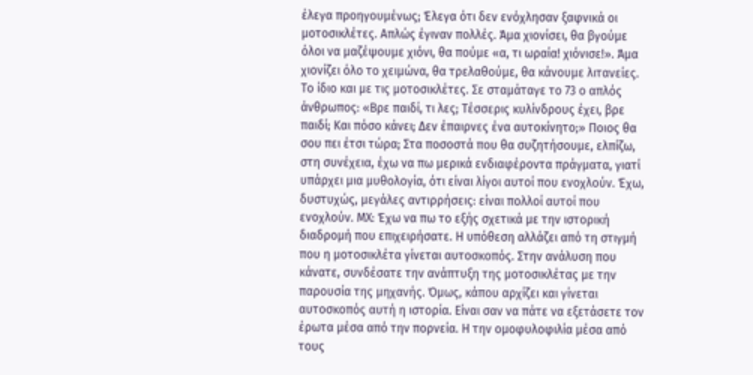έλεγα προηγουμένως; Έλεγα ότι δεν ενόχλησαν ξαφνικά οι μοτοσικλέτες. Απλώς έγιναν πολλές. Άμα χιονίσει, θα βγούμε όλοι να μαζέψουμε χιόνι, θα πούμε «α, τι ωραία! χιόνισε!». Άμα χιονίζει όλο το χειμώνα, θα τρελαθούμε, θα κάνουμε λιτανείες. Το ίδιο και με τις μοτοσικλέτες. Σε σταμάταγε το 73 ο απλός άνθρωπος: «Βρε παιδί, τι λες; Τέσσερις κυλίνδρους έχει, βρε παιδί; Και πόσο κάνει; Δεν έπαιρνες ένα αυτοκίνητο;» Ποιος θα σου πει έτσι τώρα; Στα ποσοστά που θα συζητήσουμε, ελπίζω, στη συνέχεια, έχω να πω μερικά ενδιαφέροντα πράγματα, γιατί υπάρχει μια μυθολογία, ότι είναι λίγοι αυτοί που ενοχλούν. Έχω, δυστυχώς, μεγάλες αντιρρήσεις: είναι πολλοί αυτοί που ενοχλούν. ΜΧ: Έχω να πω το εξής σχετικά με την ιστορική διαδρομή που επιχειρήσατε. Η υπόθεση αλλάζει από τη στιγμή που η μοτοσικλέτα γίνεται αυτοσκοπός. Στην ανάλυση που κάνατε, συνδέσατε την ανάπτυξη της μοτοσικλέτας με την παρουσία της μηχανής. Όμως, κάπου αρχίζει και γίνεται αυτοσκοπός αυτή η ιστορία. Είναι σαν να πάτε να εξετάσετε τον έρωτα μέσα από την πορνεία. Η την ομοφυλοφιλία μέσα από τους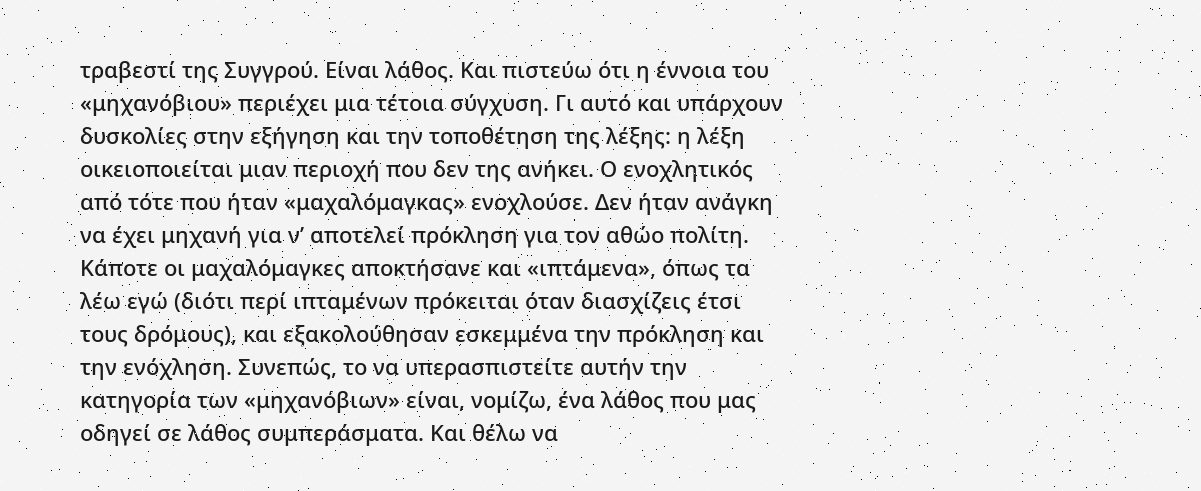τραβεστί της Συγγρού. Είναι λάθος. Και πιστεύω ότι η έννοια του «μηχανόβιου» περιέχει μια τέτοια σύγχυση. Γι αυτό και υπάρχουν δυσκολίες στην εξήγηση και την τοποθέτηση της λέξης: η λέξη οικειοποιείται μιαν περιοχή που δεν της ανήκει. Ο ενοχλητικός από τότε που ήταν «μαχαλόμαγκας» ενοχλούσε. Δεν ήταν ανάγκη να έχει μηχανή για ν’ αποτελεί πρόκληση για τον αθώο πολίτη. Κάποτε οι μαχαλόμαγκες αποκτήσανε και «ιπτάμενα», όπως τα λέω εγώ (διότι περί ιπταμένων πρόκειται όταν διασχίζεις έτσι τους δρόμους), και εξακολούθησαν εσκεμμένα την πρόκληση και την ενόχληση. Συνεπώς, το να υπερασπιστείτε αυτήν την κατηγορία των «μηχανόβιων» είναι, νομίζω, ένα λάθος που μας οδηγεί σε λάθος συμπεράσματα. Και θέλω να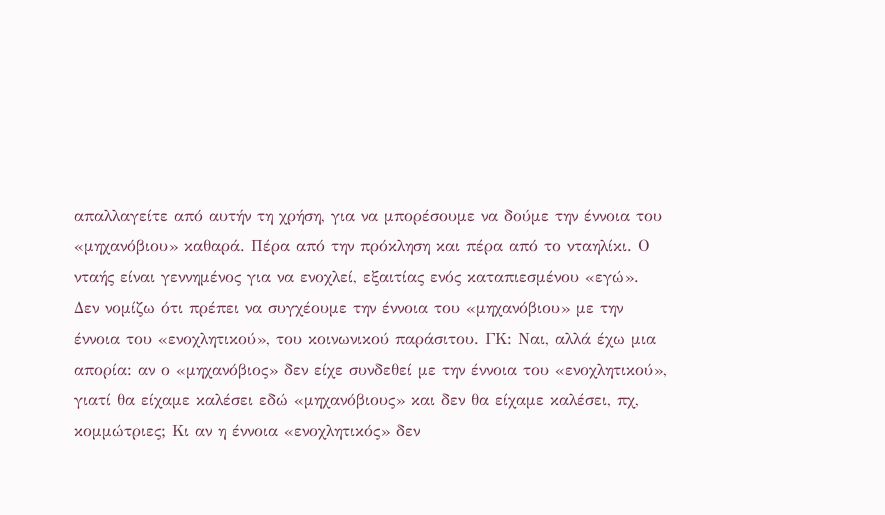απαλλαγείτε από αυτήν τη χρήση, για να μπορέσουμε να δούμε την έννοια του «μηχανόβιου» καθαρά. Πέρα από την πρόκληση και πέρα από το νταηλίκι. Ο νταής είναι γεννημένος για να ενοχλεί, εξαιτίας ενός καταπιεσμένου «εγώ». Δεν νομίζω ότι πρέπει να συγχέουμε την έννοια του «μηχανόβιου» με την έννοια του «ενοχλητικού», του κοινωνικού παράσιτου. ΓΚ: Ναι, αλλά έχω μια απορία: αν ο «μηχανόβιος» δεν είχε συνδεθεί με την έννοια του «ενοχλητικού», γιατί θα είχαμε καλέσει εδώ «μηχανόβιους» και δεν θα είχαμε καλέσει, πχ, κομμώτριες; Κι αν η έννοια «ενοχλητικός» δεν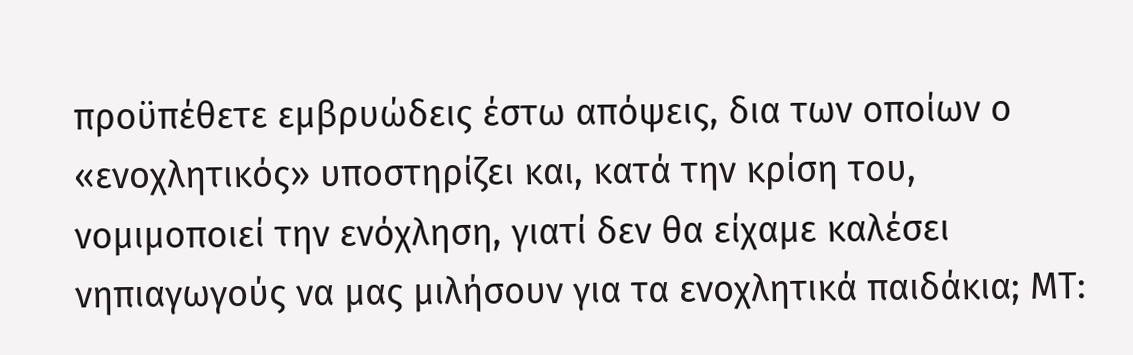προϋπέθετε εμβρυώδεις έστω απόψεις, δια των οποίων ο «ενοχλητικός» υποστηρίζει και, κατά την κρίση του, νομιμοποιεί την ενόχληση, γιατί δεν θα είχαμε καλέσει νηπιαγωγούς να μας μιλήσουν για τα ενοχλητικά παιδάκια; ΜΤ: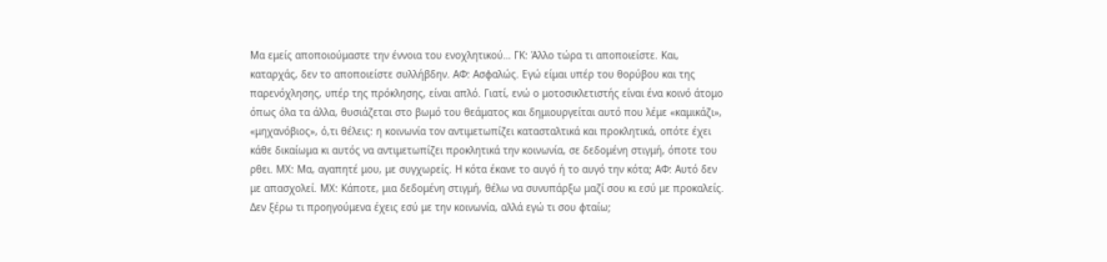Μα εμείς αποποιούμαστε την έννοια του ενοχλητικού… ΓΚ: Άλλο τώρα τι αποποιείστε. Και, καταρχάς, δεν το αποποιείστε συλλήβδην. ΑΦ: Ασφαλώς. Εγώ είμαι υπέρ του θορύβου και της παρενόχλησης, υπέρ της πρόκλησης, είναι απλό. Γιατί, ενώ ο μοτοσικλετιστής είναι ένα κοινό άτομο όπως όλα τα άλλα, θυσιάζεται στο βωμό του θεάματος και δημιουργείται αυτό που λέμε «καμικάζι», «μηχανόβιος», ό,τι θέλεις: η κοινωνία τον αντιμετωπίζει κατασταλτικά και προκλητικά, οπότε έχει κάθε δικαίωμα κι αυτός να αντιμετωπίζει προκλητικά την κοινωνία, σε δεδομένη στιγμή, όποτε του ρθει. ΜΧ: Μα, αγαπητέ μου, με συγχωρείς. Η κότα έκανε το αυγό ή το αυγό την κότα; ΑΦ: Αυτό δεν με απασχολεί. ΜΧ: Κάποτε, μια δεδομένη στιγμή, θέλω να συνυπάρξω μαζί σου κι εσύ με προκαλείς. Δεν ξέρω τι προηγούμενα έχεις εσύ με την κοινωνία, αλλά εγώ τι σου φταίω;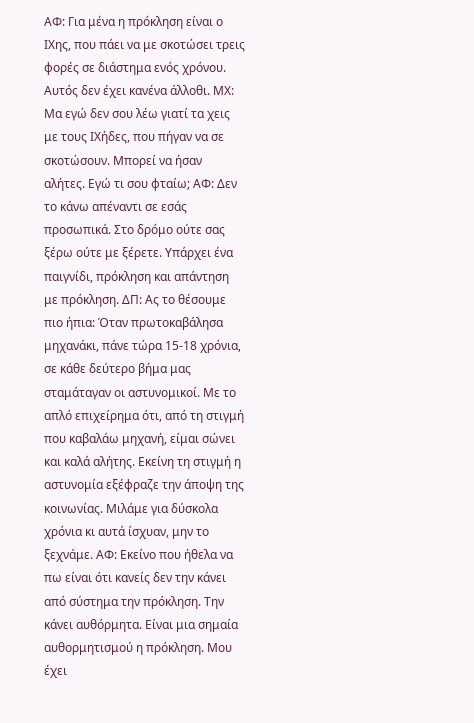ΑΦ: Για μένα η πρόκληση είναι ο ΙΧης, που πάει να με σκοτώσει τρεις φορές σε διάστημα ενός χρόνου. Αυτός δεν έχει κανένα άλλοθι. ΜΧ: Μα εγώ δεν σου λέω γιατί τα χεις με τους ΙΧήδες, που πήγαν να σε σκοτώσουν. Μπορεί να ήσαν αλήτες. Εγώ τι σου φταίω; ΑΦ: Δεν το κάνω απέναντι σε εσάς προσωπικά. Στο δρόμο ούτε σας ξέρω ούτε με ξέρετε. Υπάρχει ένα παιγνίδι, πρόκληση και απάντηση με πρόκληση. ΔΠ: Ας το θέσουμε πιο ήπια: Όταν πρωτοκαβάλησα μηχανάκι, πάνε τώρα 15-18 χρόνια, σε κάθε δεύτερο βήμα μας σταμάταγαν οι αστυνομικοί. Με το απλό επιχείρημα ότι, από τη στιγμή που καβαλάω μηχανή, είμαι σώνει και καλά αλήτης. Εκείνη τη στιγμή η αστυνομία εξέφραζε την άποψη της κοινωνίας. Μιλάμε για δύσκολα χρόνια κι αυτά ίσχυαν, μην το ξεχνάμε. ΑΦ: Εκείνο που ήθελα να πω είναι ότι κανείς δεν την κάνει από σύστημα την πρόκληση. Την κάνει αυθόρμητα. Είναι μια σημαία αυθορμητισμού η πρόκληση. Μου έχει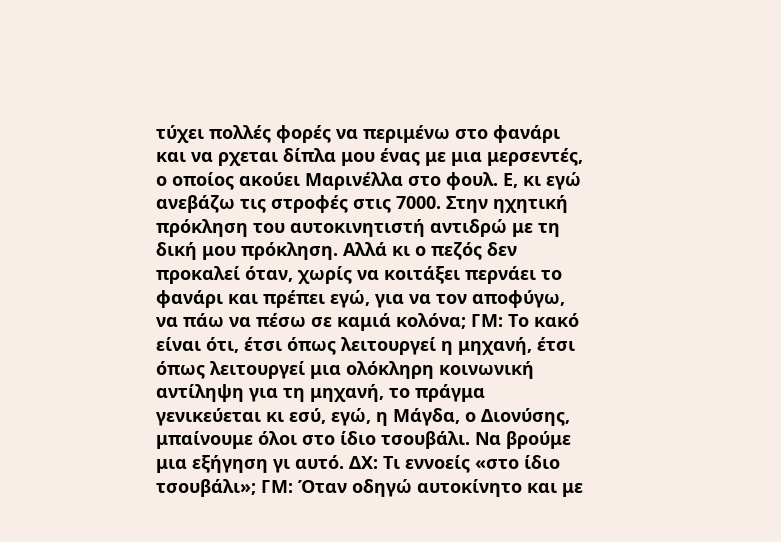τύχει πολλές φορές να περιμένω στο φανάρι και να ρχεται δίπλα μου ένας με μια μερσεντές, ο οποίος ακούει Μαρινέλλα στο φουλ. Ε, κι εγώ ανεβάζω τις στροφές στις 7000. Στην ηχητική πρόκληση του αυτοκινητιστή αντιδρώ με τη δική μου πρόκληση. Αλλά κι ο πεζός δεν προκαλεί όταν, χωρίς να κοιτάξει περνάει το φανάρι και πρέπει εγώ, για να τον αποφύγω, να πάω να πέσω σε καμιά κολόνα; ΓΜ: Το κακό είναι ότι, έτσι όπως λειτουργεί η μηχανή, έτσι όπως λειτουργεί μια ολόκληρη κοινωνική αντίληψη για τη μηχανή, το πράγμα γενικεύεται κι εσύ, εγώ, η Μάγδα, ο Διονύσης, μπαίνουμε όλοι στο ίδιο τσουβάλι. Να βρούμε μια εξήγηση γι αυτό. ΔΧ: Τι εννοείς «στο ίδιο τσουβάλι»; ΓΜ: Όταν οδηγώ αυτοκίνητο και με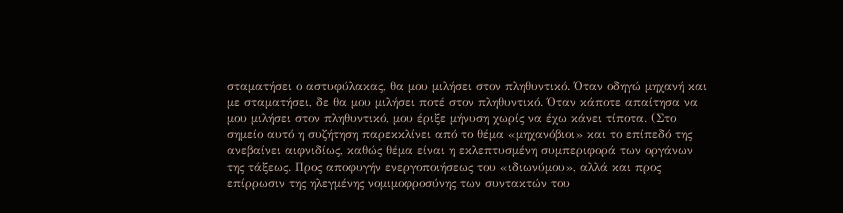σταματήσει ο αστυφύλακας, θα μου μιλήσει στον πληθυντικό. Όταν οδηγώ μηχανή και με σταματήσει, δε θα μου μιλήσει ποτέ στον πληθυντικό. Όταν κάποτε απαίτησα να μου μιλήσει στον πληθυντικό, μου έριξε μήνυση χωρίς να έχω κάνει τίποτα. (Στο σημείο αυτό η συζήτηση παρεκκλίνει από το θέμα «μηχανόβιοι» και το επίπεδό της ανεβαίνει αιφνιδίως, καθώς θέμα είναι η εκλεπτυσμένη συμπεριφορά των οργάνων της τάξεως. Προς αποφυγήν ενεργοποιήσεως του «ιδιωνύμου», αλλά και προς επίρρωσιν της ηλεγμένης νομιμοφροσύνης των συντακτών του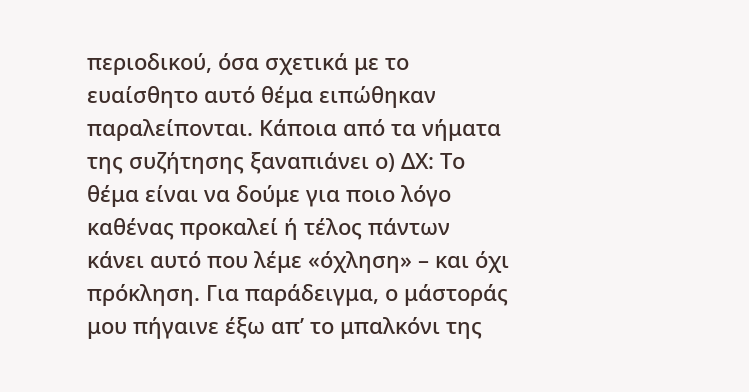περιοδικού, όσα σχετικά με το ευαίσθητο αυτό θέμα ειπώθηκαν παραλείπονται. Κάποια από τα νήματα της συζήτησης ξαναπιάνει ο) ΔΧ: Το θέμα είναι να δούμε για ποιο λόγο καθένας προκαλεί ή τέλος πάντων κάνει αυτό που λέμε «όχληση» – και όχι πρόκληση. Για παράδειγμα, ο μάστοράς μου πήγαινε έξω απ’ το μπαλκόνι της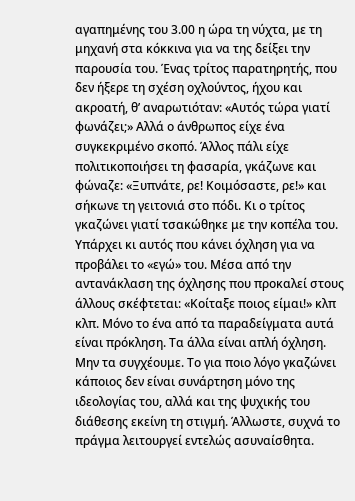αγαπημένης του 3.00 η ώρα τη νύχτα, με τη μηχανή στα κόκκινα για να της δείξει την παρουσία του. Ένας τρίτος παρατηρητής, που δεν ήξερε τη σχέση οχλούντος, ήχου και ακροατή, θ’ αναρωτιόταν: «Αυτός τώρα γιατί φωνάζει;» Αλλά ο άνθρωπος είχε ένα συγκεκριμένο σκοπό. Άλλος πάλι είχε πολιτικοποιήσει τη φασαρία, γκάζωνε και φώναζε: «Ξυπνάτε, ρε! Κοιμόσαστε, ρε!» και σήκωνε τη γειτονιά στο πόδι. Κι ο τρίτος γκαζώνει γιατί τσακώθηκε με την κοπέλα του. Υπάρχει κι αυτός που κάνει όχληση για να προβάλει το «εγώ» του. Μέσα από την αντανάκλαση της όχλησης που προκαλεί στους άλλους σκέφτεται: «Κοίταξε ποιος είμαι!» κλπ κλπ. Μόνο το ένα από τα παραδείγματα αυτά είναι πρόκληση. Τα άλλα είναι απλή όχληση. Μην τα συγχέουμε. Το για ποιο λόγο γκαζώνει κάποιος δεν είναι συνάρτηση μόνο της ιδεολογίας του, αλλά και της ψυχικής του διάθεσης εκείνη τη στιγμή. Άλλωστε, συχνά το πράγμα λειτουργεί εντελώς ασυναίσθητα.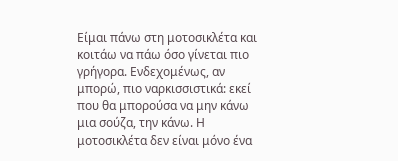Είμαι πάνω στη μοτοσικλέτα και κοιτάω να πάω όσο γίνεται πιο γρήγορα. Ενδεχομένως, αν μπορώ, πιο ναρκισσιστικά: εκεί που θα μπορούσα να μην κάνω μια σούζα, την κάνω. Η μοτοσικλέτα δεν είναι μόνο ένα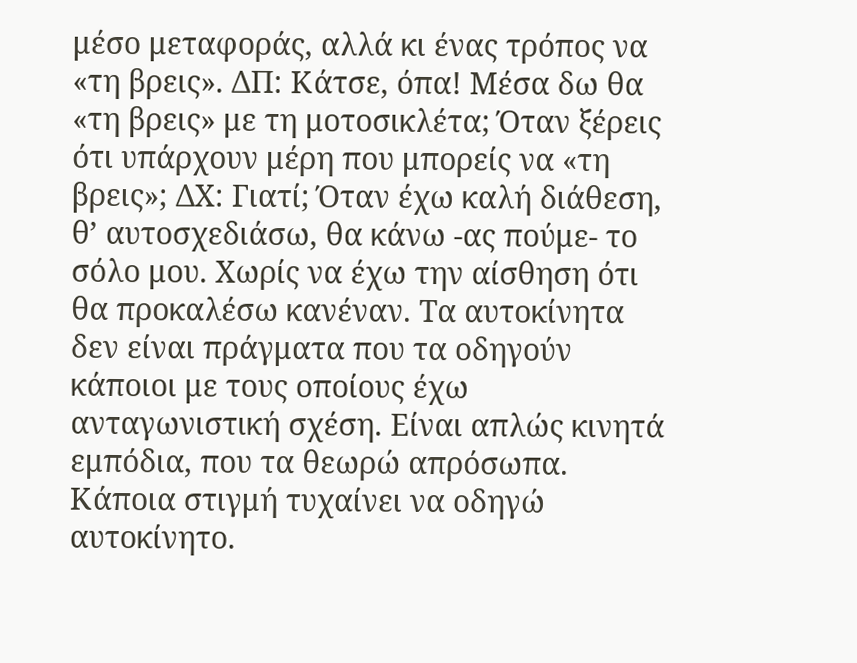μέσο μεταφοράς, αλλά κι ένας τρόπος να «τη βρεις». ΔΠ: Κάτσε, όπα! Μέσα δω θα «τη βρεις» με τη μοτοσικλέτα; Όταν ξέρεις ότι υπάρχουν μέρη που μπορείς να «τη βρεις»; ΔΧ: Γιατί; Όταν έχω καλή διάθεση, θ’ αυτοσχεδιάσω, θα κάνω -ας πούμε- το σόλο μου. Χωρίς να έχω την αίσθηση ότι θα προκαλέσω κανέναν. Τα αυτοκίνητα δεν είναι πράγματα που τα οδηγούν κάποιοι με τους οποίους έχω ανταγωνιστική σχέση. Είναι απλώς κινητά εμπόδια, που τα θεωρώ απρόσωπα. Κάποια στιγμή τυχαίνει να οδηγώ αυτοκίνητο.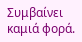Συμβαίνει καμιά φορά.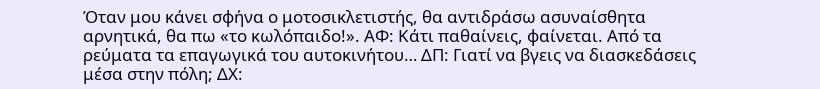Όταν μου κάνει σφήνα ο μοτοσικλετιστής, θα αντιδράσω ασυναίσθητα αρνητικά, θα πω «το κωλόπαιδο!». ΑΦ: Κάτι παθαίνεις, φαίνεται. Από τα ρεύματα τα επαγωγικά του αυτοκινήτου… ΔΠ: Γιατί να βγεις να διασκεδάσεις μέσα στην πόλη; ΔΧ: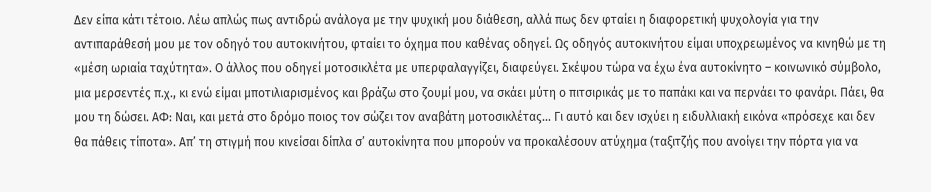Δεν είπα κάτι τέτοιο. Λέω απλώς πως αντιδρώ ανάλογα με την ψυχική μου διάθεση, αλλά πως δεν φταίει η διαφορετική ψυχολογία για την αντιπαράθεσή μου με τον οδηγό του αυτοκινήτου, φταίει το όχημα που καθένας οδηγεί. Ως οδηγός αυτοκινήτου είμαι υποχρεωμένος να κινηθώ με τη «μέση ωριαία ταχύτητα». Ο άλλος που οδηγεί μοτοσικλέτα με υπερφαλαγγίζει, διαφεύγει. Σκέψου τώρα να έχω ένα αυτοκίνητο – κοινωνικό σύμβολο, μια μερσεντές π.χ., κι ενώ είμαι μποτιλιαρισμένος και βράζω στο ζουμί μου, να σκάει μύτη ο πιτσιρικάς με το παπάκι και να περνάει το φανάρι. Πάει, θα μου τη δώσει. ΑΦ: Ναι, και μετά στο δρόμο ποιος τον σώζει τον αναβάτη μοτοσικλέτας… Γι αυτό και δεν ισχύει η ειδυλλιακή εικόνα «πρόσεχε και δεν θα πάθεις τίποτα». Απ’ τη στιγμή που κινείσαι δίπλα σ’ αυτοκίνητα που μπορούν να προκαλέσουν ατύχημα (ταξιτζής που ανοίγει την πόρτα για να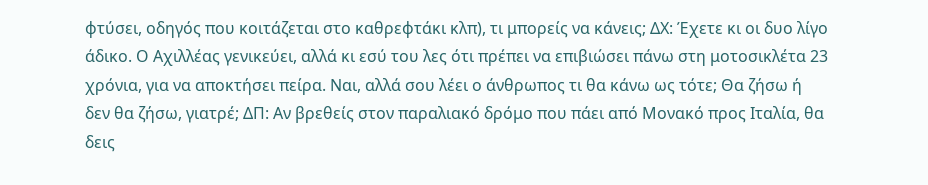φτύσει, οδηγός που κοιτάζεται στο καθρεφτάκι κλπ), τι μπορείς να κάνεις; ΔΧ: Έχετε κι οι δυο λίγο άδικο. Ο Αχιλλέας γενικεύει, αλλά κι εσύ του λες ότι πρέπει να επιβιώσει πάνω στη μοτοσικλέτα 23 χρόνια, για να αποκτήσει πείρα. Ναι, αλλά σου λέει ο άνθρωπος τι θα κάνω ως τότε; Θα ζήσω ή δεν θα ζήσω, γιατρέ; ΔΠ: Αν βρεθείς στον παραλιακό δρόμο που πάει από Μονακό προς Ιταλία, θα δεις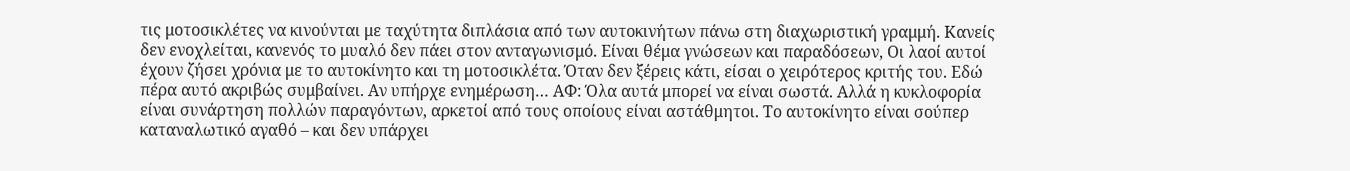τις μοτοσικλέτες να κινούνται με ταχύτητα διπλάσια από των αυτοκινήτων πάνω στη διαχωριστική γραμμή. Κανείς δεν ενοχλείται, κανενός το μυαλό δεν πάει στον ανταγωνισμό. Είναι θέμα γνώσεων και παραδόσεων, Οι λαοί αυτοί έχουν ζήσει χρόνια με το αυτοκίνητο και τη μοτοσικλέτα. Όταν δεν ξέρεις κάτι, είσαι ο χειρότερος κριτής του. Εδώ πέρα αυτό ακριβώς συμβαίνει. Αν υπήρχε ενημέρωση… ΑΦ: Όλα αυτά μπορεί να είναι σωστά. Αλλά η κυκλοφορία είναι συνάρτηση πολλών παραγόντων, αρκετοί από τους οποίους είναι αστάθμητοι. Το αυτοκίνητο είναι σούπερ καταναλωτικό αγαθό – και δεν υπάρχει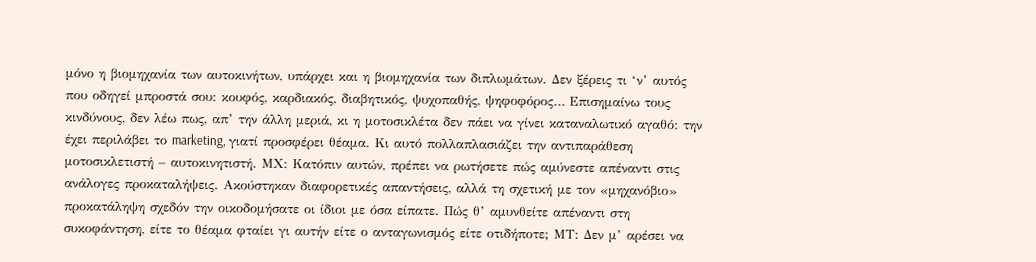μόνο η βιομηχανία των αυτοκινήτων, υπάρχει και η βιομηχανία των διπλωμάτων. Δεν ξέρεις τι ‘ν’ αυτός που οδηγεί μπροστά σου: κουφός, καρδιακός, διαβητικός, ψυχοπαθής, ψηφοφόρος… Επισημαίνω τους κινδύνους, δεν λέω πως, απ’ την άλλη μεριά, κι η μοτοσικλέτα δεν πάει να γίνει καταναλωτικό αγαθό: την έχει περιλάβει το marketing, γιατί προσφέρει θέαμα. Κι αυτό πολλαπλασιάζει την αντιπαράθεση μοτοσικλετιστή – αυτοκινητιστή. ΜΧ: Κατόπιν αυτών, πρέπει να ρωτήσετε πώς αμύνεστε απέναντι στις ανάλογες προκαταλήψεις. Ακούστηκαν διαφορετικές απαντήσεις, αλλά τη σχετική με τον «μηχανόβιο» προκατάληψη σχεδόν την οικοδομήσατε οι ίδιοι με όσα είπατε. Πώς θ’ αμυνθείτε απέναντι στη συκοφάντηση, είτε το θέαμα φταίει γι αυτήν είτε ο ανταγωνισμός είτε οτιδήποτε; ΜΤ: Δεν μ’ αρέσει να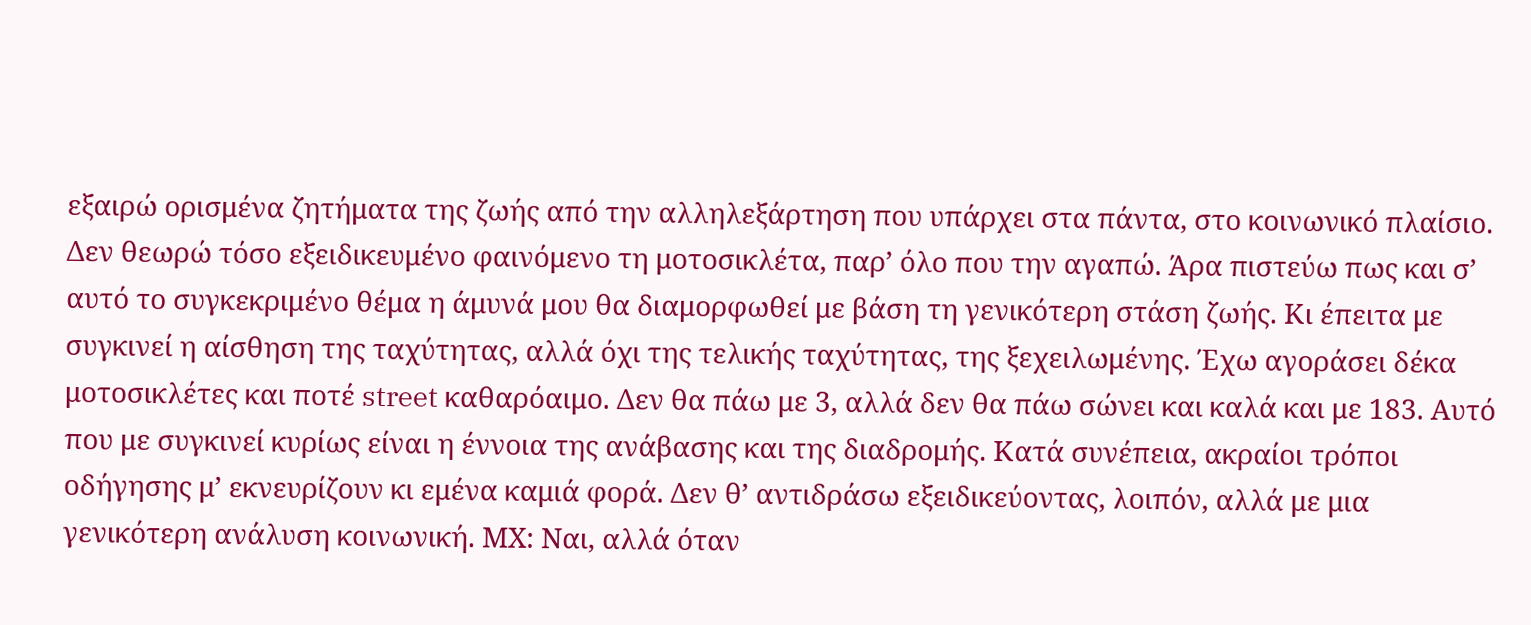εξαιρώ ορισμένα ζητήματα της ζωής από την αλληλεξάρτηση που υπάρχει στα πάντα, στο κοινωνικό πλαίσιο. Δεν θεωρώ τόσο εξειδικευμένο φαινόμενο τη μοτοσικλέτα, παρ’ όλο που την αγαπώ. Άρα πιστεύω πως και σ’ αυτό το συγκεκριμένο θέμα η άμυνά μου θα διαμορφωθεί με βάση τη γενικότερη στάση ζωής. Κι έπειτα με συγκινεί η αίσθηση της ταχύτητας, αλλά όχι της τελικής ταχύτητας, της ξεχειλωμένης. Έχω αγοράσει δέκα μοτοσικλέτες και ποτέ street καθαρόαιμο. Δεν θα πάω με 3, αλλά δεν θα πάω σώνει και καλά και με 183. Αυτό που με συγκινεί κυρίως είναι η έννοια της ανάβασης και της διαδρομής. Κατά συνέπεια, ακραίοι τρόποι οδήγησης μ’ εκνευρίζουν κι εμένα καμιά φορά. Δεν θ’ αντιδράσω εξειδικεύοντας, λοιπόν, αλλά με μια γενικότερη ανάλυση κοινωνική. ΜΧ: Ναι, αλλά όταν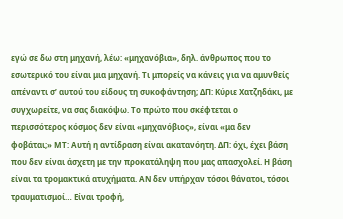εγώ σε δω στη μηχανή, λέω: «μηχανόβια», δηλ. άνθρωπος που το εσωτερικό του είναι μια μηχανή. Τι μπορείς να κάνεις για να αμυνθείς απέναντι σ’ αυτού του είδους τη συκοφάντηση; ΔΠ: Κύριε Χατζηδάκι, με συγχωρείτε, να σας διακόψω. Το πρώτο που σκέφτεται ο περισσότερος κόσμος δεν είναι «μηχανόβιος», είναι «μα δεν φοβάται;» ΜΤ: Αυτή η αντίδραση είναι ακατανόητη. ΔΠ: όχι, έχει βάση που δεν είναι άσχετη με την προκατάληψη που μας απασχολεί. Η βάση είναι τα τρομακτικά ατυχήματα. ΑΝ δεν υπήρχαν τόσοι θάνατοι, τόσοι τραυματισμοί… Είναι τροφή,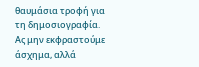θαυμάσια τροφή για τη δημοσιογραφία. Ας μην εκφραστούμε άσχημα, αλλά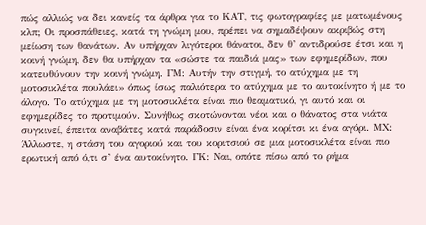πώς αλλιώς να δει κανείς τα άρθρα για το ΚΑΤ, τις φωτογραφίες με ματωμένους κλπ; Οι προσπάθειες, κατά τη γνώμη μου, πρέπει να σημαδέψουν ακριβώς στη μείωση των θανάτων. Αν υπήρχαν λιγότεροι θάνατοι, δεν θ’ αντιδρούσε έτσι και η κοινή γνώμη, δεν θα υπήρχαν τα «σώστε τα παιδιά μας» των εφημερίδων, που κατευθύνουν την κοινή γνώμη. ΓΜ: Αυτήν την στιγμή, το ατύχημα με τη μοτοσικλέτα πουλάει» όπως ίσως παλιότερα το ατύχημα με το αυτοκίνητο ή με το άλογο. Το ατύχημα με τη μοτοσικλέτα είναι πιο θεαματικό, γι αυτό και οι εφημερίδες το προτιμούν. Συνήθως σκοτώνονται νέοι και ο θάνατος στα νιάτα συγκινεί, έπειτα αναβάτες κατά παράδοσιν είναι ένα κορίτσι κι ένα αγόρι. ΜΧ: Άλλωστε, η στάση του αγοριού και του κοριτσιού σε μια μοτοσικλέτα είναι πιο ερωτική από ό,τι σ’ ένα αυτοκίνητο. ΓΚ: Ναι, οπότε πίσω από το ρήμα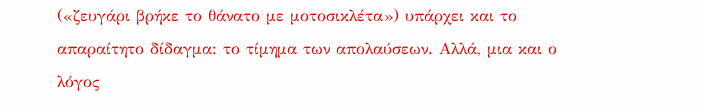(«ζευγάρι βρήκε το θάνατο με μοτοσικλέτα») υπάρχει και το απαραίτητο δίδαγμα: το τίμημα των απολαύσεων. Αλλά, μια και ο λόγος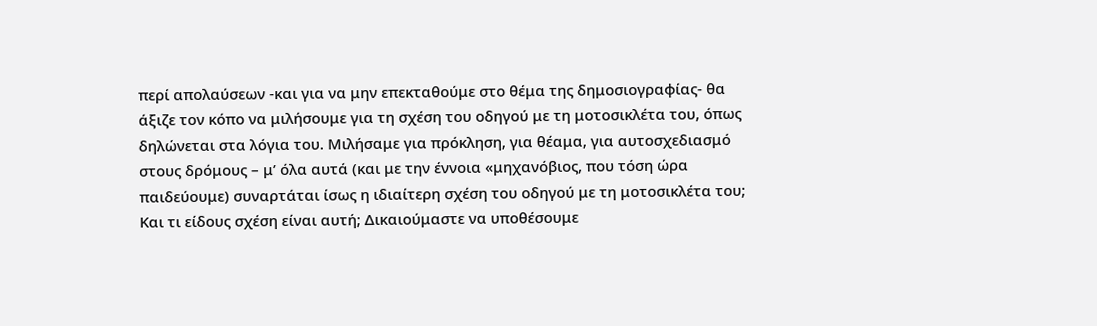περί απολαύσεων -και για να μην επεκταθούμε στο θέμα της δημοσιογραφίας- θα άξιζε τον κόπο να μιλήσουμε για τη σχέση του οδηγού με τη μοτοσικλέτα του, όπως δηλώνεται στα λόγια του. Μιλήσαμε για πρόκληση, για θέαμα, για αυτοσχεδιασμό στους δρόμους – μ’ όλα αυτά (και με την έννοια «μηχανόβιος, που τόση ώρα παιδεύουμε) συναρτάται ίσως η ιδιαίτερη σχέση του οδηγού με τη μοτοσικλέτα του; Και τι είδους σχέση είναι αυτή; Δικαιούμαστε να υποθέσουμε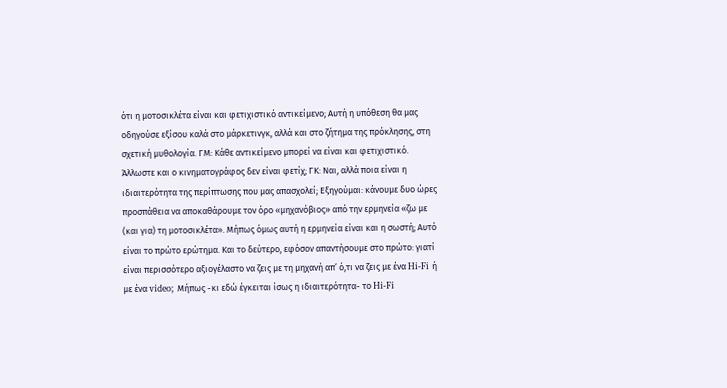ότι η μοτοσικλέτα είναι και φετιχιστικό αντικείμενο; Αυτή η υπόθεση θα μας οδηγούσε εξίσου καλά στο μάρκετινγκ, αλλά και στο ζήτημα της πρόκλησης, στη σχετική μυθολογία. ΓΜ: Κάθε αντικείμενο μπορεί να είναι και φετιχιστικό. Άλλωστε και ο κινηματογράφος δεν είναι φετίχ; ΓΚ: Ναι, αλλά ποια είναι η ιδιαιτερότητα της περίπτωσης που μας απασχολεί; Εξηγούμαι: κάνουμε δυο ώρες προσπάθεια να αποκαθάρουμε τον όρο «μηχανόβιος» από την ερμηνεία «ζω με (και για) τη μοτοσικλέτα». Μήπως όμως αυτή η ερμηνεία είναι και η σωστή; Αυτό είναι το πρώτο ερώτημα. Και το δεύτερο, εφόσον απαντήσουμε στο πρώτο: γιατί είναι περισσότερο αξιογέλαστο να ζεις με τη μηχανή απ’ ό,τι να ζεις με ένα Hi-Fi ή με ένα video; Μήπως -κι εδώ έγκειται ίσως η ιδιαιτερότητα- το Hi-Fi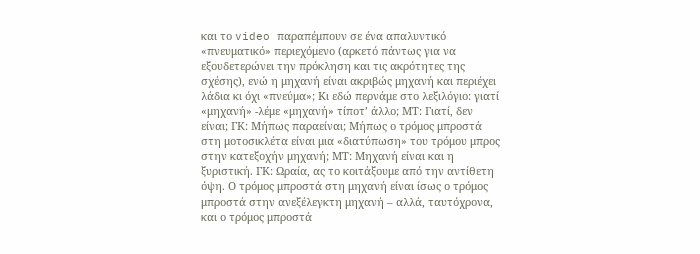και το video παραπέμπουν σε ένα απαλυντικό «πνευματικό» περιεχόμενο (αρκετό πάντως για να εξουδετερώνει την πρόκληση και τις ακρότητες της σχέσης), ενώ η μηχανή είναι ακριβώς μηχανή και περιέχει λάδια κι όχι «πνεύμα»; Κι εδώ περνάμε στο λεξιλόγιο: γιατί «μηχανή» -λέμε «μηχανή» τίποτ’ άλλο; ΜΤ: Γιατί, δεν είναι; ΓΚ: Μήπως παραείναι; Μήπως ο τρόμος μπροστά στη μοτοσικλέτα είναι μια «διατύπωση» του τρόμου μπρος στην κατεξοχήν μηχανή; ΜΤ: Μηχανή είναι και η ξυριστική. ΓΚ: Ωραία, ας το κοιτάξουμε από την αντίθετη όψη. Ο τρόμος μπροστά στη μηχανή είναι ίσως ο τρόμος μπροστά στην ανεξέλεγκτη μηχανή – αλλά, ταυτόχρονα, και ο τρόμος μπροστά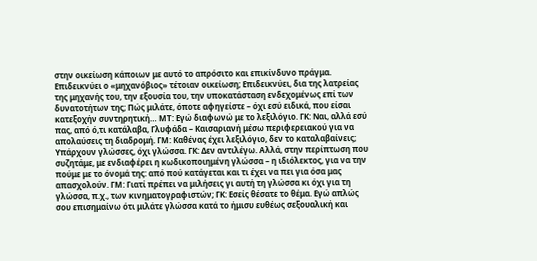στην οικείωση κάποιων με αυτό το απρόσιτο και επικίνδυνο πράγμα. Επιδεικνύει ο «μηχανόβιος» τέτοιαν οικείωση; Επιδεικνύει, δια της λατρείας της μηχανής του, την εξουσία του, την υποκατάσταση ενδεχομένως επί των δυνατοτήτων της; Πώς μιλάτε, όποτε αφηγείστε – όχι εσύ ειδικά, που είσαι κατεξοχήν συντηρητική… ΜΤ: Εγώ διαφωνώ με το λεξιλόγιο. ΓΚ: Ναι, αλλά εσύ πας, από ό,τι κατάλαβα, Γλυφάδα – Καισαριανή μέσω περιφερειακού για να απολαύσεις τη διαδρομή. ΓΜ: Καθένας έχει λεξιλόγιο, δεν το καταλαβαίνεις; Υπάρχουν γλώσσες, όχι γλώσσα. ΓΚ: Δεν αντιλέγω. Αλλά, στην περίπτωση που συζητάμε, με ενδιαφέρει η κωδικοποιημένη γλώσσα – η ιδιόλεκτος, για να την πούμε με το όνομά της: από πού κατάγεται και τι έχει να πει για όσα μας απασχολούν. ΓΜ: Γιατί πρέπει να μιλήσεις γι αυτή τη γλώσσα κι όχι για τη γλώσσα, π.χ., των κινηματογραφιστών; ΓΚ: Εσείς θέσατε το θέμα. Εγώ απλώς σου επισημαίνω ότι μιλάτε γλώσσα κατά το ήμισυ ευθέως σεξουαλική και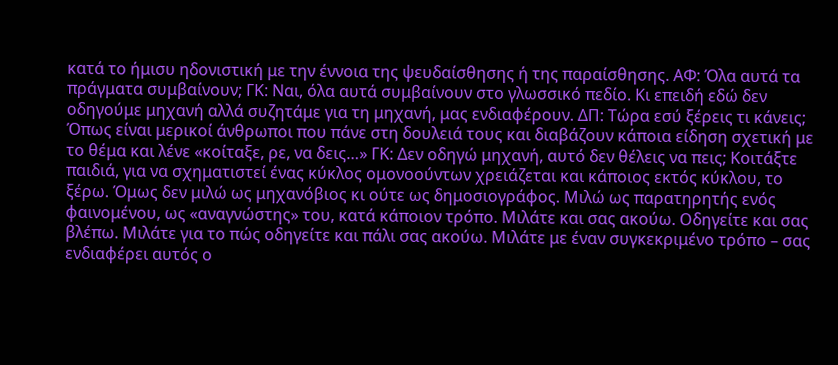κατά το ήμισυ ηδονιστική με την έννοια της ψευδαίσθησης ή της παραίσθησης. ΑΦ: Όλα αυτά τα πράγματα συμβαίνουν; ΓΚ: Ναι, όλα αυτά συμβαίνουν στο γλωσσικό πεδίο. Κι επειδή εδώ δεν οδηγούμε μηχανή αλλά συζητάμε για τη μηχανή, μας ενδιαφέρουν. ΔΠ: Τώρα εσύ ξέρεις τι κάνεις; Όπως είναι μερικοί άνθρωποι που πάνε στη δουλειά τους και διαβάζουν κάποια είδηση σχετική με το θέμα και λένε «κοίταξε, ρε, να δεις…» ΓΚ: Δεν οδηγώ μηχανή, αυτό δεν θέλεις να πεις; Κοιτάξτε παιδιά, για να σχηματιστεί ένας κύκλος ομονοούντων χρειάζεται και κάποιος εκτός κύκλου, το ξέρω. Όμως δεν μιλώ ως μηχανόβιος κι ούτε ως δημοσιογράφος. Μιλώ ως παρατηρητής ενός φαινομένου, ως «αναγνώστης» του, κατά κάποιον τρόπο. Μιλάτε και σας ακούω. Οδηγείτε και σας βλέπω. Μιλάτε για το πώς οδηγείτε και πάλι σας ακούω. Μιλάτε με έναν συγκεκριμένο τρόπο – σας ενδιαφέρει αυτός ο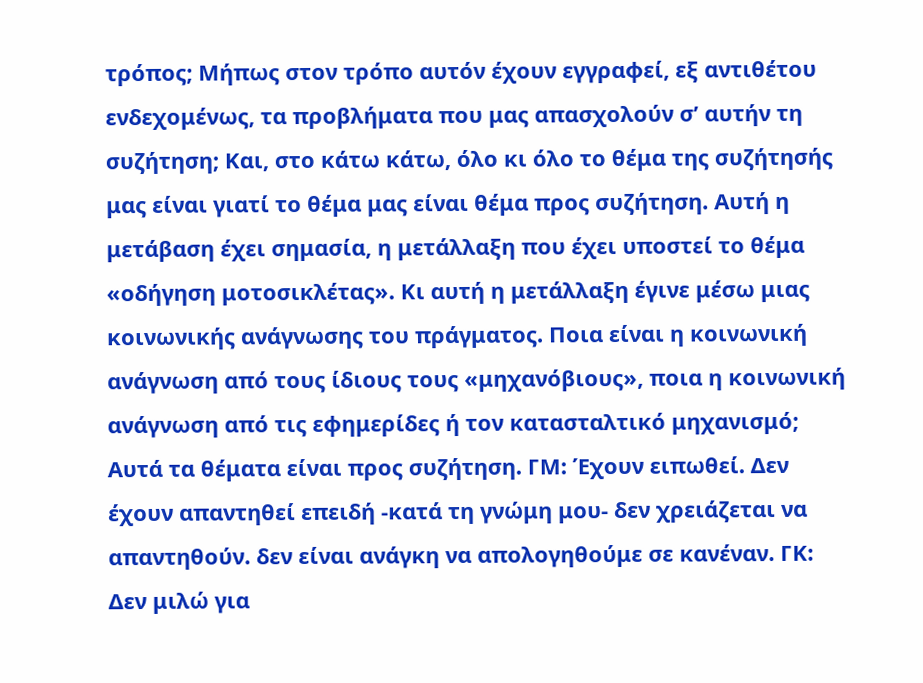τρόπος; Μήπως στον τρόπο αυτόν έχουν εγγραφεί, εξ αντιθέτου ενδεχομένως, τα προβλήματα που μας απασχολούν σ’ αυτήν τη συζήτηση; Και, στο κάτω κάτω, όλο κι όλο το θέμα της συζήτησής μας είναι γιατί το θέμα μας είναι θέμα προς συζήτηση. Αυτή η μετάβαση έχει σημασία, η μετάλλαξη που έχει υποστεί το θέμα «οδήγηση μοτοσικλέτας». Κι αυτή η μετάλλαξη έγινε μέσω μιας κοινωνικής ανάγνωσης του πράγματος. Ποια είναι η κοινωνική ανάγνωση από τους ίδιους τους «μηχανόβιους», ποια η κοινωνική ανάγνωση από τις εφημερίδες ή τον κατασταλτικό μηχανισμό; Αυτά τα θέματα είναι προς συζήτηση. ΓΜ: Έχουν ειπωθεί. Δεν έχουν απαντηθεί επειδή -κατά τη γνώμη μου- δεν χρειάζεται να απαντηθούν. δεν είναι ανάγκη να απολογηθούμε σε κανέναν. ΓΚ: Δεν μιλώ για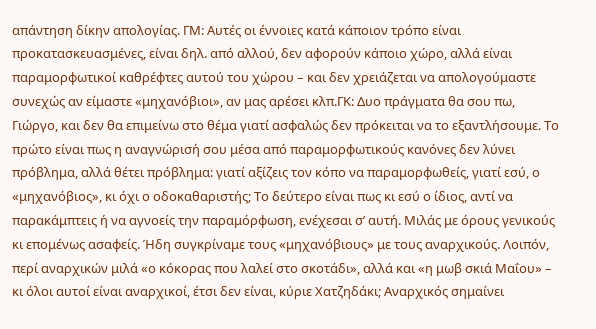απάντηση δίκην απολογίας. ΓΜ: Αυτές οι έννοιες κατά κάποιον τρόπο είναι προκατασκευασμένες, είναι δηλ. από αλλού, δεν αφορούν κάποιο χώρο, αλλά είναι παραμορφωτικοί καθρέφτες αυτού του χώρου – και δεν χρειάζεται να απολογούμαστε συνεχώς αν είμαστε «μηχανόβιοι», αν μας αρέσει κλπ.ΓΚ: Δυο πράγματα θα σου πω, Γιώργο, και δεν θα επιμείνω στο θέμα γιατί ασφαλώς δεν πρόκειται να το εξαντλήσουμε. Το πρώτο είναι πως η αναγνώρισή σου μέσα από παραμορφωτικούς κανόνες δεν λύνει πρόβλημα, αλλά θέτει πρόβλημα: γιατί αξίζεις τον κόπο να παραμορφωθείς, γιατί εσύ, ο «μηχανόβιος», κι όχι ο οδοκαθαριστής; Το δεύτερο είναι πως κι εσύ ο ίδιος, αντί να παρακάμπτεις ή να αγνοείς την παραμόρφωση, ενέχεσαι σ’ αυτή. Μιλάς με όρους γενικούς κι επομένως ασαφείς. Ήδη συγκρίναμε τους «μηχανόβιους» με τους αναρχικούς. Λοιπόν, περί αναρχικών μιλά «ο κόκορας που λαλεί στο σκοτάδι», αλλά και «η μωβ σκιά Μαΐου» – κι όλοι αυτοί είναι αναρχικοί, έτσι δεν είναι, κύριε Χατζηδάκι; Αναρχικός σημαίνει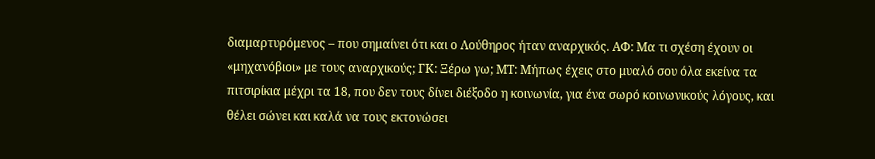διαμαρτυρόμενος – που σημαίνει ότι και ο Λούθηρος ήταν αναρχικός. ΑΦ: Μα τι σχέση έχουν οι «μηχανόβιοι» με τους αναρχικούς; ΓΚ: Ξέρω γω; ΜΤ: Μήπως έχεις στο μυαλό σου όλα εκείνα τα πιτσιρίκια μέχρι τα 18, που δεν τους δίνει διέξοδο η κοινωνία, για ένα σωρό κοινωνικούς λόγους, και θέλει σώνει και καλά να τους εκτονώσει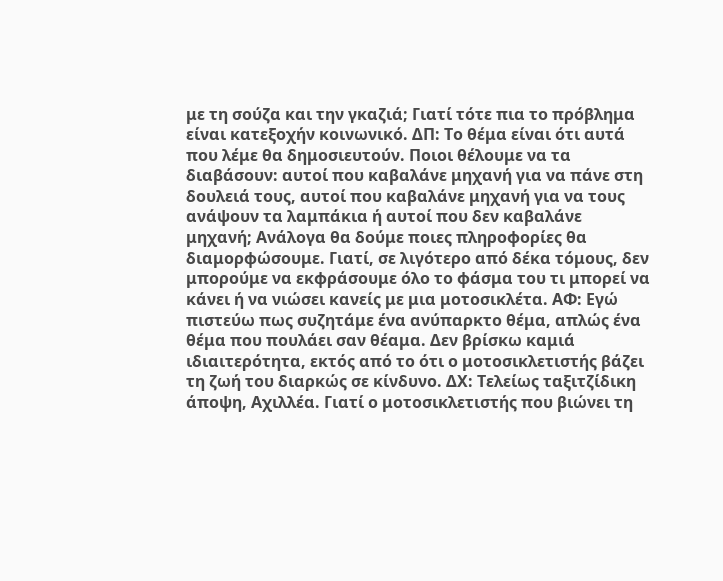με τη σούζα και την γκαζιά; Γιατί τότε πια το πρόβλημα είναι κατεξοχήν κοινωνικό. ΔΠ: Το θέμα είναι ότι αυτά που λέμε θα δημοσιευτούν. Ποιοι θέλουμε να τα διαβάσουν: αυτοί που καβαλάνε μηχανή για να πάνε στη δουλειά τους, αυτοί που καβαλάνε μηχανή για να τους ανάψουν τα λαμπάκια ή αυτοί που δεν καβαλάνε μηχανή; Ανάλογα θα δούμε ποιες πληροφορίες θα διαμορφώσουμε. Γιατί, σε λιγότερο από δέκα τόμους, δεν μπορούμε να εκφράσουμε όλο το φάσμα του τι μπορεί να κάνει ή να νιώσει κανείς με μια μοτοσικλέτα. ΑΦ: Εγώ πιστεύω πως συζητάμε ένα ανύπαρκτο θέμα, απλώς ένα θέμα που πουλάει σαν θέαμα. Δεν βρίσκω καμιά ιδιαιτερότητα, εκτός από το ότι ο μοτοσικλετιστής βάζει τη ζωή του διαρκώς σε κίνδυνο. ΔΧ: Τελείως ταξιτζίδικη άποψη, Αχιλλέα. Γιατί ο μοτοσικλετιστής που βιώνει τη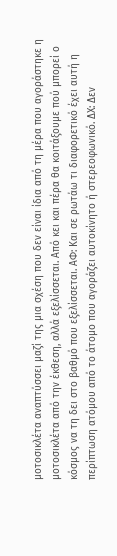μοτοσικλέτα αναπτύσσει μαζί της μια σχέση που δεν είναι ίδια από τη μέρα που αγοράστηκε η μοτοσικλέτα από την έκθεση, αλλά εξελίσσεται. Από κει και πέρα θα κοιτάξουμε πού μπορεί ο κόσμος να τη δει στο βαθμό που εξελίσσεται. ΑΦ: Και σε ρωτάω τι διαφορετικό έχει αυτή η περίπτωση ατόμου από το άτομο που αγοράζει αυτοκίνητο ή στερεοφωνικό. ΔΧ: Δεν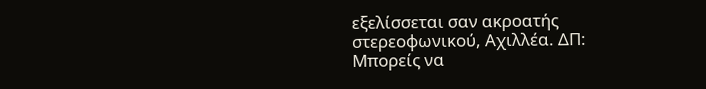εξελίσσεται σαν ακροατής στερεοφωνικού, Αχιλλέα. ΔΠ: Μπορείς να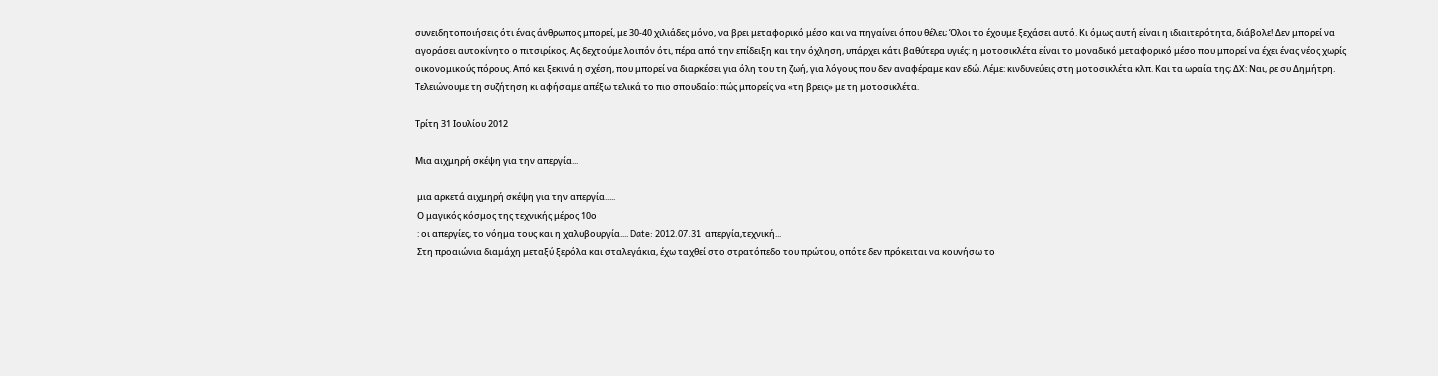συνειδητοποιήσεις ότι ένας άνθρωπος μπορεί, με 30-40 χιλιάδες μόνο, να βρει μεταφορικό μέσο και να πηγαίνει όπου θέλει; Όλοι το έχουμε ξεχάσει αυτό. Κι όμως αυτή είναι η ιδιαιτερότητα, διάβολε! Δεν μπορεί να αγοράσει αυτοκίνητο ο πιτσιρίκος. Ας δεχτούμε λοιπόν ότι, πέρα από την επίδειξη και την όχληση, υπάρχει κάτι βαθύτερα υγιές: η μοτοσικλέτα είναι το μοναδικό μεταφορικό μέσο που μπορεί να έχει ένας νέος χωρίς οικονομικούς πόρους. Από κει ξεκινά η σχέση, που μπορεί να διαρκέσει για όλη του τη ζωή, για λόγους που δεν αναφέραμε καν εδώ. Λέμε: κινδυνεύεις στη μοτοσικλέτα κλπ. Και τα ωραία της; ΔΧ: Ναι, ρε συ Δημήτρη. Τελειώνουμε τη συζήτηση κι αφήσαμε απέξω τελικά το πιο σπουδαίο: πώς μπορείς να «τη βρεις» με τη μοτοσικλέτα.

Τρίτη 31 Ιουλίου 2012

Μια αιχμηρή σκέψη για την απεργία...

 μια αρκετά αιχμηρή σκέψη για την απεργία.....
 Ο μαγικός κόσμος της τεχνικής μέρος 10ο
 : οι απεργίες, το νόημα τους και η χαλυβουργία.... Date: 2012.07.31  απεργία,τεχνική...
 Στη προαιώνια διαμάχη μεταξύ ξερόλα και σταλεγάκια, έχω ταχθεί στο στρατόπεδο του πρώτου, οπότε δεν πρόκειται να κουνήσω το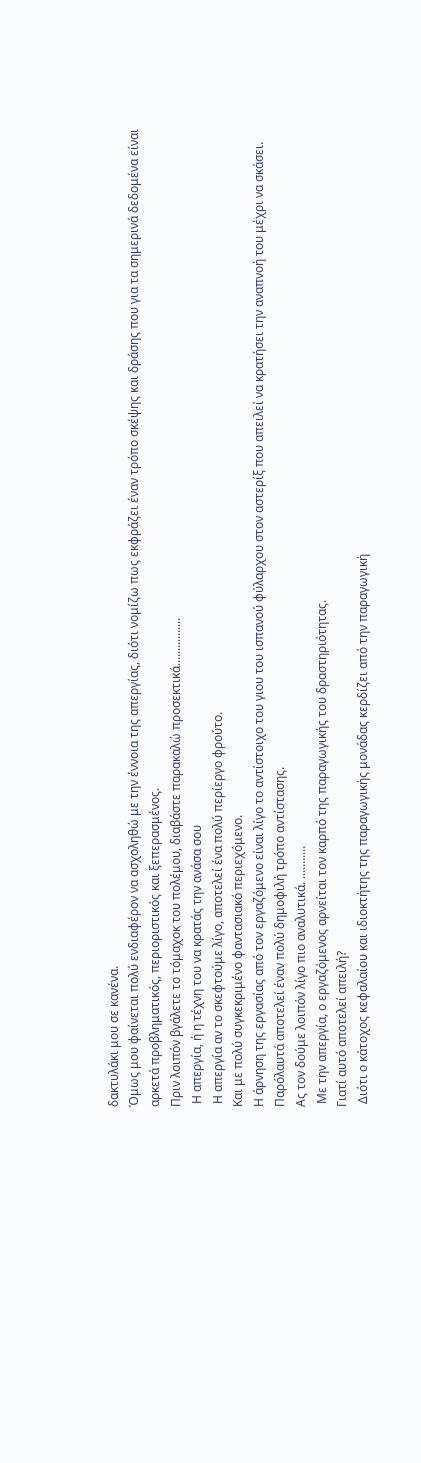δακτυλάκι μου σε κανένα.
Όμως μου φαίνεται πολύ ενδιαφέρον να ασχοληθώ με την έννοια της απεργίας, διότι νομίζω πως εκφράζει έναν τρόπο σκέψης και δράσης που για τα σημερινά δεδομένα είναι αρκετά προβληματικός, περιοριστικός και ξεπερασμένος.
Πριν λοιπόν βγάλετε το τόμαχοκ του πολέμου, διαβάστε παρακαλώ προσεκτικά................
 Η απεργία, ή η τέχνη του να κρατάς την ανάσα σου
 Η απεργία αν το σκεφτούμε λίγο, αποτελεί ένα πολύ περίεργο φρούτο.
Και με πολύ συγκεκριμένο φαντασιακό περιεχόμενο.
Η άρνηση της εργασίας από τον εργαζόμενο είναι λίγο το αντίστοιχο του γιου του ισπανού φύλαρχου στον αστερίξ που απειλεί να κρατήσει την αναπνοή του μέχρι να σκάσει.
Παρόλαυτά αποτελεί έναν πολύ δημοφιλή τρόπο αντίστασης.
Ας τον δούμε λοιπόν λίγο πιο αναλυτικά. ...........
 Με την απεργία, ο εργαζόμενος αρνείται τον καρπό της παραγωγικής του δραστηριότητας.
Γιατί αυτό αποτελεί απειλή?
 Διότι ο κάτοχος κεφαλαίου και ιδιοκτήτης της παραγωγικής μονάδας κερδίζει από την παραγωγική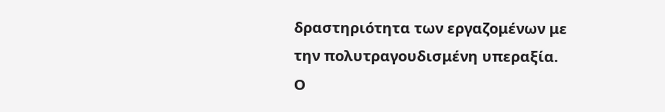δραστηριότητα των εργαζομένων με την πολυτραγουδισμένη υπεραξία.
Ο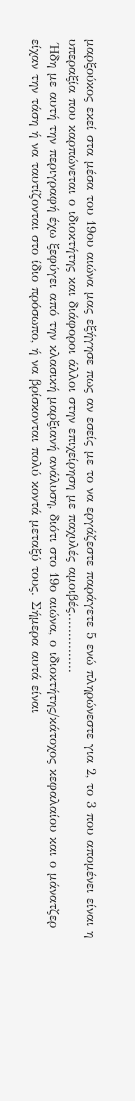μαρξούκος εκεί στα μέσα του 19ου αιώνα μας εξήγησε πως αν εσείς με το να εργάζεστε παράγετε 5 ενώ πληρώνεστε για 2, το 3 που απομένει είναι η υπεραξία που καρπώνεται ο ιδιοκτήτης και διάφοροι άλλοι στην επιχείρηση με παχυλές αμοιβές...............
 Ήδη με αυτή την περιγραφή έχω ξεφύγει από την κλασική μαρξιανή ανάλυση, διότι στο 19ο αιώνα, ο ιδιοκτήτης/κάτοχος κεφαλαίου και ο μάνατζερ είχαν την τάση ή να ταυτίζονται στο ίδιο πρόσωπο, ή να βρίσκονται πολύ κοντά μεταξύ τους. Σήμερα αυτά είναι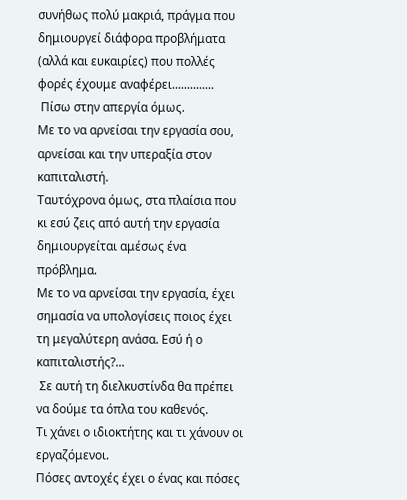συνήθως πολύ μακριά, πράγμα που δημιουργεί διάφορα προβλήματα (αλλά και ευκαιρίες) που πολλές φορές έχουμε αναφέρει..............
 Πίσω στην απεργία όμως.
Με το να αρνείσαι την εργασία σου, αρνείσαι και την υπεραξία στον καπιταλιστή.
Ταυτόχρονα όμως, στα πλαίσια που κι εσύ ζεις από αυτή την εργασία δημιουργείται αμέσως ένα πρόβλημα.
Με το να αρνείσαι την εργασία, έχει σημασία να υπολογίσεις ποιος έχει τη μεγαλύτερη ανάσα. Εσύ ή ο καπιταλιστής?...
 Σε αυτή τη διελκυστίνδα θα πρέπει να δούμε τα όπλα του καθενός.
Τι χάνει ο ιδιοκτήτης και τι χάνουν οι εργαζόμενοι.
Πόσες αντοχές έχει ο ένας και πόσες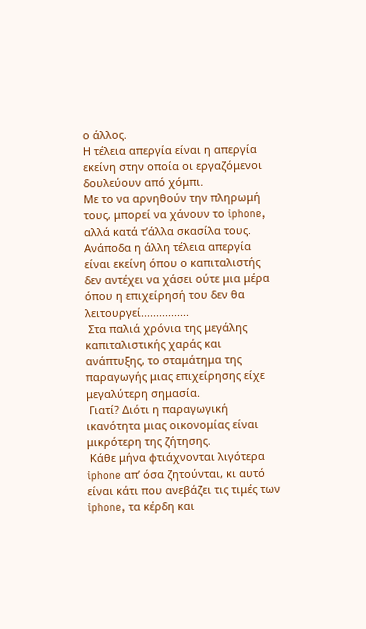ο άλλος.
Η τέλεια απεργία είναι η απεργία εκείνη στην οποία οι εργαζόμενοι δουλεύουν από χόμπι.
Με το να αρνηθούν την πληρωμή τους, μπορεί να χάνουν το iphone, αλλά κατά τ’άλλα σκασίλα τους. Ανάποδα η άλλη τέλεια απεργία είναι εκείνη όπου ο καπιταλιστής δεν αντέχει να χάσει ούτε μια μέρα όπου η επιχείρησή του δεν θα λειτουργεί................
 Στα παλιά χρόνια της μεγάλης καπιταλιστικής χαράς και ανάπτυξης, το σταμάτημα της παραγωγής μιας επιχείρησης είχε μεγαλύτερη σημασία.
 Γιατί? Διότι η παραγωγική ικανότητα μιας οικονομίας είναι μικρότερη της ζήτησης.
 Κάθε μήνα φτιάχνονται λιγότερα iphone απ’ όσα ζητούνται, κι αυτό είναι κάτι που ανεβάζει τις τιμές των iphone, τα κέρδη και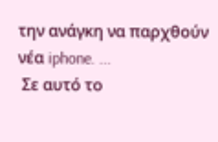την ανάγκη να παρχθούν νέα iphone. ...
 Σε αυτό το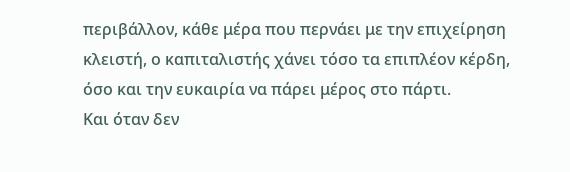περιβάλλον, κάθε μέρα που περνάει με την επιχείρηση κλειστή, ο καπιταλιστής χάνει τόσο τα επιπλέον κέρδη, όσο και την ευκαιρία να πάρει μέρος στο πάρτι.
Και όταν δεν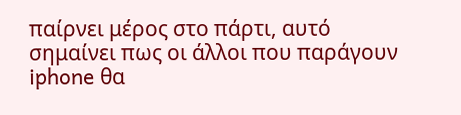παίρνει μέρος στο πάρτι, αυτό σημαίνει πως οι άλλοι που παράγουν iphone θα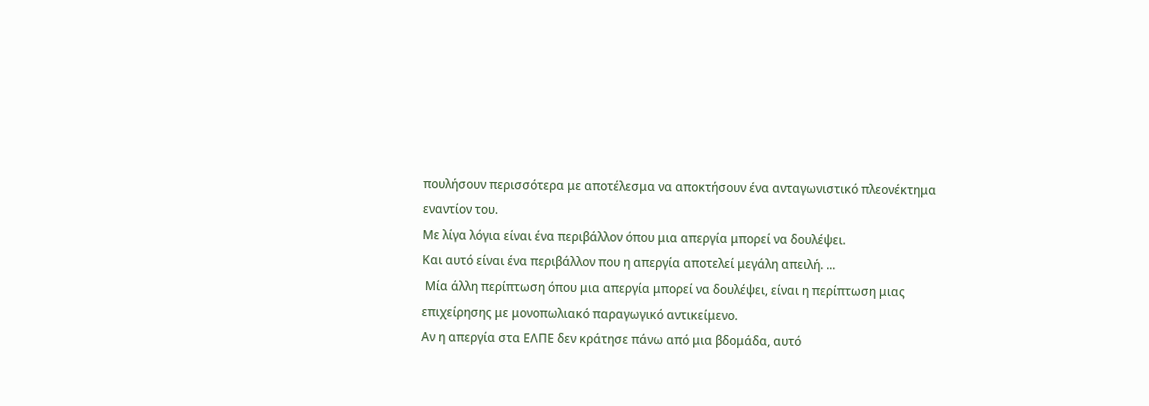πουλήσουν περισσότερα με αποτέλεσμα να αποκτήσουν ένα ανταγωνιστικό πλεονέκτημα εναντίον του.
Με λίγα λόγια είναι ένα περιβάλλον όπου μια απεργία μπορεί να δουλέψει.
Και αυτό είναι ένα περιβάλλον που η απεργία αποτελεί μεγάλη απειλή. ...
 Μία άλλη περίπτωση όπου μια απεργία μπορεί να δουλέψει, είναι η περίπτωση μιας επιχείρησης με μονοπωλιακό παραγωγικό αντικείμενο.
Αν η απεργία στα ΕΛΠΕ δεν κράτησε πάνω από μια βδομάδα, αυτό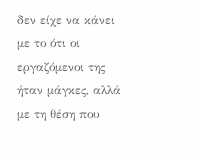δεν είχε να κάνει με το ότι οι εργαζόμενοι της ήταν μάγκες, αλλά με τη θέση που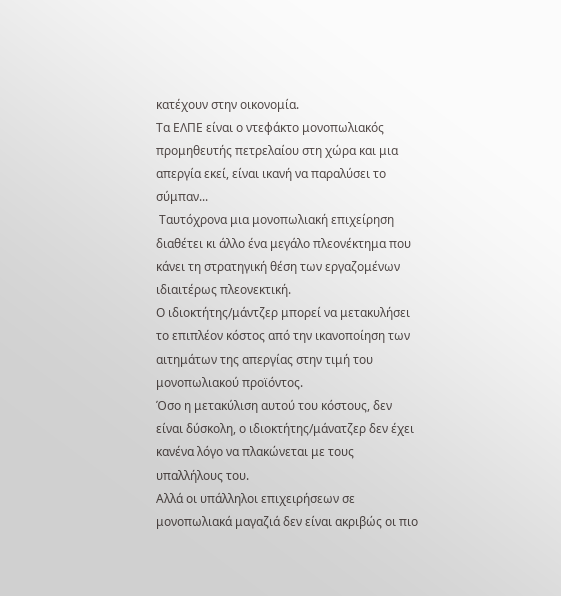κατέχουν στην οικονομία.
Τα ΕΛΠΕ είναι ο ντεφάκτο μονοπωλιακός προμηθευτής πετρελαίου στη χώρα και μια απεργία εκεί, είναι ικανή να παραλύσει το σύμπαν...
 Ταυτόχρονα μια μονοπωλιακή επιχείρηση διαθέτει κι άλλο ένα μεγάλο πλεονέκτημα που κάνει τη στρατηγική θέση των εργαζομένων ιδιαιτέρως πλεονεκτική.
Ο ιδιοκτήτης/μάντζερ μπορεί να μετακυλήσει το επιπλέον κόστος από την ικανοποίηση των αιτημάτων της απεργίας στην τιμή του μονοπωλιακού προϊόντος.
Όσο η μετακύλιση αυτού του κόστους, δεν είναι δύσκολη, ο ιδιοκτήτης/μάνατζερ δεν έχει κανένα λόγο να πλακώνεται με τους υπαλλήλους του.
Αλλά οι υπάλληλοι επιχειρήσεων σε μονοπωλιακά μαγαζιά δεν είναι ακριβώς οι πιο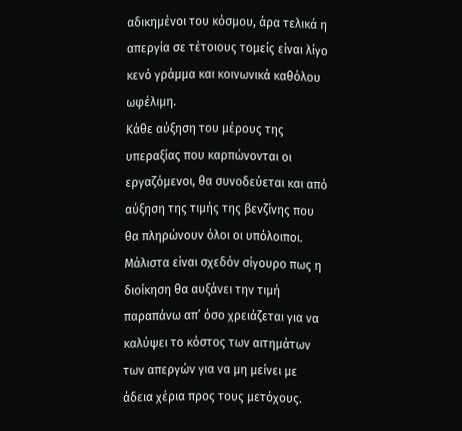αδικημένοι του κόσμου, άρα τελικά η απεργία σε τέτοιους τομείς είναι λίγο κενό γράμμα και κοινωνικά καθόλου ωφέλιμη.
Κάθε αύξηση του μέρους της υπεραξίας που καρπώνονται οι εργαζόμενοι, θα συνοδεύεται και από αύξηση της τιμής της βενζίνης που θα πληρώνουν όλοι οι υπόλοιποι.
Μάλιστα είναι σχεδόν σίγουρο πως η διοίκηση θα αυξάνει την τιμή παραπάνω απ’ όσο χρειάζεται για να καλύψει το κόστος των αιτημάτων των απεργών για να μη μείνει με άδεια χέρια προς τους μετόχους.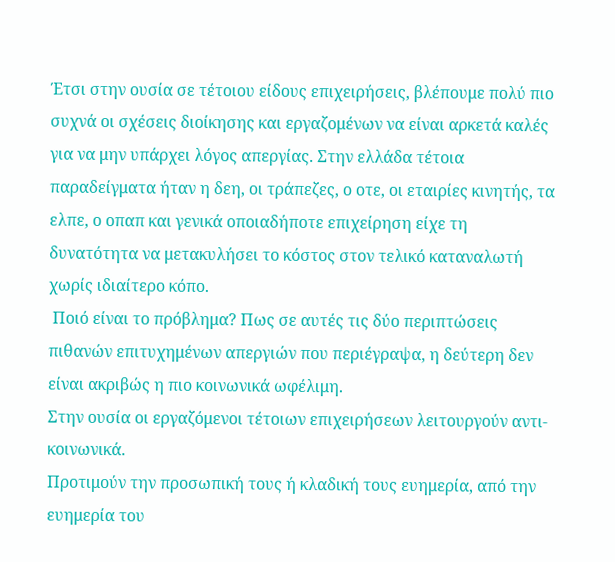Έτσι στην ουσία σε τέτοιου είδους επιχειρήσεις, βλέπουμε πολύ πιο συχνά οι σχέσεις διοίκησης και εργαζομένων να είναι αρκετά καλές για να μην υπάρχει λόγος απεργίας. Στην ελλάδα τέτοια παραδείγματα ήταν η δεη, οι τράπεζες, ο οτε, οι εταιρίες κινητής, τα ελπε, ο οπαπ και γενικά οποιαδήποτε επιχείρηση είχε τη δυνατότητα να μετακυλήσει το κόστος στον τελικό καταναλωτή χωρίς ιδιαίτερο κόπο.
 Ποιό είναι το πρόβλημα? Πως σε αυτές τις δύο περιπτώσεις πιθανών επιτυχημένων απεργιών που περιέγραψα, η δεύτερη δεν είναι ακριβώς η πιο κοινωνικά ωφέλιμη.
Στην ουσία οι εργαζόμενοι τέτοιων επιχειρήσεων λειτουργούν αντι-κοινωνικά.
Προτιμούν την προσωπική τους ή κλαδική τους ευημερία, από την ευημερία του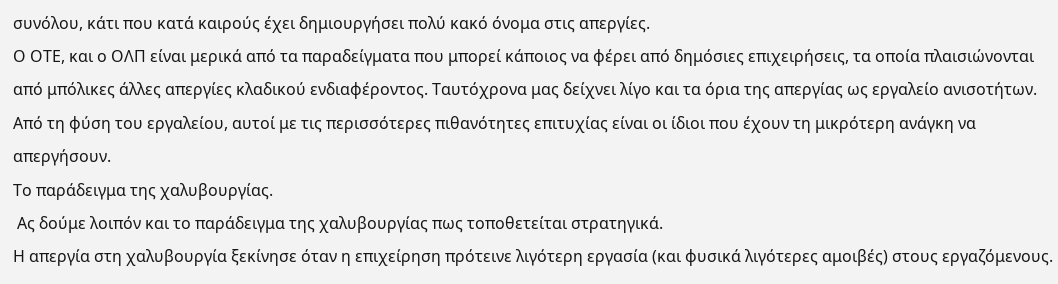συνόλου, κάτι που κατά καιρούς έχει δημιουργήσει πολύ κακό όνομα στις απεργίες.
Ο ΟΤΕ, και ο ΟΛΠ είναι μερικά από τα παραδείγματα που μπορεί κάποιος να φέρει από δημόσιες επιχειρήσεις, τα οποία πλαισιώνονται από μπόλικες άλλες απεργίες κλαδικού ενδιαφέροντος. Ταυτόχρονα μας δείχνει λίγο και τα όρια της απεργίας ως εργαλείο ανισοτήτων.
Από τη φύση του εργαλείου, αυτοί με τις περισσότερες πιθανότητες επιτυχίας είναι οι ίδιοι που έχουν τη μικρότερη ανάγκη να απεργήσουν.
Το παράδειγμα της χαλυβουργίας.
 Ας δούμε λοιπόν και το παράδειγμα της χαλυβουργίας πως τοποθετείται στρατηγικά.
Η απεργία στη χαλυβουργία ξεκίνησε όταν η επιχείρηση πρότεινε λιγότερη εργασία (και φυσικά λιγότερες αμοιβές) στους εργαζόμενους.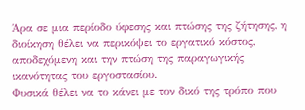Άρα σε μια περίοδο ύφεσης και πτώσης της ζήτησης, η διοίκηση θέλει να περικόψει το εργατικό κόστος, αποδεχόμενη και την πτώση της παραγωγικής ικανότητας του εργοστασίου.
Φυσικά θέλει να το κάνει με τον δικό της τρόπο που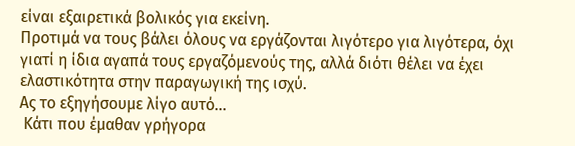είναι εξαιρετικά βολικός για εκείνη.
Προτιμά να τους βάλει όλους να εργάζονται λιγότερο για λιγότερα, όχι γιατί η ίδια αγαπά τους εργαζόμενούς της, αλλά διότι θέλει να έχει ελαστικότητα στην παραγωγική της ισχύ.
Ας το εξηγήσουμε λίγο αυτό...
 Κάτι που έμαθαν γρήγορα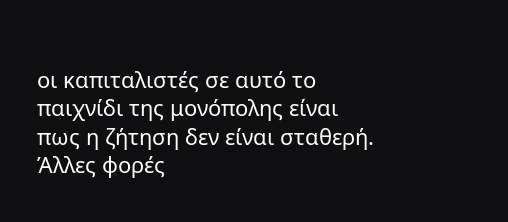οι καπιταλιστές σε αυτό το παιχνίδι της μονόπολης είναι πως η ζήτηση δεν είναι σταθερή. Άλλες φορές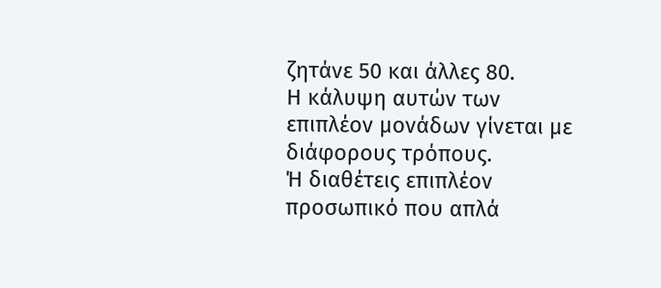ζητάνε 50 και άλλες 80.
Η κάλυψη αυτών των επιπλέον μονάδων γίνεται με διάφορους τρόπους.
Ή διαθέτεις επιπλέον προσωπικό που απλά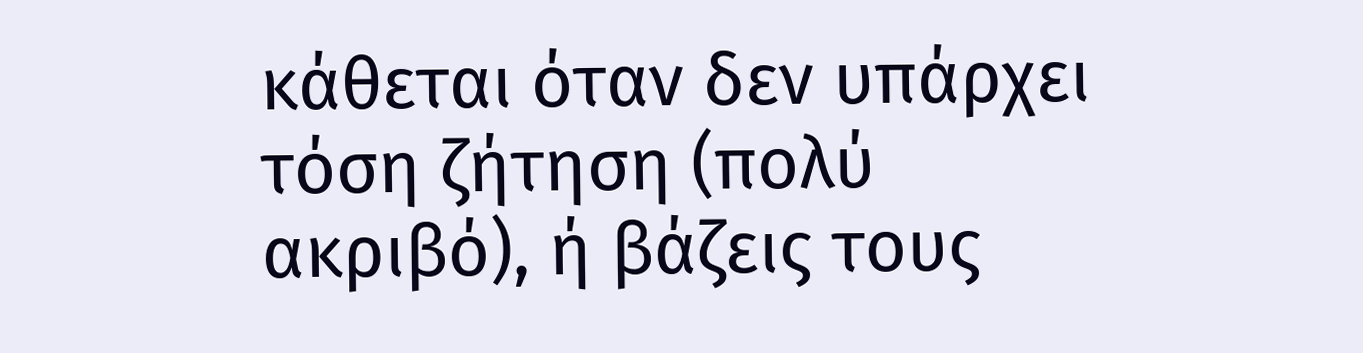κάθεται όταν δεν υπάρχει τόση ζήτηση (πολύ ακριβό), ή βάζεις τους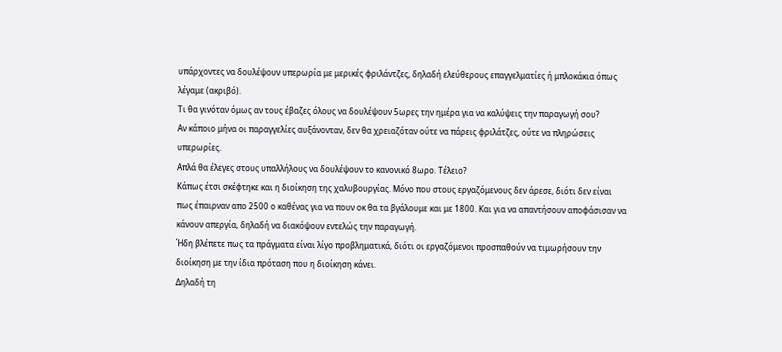υπάρχοντες να δουλέψουν υπερωρία με μερικές φριλάντζες, δηλαδή ελεύθερους επαγγελματίες ή μπλοκάκια όπως λέγαμε (ακριβό).
Τι θα γινόταν όμως αν τους έβαζες όλους να δουλέψουν 5ωρες την ημέρα για να καλύψεις την παραγωγή σου?
Αν κάποιο μήνα οι παραγγελίες αυξάνονταν, δεν θα χρειαζόταν ούτε να πάρεις φριλάτζες, ούτε να πληρώσεις υπερωρίες.
Απλά θα έλεγες στους υπαλλήλους να δουλέψουν το κανονικό 8ωρο. Τέλειο?
Κάπως έτσι σκέφτηκε και η διοίκηση της χαλυβουργίας. Μόνο που στους εργαζόμενους δεν άρεσε, διότι δεν είναι πως έπαιρναν απο 2500 ο καθένας για να πουν οκ θα τα βγάλουμε και με 1800. Και για να απαντήσουν αποφάσισαν να κάνουν απεργία, δηλαδή να διακόψουν εντελώς την παραγωγή.
Ήδη βλέπετε πως τα πράγματα είναι λίγο προβληματικά, διότι οι εργαζόμενοι προσπαθούν να τιμωρήσουν την διοίκηση με την ίδια πρόταση που η διοίκηση κάνει.
Δηλαδή τη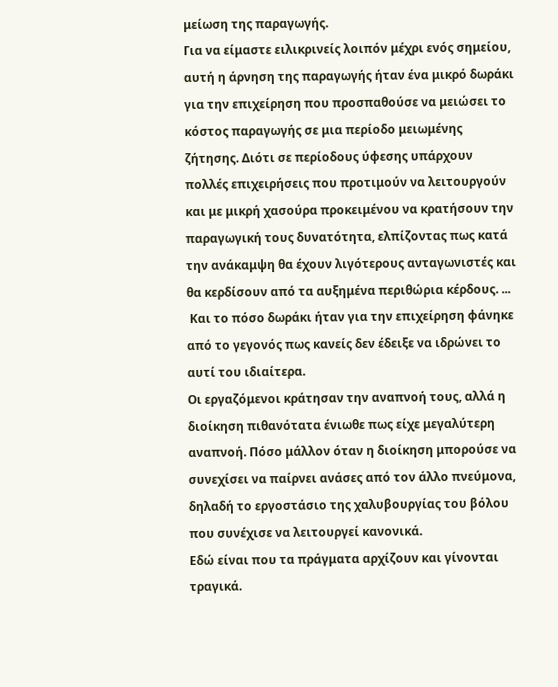μείωση της παραγωγής.
Για να είμαστε ειλικρινείς λοιπόν μέχρι ενός σημείου, αυτή η άρνηση της παραγωγής ήταν ένα μικρό δωράκι για την επιχείρηση που προσπαθούσε να μειώσει το κόστος παραγωγής σε μια περίοδο μειωμένης ζήτησης. Διότι σε περίοδους ύφεσης υπάρχουν πολλές επιχειρήσεις που προτιμούν να λειτουργούν και με μικρή χασούρα προκειμένου να κρατήσουν την παραγωγική τους δυνατότητα, ελπίζοντας πως κατά την ανάκαμψη θα έχουν λιγότερους ανταγωνιστές και θα κερδίσουν από τα αυξημένα περιθώρια κέρδους. ...
 Και το πόσο δωράκι ήταν για την επιχείρηση φάνηκε από το γεγονός πως κανείς δεν έδειξε να ιδρώνει το αυτί του ιδιαίτερα.
Οι εργαζόμενοι κράτησαν την αναπνοή τους, αλλά η διοίκηση πιθανότατα ένιωθε πως είχε μεγαλύτερη αναπνοή. Πόσο μάλλον όταν η διοίκηση μπορούσε να συνεχίσει να παίρνει ανάσες από τον άλλο πνεύμονα, δηλαδή το εργοστάσιο της χαλυβουργίας του βόλου που συνέχισε να λειτουργεί κανονικά.
Εδώ είναι που τα πράγματα αρχίζουν και γίνονται τραγικά.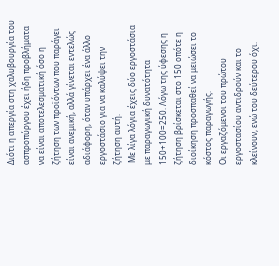Διότι η απεργία στη χαλυβουργία του ασπροπύργου έχει ήδη προβλήματα να είναι αποτελεσματική όσο η ζήτηση των προϊόντων που παράγει είναι ανεμική, αλλά γίνεται εντελώς αδιάφορη, όταν υπάρχει ένα άλλο εργοστάσιο για να καλύψει την ζήτηση αυτή.
 Με λίγα λόγια έχεις δύο εργοστάσια με παραγωγική δυνατότητα 150+100=250. Λόγω της ύφεσης η ζήτηση βρίσκεται στο 150 οπότε η διοίκηση προσπαθεί να μειώσει το κόστος παραγωγής.
Οι εργαζόμενοι του πρώτου εργοστασίου αντιδρούν και το κλείνουν, ενώ του δεύτερου όχι.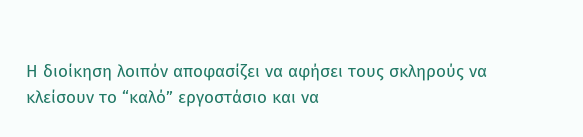Η διοίκηση λοιπόν αποφασίζει να αφήσει τους σκληρούς να κλείσουν το “καλό” εργοστάσιο και να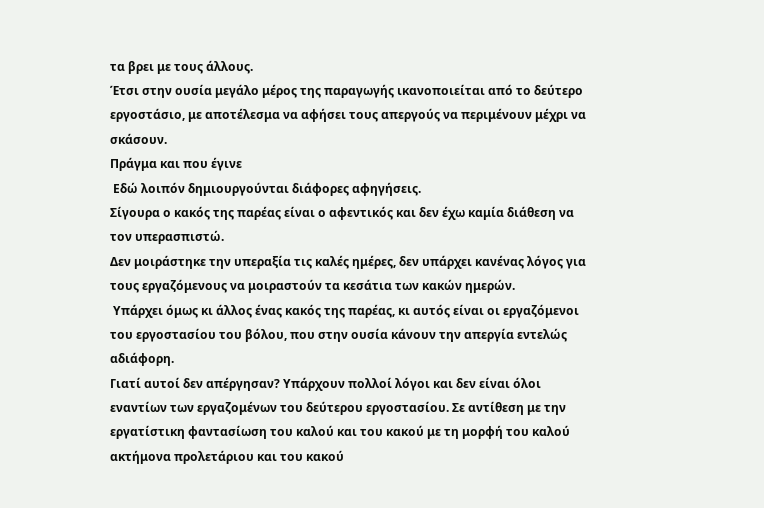τα βρει με τους άλλους.
Έτσι στην ουσία μεγάλο μέρος της παραγωγής ικανοποιείται από το δεύτερο εργοστάσιο, με αποτέλεσμα να αφήσει τους απεργούς να περιμένουν μέχρι να σκάσουν.
Πράγμα και που έγινε
 Εδώ λοιπόν δημιουργούνται διάφορες αφηγήσεις.
Σίγουρα ο κακός της παρέας είναι ο αφεντικός και δεν έχω καμία διάθεση να τον υπερασπιστώ.
Δεν μοιράστηκε την υπεραξία τις καλές ημέρες, δεν υπάρχει κανένας λόγος για τους εργαζόμενους να μοιραστούν τα κεσάτια των κακών ημερών.
 Υπάρχει όμως κι άλλος ένας κακός της παρέας, κι αυτός είναι οι εργαζόμενοι του εργοστασίου του βόλου, που στην ουσία κάνουν την απεργία εντελώς αδιάφορη.
Γιατί αυτοί δεν απέργησαν? Υπάρχουν πολλοί λόγοι και δεν είναι όλοι εναντίων των εργαζομένων του δεύτερου εργοστασίου. Σε αντίθεση με την εργατίστικη φαντασίωση του καλού και του κακού με τη μορφή του καλού ακτήμονα προλετάριου και του κακού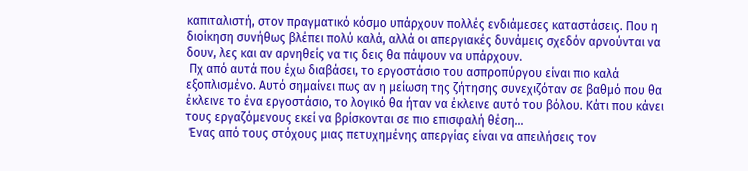καπιταλιστή, στον πραγματικό κόσμο υπάρχουν πολλές ενδιάμεσες καταστάσεις. Που η διοίκηση συνήθως βλέπει πολύ καλά, αλλά οι απεργιακές δυνάμεις σχεδόν αρνούνται να δουν, λες και αν αρνηθείς να τις δεις θα πάψουν να υπάρχουν.
 Πχ από αυτά που έχω διαβάσει, το εργοστάσιο του ασπροπύργου είναι πιο καλά εξοπλισμένο. Αυτό σημαίνει πως αν η μείωση της ζήτησης συνεχιζόταν σε βαθμό που θα έκλεινε το ένα εργοστάσιο, το λογικό θα ήταν να έκλεινε αυτό του βόλου. Κάτι που κάνει τους εργαζόμενους εκεί να βρίσκονται σε πιο επισφαλή θέση...
 Ένας από τους στόχους μιας πετυχημένης απεργίας είναι να απειλήσεις τον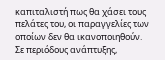καπιταλιστή πως θα χάσει τους πελάτες του, οι παραγγελίες των οποίων δεν θα ικανοποιηθούν.
Σε περιόδους ανάπτυξης,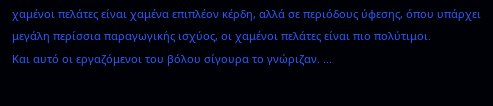χαμένοι πελάτες είναι χαμένα επιπλέον κέρδη, αλλά σε περιόδους ύφεσης, όπου υπάρχει μεγάλη περίσσια παραγωγικής ισχύος, οι χαμένοι πελάτες είναι πιο πολύτιμοι.
Και αυτό οι εργαζόμενοι του βόλου σίγουρα το γνώριζαν. ...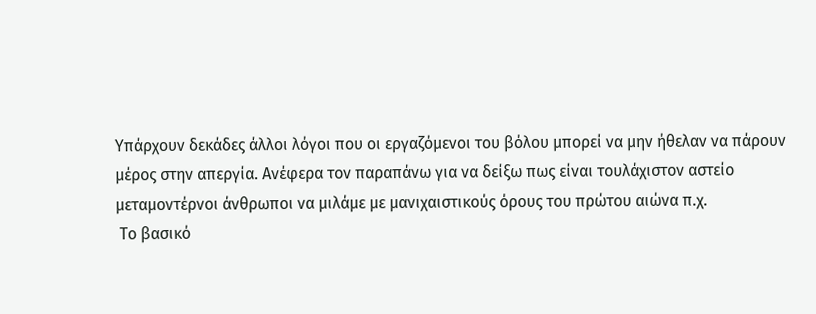Υπάρχουν δεκάδες άλλοι λόγοι που οι εργαζόμενοι του βόλου μπορεί να μην ήθελαν να πάρουν μέρος στην απεργία. Ανέφερα τον παραπάνω για να δείξω πως είναι τουλάχιστον αστείο μεταμοντέρνοι άνθρωποι να μιλάμε με μανιχαιστικούς όρους του πρώτου αιώνα π.χ.
 Το βασικό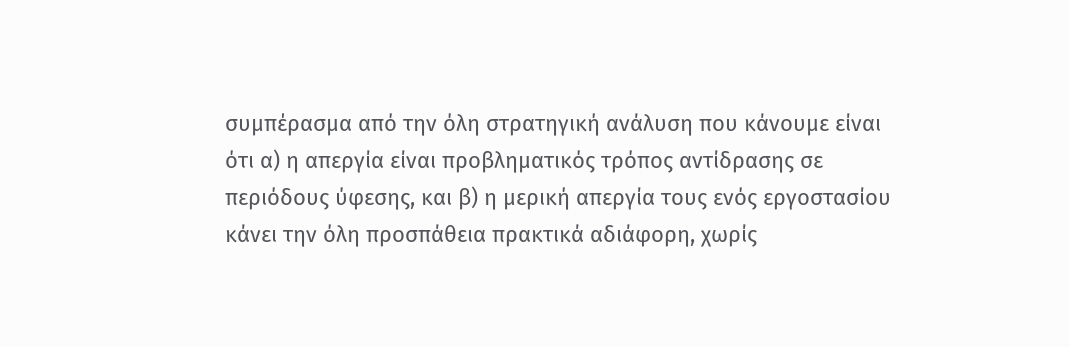συμπέρασμα από την όλη στρατηγική ανάλυση που κάνουμε είναι ότι α) η απεργία είναι προβληματικός τρόπος αντίδρασης σε περιόδους ύφεσης, και β) η μερική απεργία τους ενός εργοστασίου κάνει την όλη προσπάθεια πρακτικά αδιάφορη, χωρίς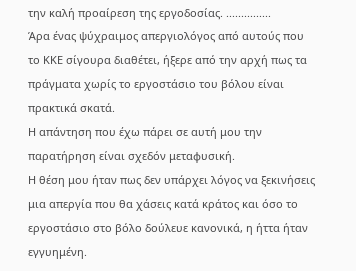την καλή προαίρεση της εργοδοσίας. ...............
Άρα ένας ψύχραιμος απεργιολόγος από αυτούς που το ΚΚΕ σίγουρα διαθέτει, ήξερε από την αρχή πως τα πράγματα χωρίς το εργοστάσιο του βόλου είναι πρακτικά σκατά.
Η απάντηση που έχω πάρει σε αυτή μου την παρατήρηση είναι σχεδόν μεταφυσική.
Η θέση μου ήταν πως δεν υπάρχει λόγος να ξεκινήσεις μια απεργία που θα χάσεις κατά κράτος και όσο το εργοστάσιο στο βόλο δούλευε κανονικά, η ήττα ήταν εγγυημένη.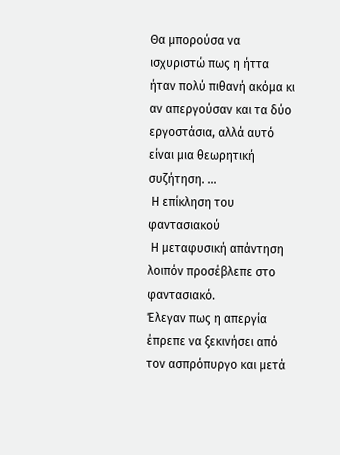Θα μπορούσα να ισχυριστώ πως η ήττα ήταν πολύ πιθανή ακόμα κι αν απεργούσαν και τα δύο εργοστάσια, αλλά αυτό είναι μια θεωρητική συζήτηση. ...
 Η επίκληση του φαντασιακού
 Η μεταφυσική απάντηση λοιπόν προσέβλεπε στο φαντασιακό.
Έλεγαν πως η απεργία έπρεπε να ξεκινήσει από τον ασπρόπυργο και μετά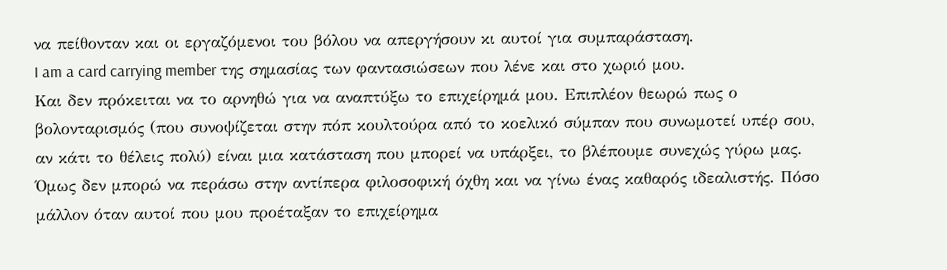να πείθονταν και οι εργαζόμενοι του βόλου να απεργήσουν κι αυτοί για συμπαράσταση.
I am a card carrying member της σημασίας των φαντασιώσεων που λένε και στο χωριό μου.
Και δεν πρόκειται να το αρνηθώ για να αναπτύξω το επιχείρημά μου. Επιπλέον θεωρώ πως ο βολονταρισμός (που συνοψίζεται στην πόπ κουλτούρα από το κοελικό σύμπαν που συνωμοτεί υπέρ σου, αν κάτι το θέλεις πολύ) είναι μια κατάσταση που μπορεί να υπάρξει, το βλέπουμε συνεχώς γύρω μας. Όμως δεν μπορώ να περάσω στην αντίπερα φιλοσοφική όχθη και να γίνω ένας καθαρός ιδεαλιστής. Πόσο μάλλον όταν αυτοί που μου προέταξαν το επιχείρημα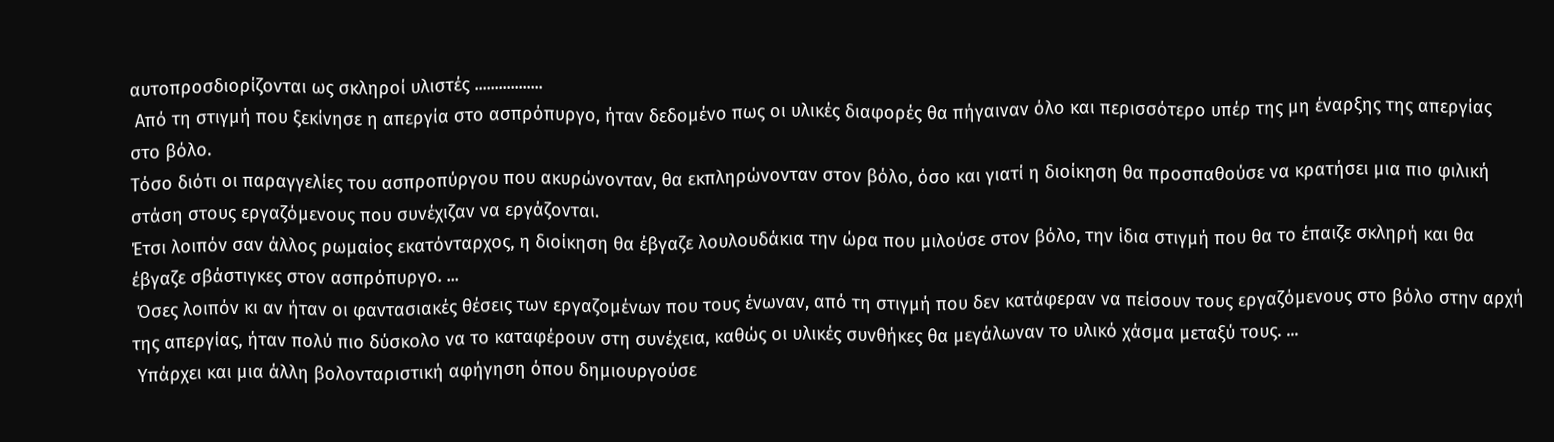αυτοπροσδιορίζονται ως σκληροί υλιστές .................
 Από τη στιγμή που ξεκίνησε η απεργία στο ασπρόπυργο, ήταν δεδομένο πως οι υλικές διαφορές θα πήγαιναν όλο και περισσότερο υπέρ της μη έναρξης της απεργίας στο βόλο.
Τόσο διότι οι παραγγελίες του ασπροπύργου που ακυρώνονταν, θα εκπληρώνονταν στον βόλο, όσο και γιατί η διοίκηση θα προσπαθούσε να κρατήσει μια πιο φιλική στάση στους εργαζόμενους που συνέχιζαν να εργάζονται.
Έτσι λοιπόν σαν άλλος ρωμαίος εκατόνταρχος, η διοίκηση θα έβγαζε λουλουδάκια την ώρα που μιλούσε στον βόλο, την ίδια στιγμή που θα το έπαιζε σκληρή και θα έβγαζε σβάστιγκες στον ασπρόπυργο. ...
 Όσες λοιπόν κι αν ήταν οι φαντασιακές θέσεις των εργαζομένων που τους ένωναν, από τη στιγμή που δεν κατάφεραν να πείσουν τους εργαζόμενους στο βόλο στην αρχή της απεργίας, ήταν πολύ πιο δύσκολο να το καταφέρουν στη συνέχεια, καθώς οι υλικές συνθήκες θα μεγάλωναν το υλικό χάσμα μεταξύ τους. ...
 Υπάρχει και μια άλλη βολονταριστική αφήγηση όπου δημιουργούσε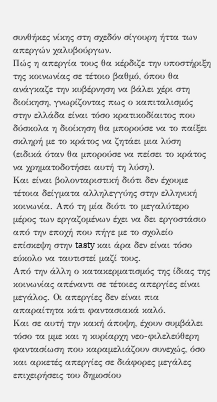συνθήκες νίκης στη σχεδόν σίγουρη ήττα των απεργών χαλυβούργων.
Πώς η απεργία τους θα κέρδιζε την υποστήριξη της κοινωνίας σε τέτοιο βαθμό, όπου θα ανάγκαζε την κυβέρνηση να βάλει χέρι στη διοίκηση, γνωρίζοντας πως ο καπιταλισμός στην ελλάδα είναι τόσο κρατικοδίαιτος που δύσκολα η διοίκηση θα μπορούσε να το παίξει σκληρή με το κράτος να ζητάει μια λύση (ειδικά όταν θα μπορούσε να πείσει το κράτος να χρηματοδοτήσει αυτή τη λύση).
Και είναι βολονταριστική διότι δεν έχουμε τέτοια δείγματα αλληλεγγύης στην ελληνική κοινωνία. Από τη μία διότι το μεγαλύτερο μέρος των εργαζομένων έχει να δει εργοστάσιο από την εποχή που πήγε με το σχολείο επίσκεψη στην tasty και άρα δεν είναι τόσο εύκολο να ταυτιστεί μαζί τους.
Από την άλλη ο κατακερματισμός της ίδιας της κοινωνίας απέναντι σε τέτοιες απεργίες είναι μεγάλος. Οι απεργίες δεν είναι πια απαραίτητα κάτι φαντασιακά καλό.
Και σε αυτή την κακή άποψη, έχουν συμβάλει τόσο τα μμε και η κυρίαρχη νεο-φιλελεύθερη φαντασίωση που καραμελιάζουν συνεχώς, όσο και αρκετές απεργίες σε διάφορες μεγάλες επιχειρήσεις του δημοσίου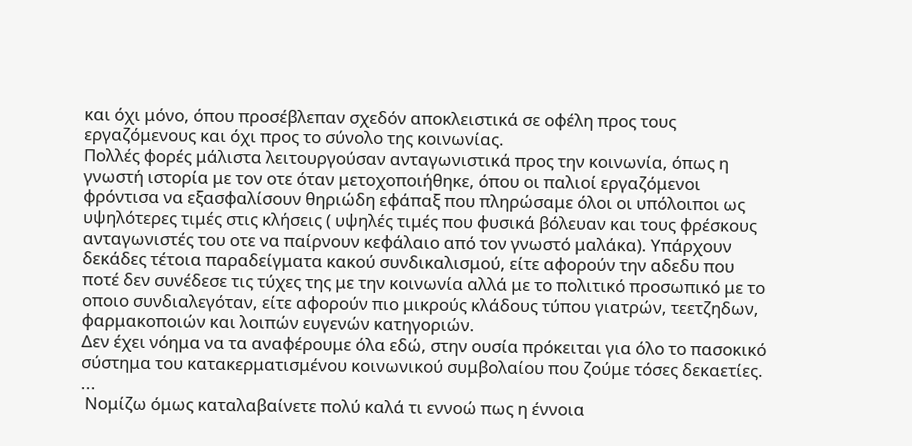και όχι μόνο, όπου προσέβλεπαν σχεδόν αποκλειστικά σε οφέλη προς τους εργαζόμενους και όχι προς το σύνολο της κοινωνίας.
Πολλές φορές μάλιστα λειτουργούσαν ανταγωνιστικά προς την κοινωνία, όπως η γνωστή ιστορία με τον οτε όταν μετοχοποιήθηκε, όπου οι παλιοί εργαζόμενοι φρόντισα να εξασφαλίσουν θηριώδη εφάπαξ που πληρώσαμε όλοι οι υπόλοιποι ως υψηλότερες τιμές στις κλήσεις ( υψηλές τιμές που φυσικά βόλευαν και τους φρέσκους ανταγωνιστές του οτε να παίρνουν κεφάλαιο από τον γνωστό μαλάκα). Υπάρχουν δεκάδες τέτοια παραδείγματα κακού συνδικαλισμού, είτε αφορούν την αδεδυ που ποτέ δεν συνέδεσε τις τύχες της με την κοινωνία αλλά με το πολιτικό προσωπικό με το οποιο συνδιαλεγόταν, είτε αφορούν πιο μικρούς κλάδους τύπου γιατρών, τεετζηδων, φαρμακοποιών και λοιπών ευγενών κατηγοριών.
Δεν έχει νόημα να τα αναφέρουμε όλα εδώ, στην ουσία πρόκειται για όλο το πασοκικό σύστημα του κατακερματισμένου κοινωνικού συμβολαίου που ζούμε τόσες δεκαετίες. ...
 Νομίζω όμως καταλαβαίνετε πολύ καλά τι εννοώ πως η έννοια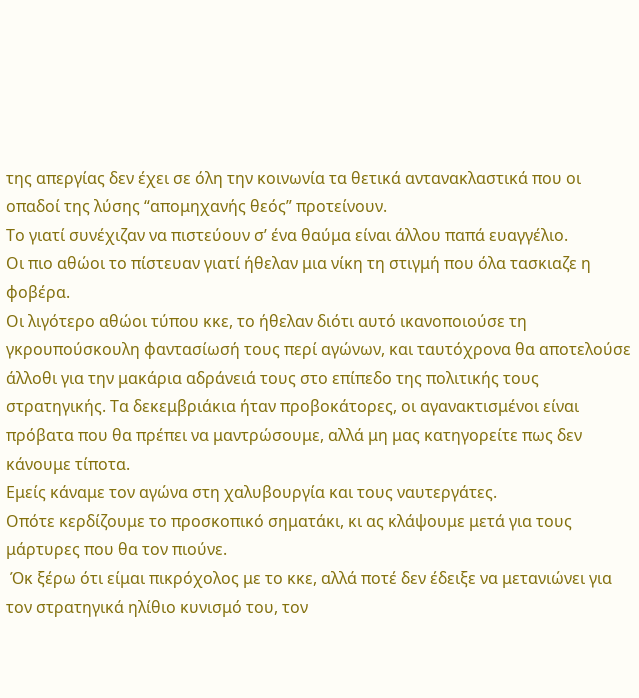της απεργίας δεν έχει σε όλη την κοινωνία τα θετικά αντανακλαστικά που οι οπαδοί της λύσης “απομηχανής θεός” προτείνουν.
Το γιατί συνέχιζαν να πιστεύουν σ’ ένα θαύμα είναι άλλου παπά ευαγγέλιο.
Οι πιο αθώοι το πίστευαν γιατί ήθελαν μια νίκη τη στιγμή που όλα τασκιαζε η φοβέρα.
Οι λιγότερο αθώοι τύπου κκε, το ήθελαν διότι αυτό ικανοποιούσε τη γκρουπούσκουλη φαντασίωσή τους περί αγώνων, και ταυτόχρονα θα αποτελούσε άλλοθι για την μακάρια αδράνειά τους στο επίπεδο της πολιτικής τους στρατηγικής. Τα δεκεμβριάκια ήταν προβοκάτορες, οι αγανακτισμένοι είναι πρόβατα που θα πρέπει να μαντρώσουμε, αλλά μη μας κατηγορείτε πως δεν κάνουμε τίποτα.
Εμείς κάναμε τον αγώνα στη χαλυβουργία και τους ναυτεργάτες.
Οπότε κερδίζουμε το προσκοπικό σηματάκι, κι ας κλάψουμε μετά για τους μάρτυρες που θα τον πιούνε.
 Όκ ξέρω ότι είμαι πικρόχολος με το κκε, αλλά ποτέ δεν έδειξε να μετανιώνει για τον στρατηγικά ηλίθιο κυνισμό του, τον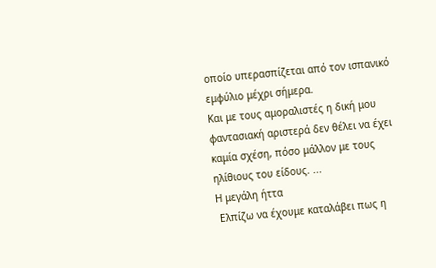οποίο υπερασπίζεται από τον ισπανικό εμφύλιο μέχρι σήμερα.
Και με τους αμοραλιστές η δική μου φαντασιακή αριστερά δεν θέλει να έχει καμία σχέση, πόσο μάλλον με τους ηλίθιους του είδους. ...
Η μεγάλη ήττα
 Ελπίζω να έχουμε καταλάβει πως η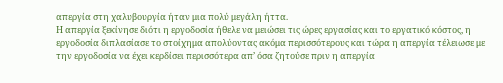απεργία στη χαλυβουργία ήταν μια πολύ μεγάλη ήττα.
Η απεργία ξεκίνησε διότι η εργοδοσία ήθελε να μειώσει τις ώρες εργασίας και το εργατικό κόστος, η εργοδοσία διπλασίασε το στοίχημα απολύοντας ακόμα περισσότερους και τώρα η απεργία τέλειωσε με την εργοδοσία να έχει κερδίσει περισσότερα απ’ όσα ζητούσε πριν η απεργία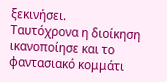ξεκινήσει.
Ταυτόχρονα η διοίκηση ικανοποίησε και το φαντασιακό κομμάτι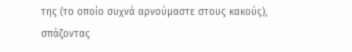της (το οποίο συχνά αρνούμαστε στους κακούς), σπάζοντας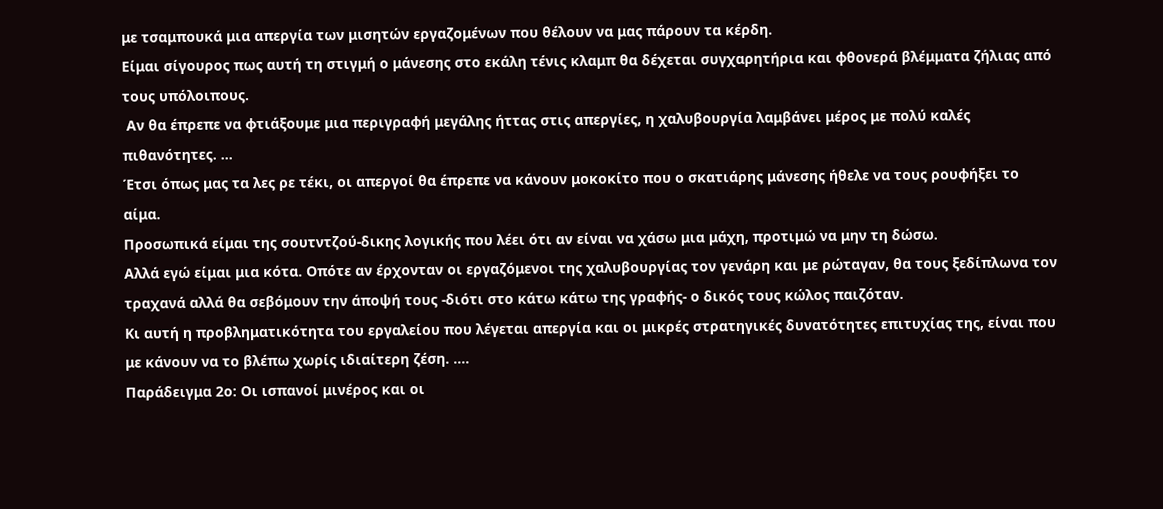με τσαμπουκά μια απεργία των μισητών εργαζομένων που θέλουν να μας πάρουν τα κέρδη.
Είμαι σίγουρος πως αυτή τη στιγμή ο μάνεσης στο εκάλη τένις κλαμπ θα δέχεται συγχαρητήρια και φθονερά βλέμματα ζήλιας από τους υπόλοιπους.
 Αν θα έπρεπε να φτιάξουμε μια περιγραφή μεγάλης ήττας στις απεργίες, η χαλυβουργία λαμβάνει μέρος με πολύ καλές πιθανότητες. ...
Έτσι όπως μας τα λες ρε τέκι, οι απεργοί θα έπρεπε να κάνουν μοκοκίτο που ο σκατιάρης μάνεσης ήθελε να τους ρουφήξει το αίμα.
Προσωπικά είμαι της σουτντζού-δικης λογικής που λέει ότι αν είναι να χάσω μια μάχη, προτιμώ να μην τη δώσω.
Αλλά εγώ είμαι μια κότα. Οπότε αν έρχονταν οι εργαζόμενοι της χαλυβουργίας τον γενάρη και με ρώταγαν, θα τους ξεδίπλωνα τον τραχανά αλλά θα σεβόμουν την άποψή τους -διότι στο κάτω κάτω της γραφής- ο δικός τους κώλος παιζόταν.
Κι αυτή η προβληματικότητα του εργαλείου που λέγεται απεργία και οι μικρές στρατηγικές δυνατότητες επιτυχίας της, είναι που με κάνουν να το βλέπω χωρίς ιδιαίτερη ζέση. ....
Παράδειγμα 2ο: Οι ισπανοί μινέρος και οι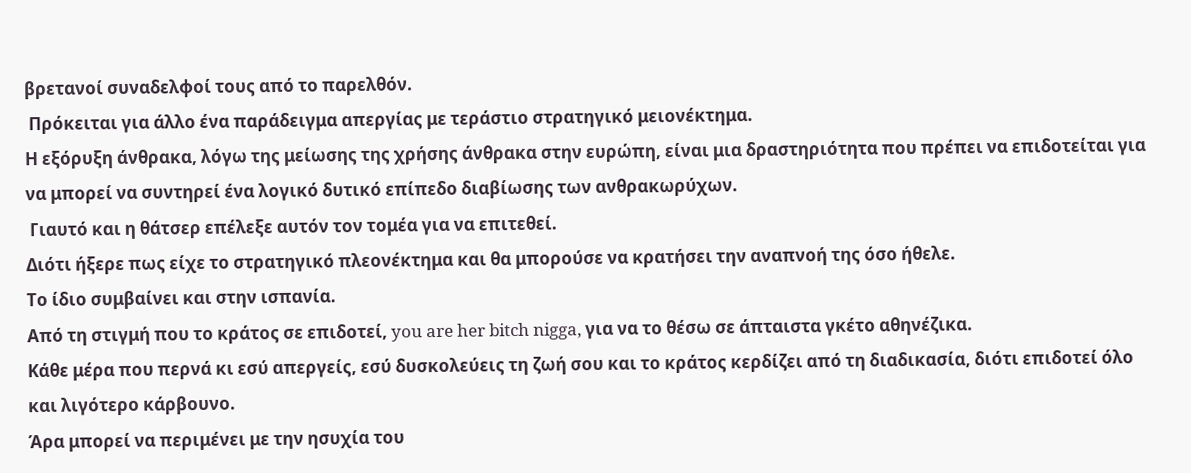βρετανοί συναδελφοί τους από το παρελθόν.
 Πρόκειται για άλλο ένα παράδειγμα απεργίας με τεράστιο στρατηγικό μειονέκτημα.
Η εξόρυξη άνθρακα, λόγω της μείωσης της χρήσης άνθρακα στην ευρώπη, είναι μια δραστηριότητα που πρέπει να επιδοτείται για να μπορεί να συντηρεί ένα λογικό δυτικό επίπεδο διαβίωσης των ανθρακωρύχων.
 Γιαυτό και η θάτσερ επέλεξε αυτόν τον τομέα για να επιτεθεί.
Διότι ήξερε πως είχε το στρατηγικό πλεονέκτημα και θα μπορούσε να κρατήσει την αναπνοή της όσο ήθελε.
Το ίδιο συμβαίνει και στην ισπανία.
Από τη στιγμή που το κράτος σε επιδοτεί, you are her bitch nigga, για να το θέσω σε άπταιστα γκέτο αθηνέζικα.
Κάθε μέρα που περνά κι εσύ απεργείς, εσύ δυσκολεύεις τη ζωή σου και το κράτος κερδίζει από τη διαδικασία, διότι επιδοτεί όλο και λιγότερο κάρβουνο.
Άρα μπορεί να περιμένει με την ησυχία του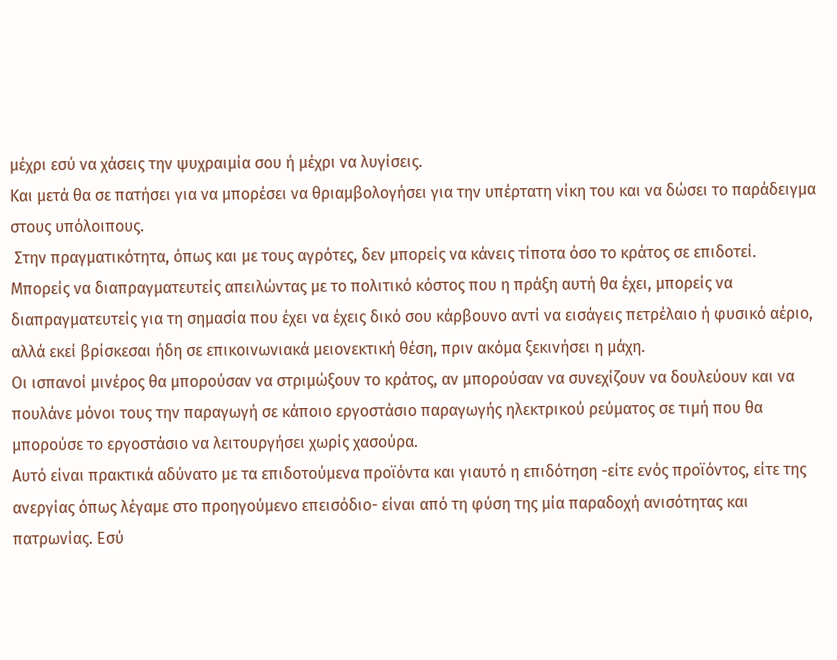μέχρι εσύ να χάσεις την ψυχραιμία σου ή μέχρι να λυγίσεις.
Και μετά θα σε πατήσει για να μπορέσει να θριαμβολογήσει για την υπέρτατη νίκη του και να δώσει το παράδειγμα στους υπόλοιπους.
 Στην πραγματικότητα, όπως και με τους αγρότες, δεν μπορείς να κάνεις τίποτα όσο το κράτος σε επιδοτεί.
Μπορείς να διαπραγματευτείς απειλώντας με το πολιτικό κόστος που η πράξη αυτή θα έχει, μπορείς να διαπραγματευτείς για τη σημασία που έχει να έχεις δικό σου κάρβουνο αντί να εισάγεις πετρέλαιο ή φυσικό αέριο, αλλά εκεί βρίσκεσαι ήδη σε επικοινωνιακά μειονεκτική θέση, πριν ακόμα ξεκινήσει η μάχη.
Οι ισπανοί μινέρος θα μπορούσαν να στριμώξουν το κράτος, αν μπορούσαν να συνεχίζουν να δουλεύουν και να πουλάνε μόνοι τους την παραγωγή σε κάποιο εργοστάσιο παραγωγής ηλεκτρικού ρεύματος σε τιμή που θα μπορούσε το εργοστάσιο να λειτουργήσει χωρίς χασούρα.
Αυτό είναι πρακτικά αδύνατο με τα επιδοτούμενα προϊόντα και γιαυτό η επιδότηση -είτε ενός προϊόντος, είτε της ανεργίας όπως λέγαμε στο προηγούμενο επεισόδιο- είναι από τη φύση της μία παραδοχή ανισότητας και πατρωνίας. Εσύ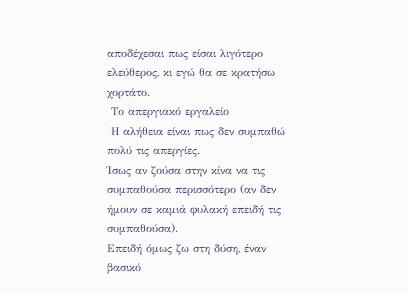αποδέχεσαι πως είσαι λιγότερο ελεύθερος, κι εγώ θα σε κρατήσω χορτάτο.
 Το απεργιακό εργαλείο
 Η αλήθεια είναι πως δεν συμπαθώ πολύ τις απεργίες.
Ίσως αν ζούσα στην κίνα να τις συμπαθούσα περισσότερο (αν δεν ήμουν σε καμιά φυλακή επειδή τις συμπαθούσα).
Επειδή όμως ζω στη δύση, έναν βασικό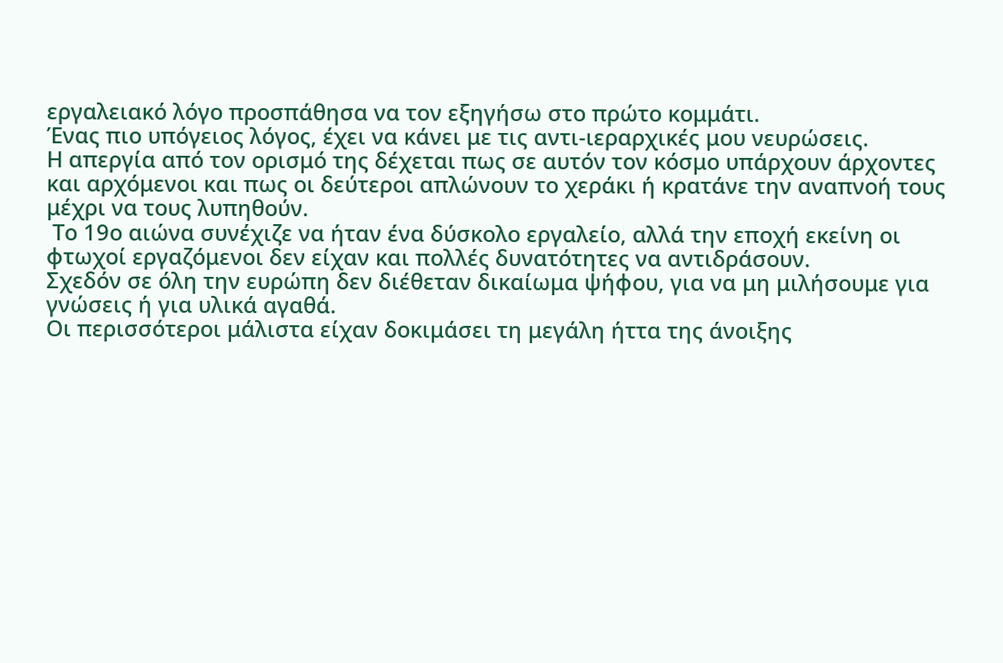εργαλειακό λόγο προσπάθησα να τον εξηγήσω στο πρώτο κομμάτι.
Ένας πιο υπόγειος λόγος, έχει να κάνει με τις αντι-ιεραρχικές μου νευρώσεις.
Η απεργία από τον ορισμό της δέχεται πως σε αυτόν τον κόσμο υπάρχουν άρχοντες και αρχόμενοι και πως οι δεύτεροι απλώνουν το χεράκι ή κρατάνε την αναπνοή τους μέχρι να τους λυπηθούν.
 Το 19ο αιώνα συνέχιζε να ήταν ένα δύσκολο εργαλείο, αλλά την εποχή εκείνη οι φτωχοί εργαζόμενοι δεν είχαν και πολλές δυνατότητες να αντιδράσουν.
Σχεδόν σε όλη την ευρώπη δεν διέθεταν δικαίωμα ψήφου, για να μη μιλήσουμε για γνώσεις ή για υλικά αγαθά.
Οι περισσότεροι μάλιστα είχαν δοκιμάσει τη μεγάλη ήττα της άνοιξης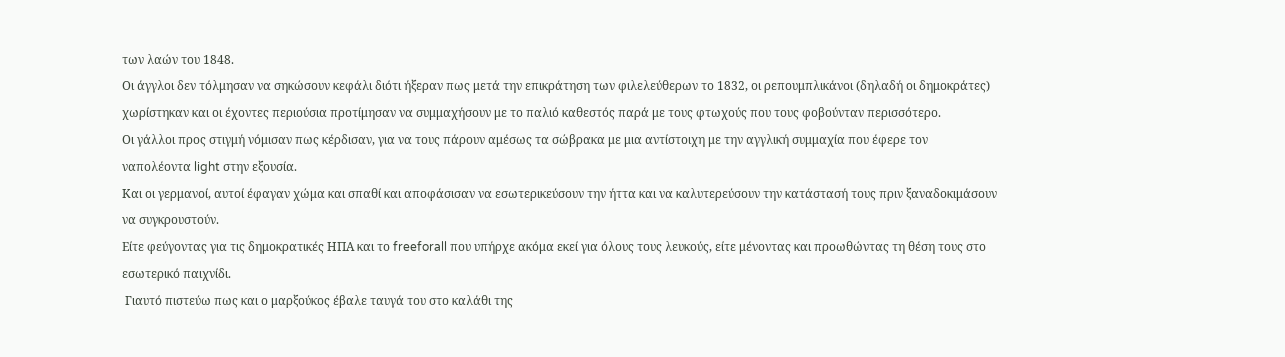των λαών του 1848.
Οι άγγλοι δεν τόλμησαν να σηκώσουν κεφάλι διότι ήξεραν πως μετά την επικράτηση των φιλελεύθερων το 1832, οι ρεπουμπλικάνοι (δηλαδή οι δημοκράτες) χωρίστηκαν και οι έχοντες περιούσια προτίμησαν να συμμαχήσουν με το παλιό καθεστός παρά με τους φτωχούς που τους φοβούνταν περισσότερο.
Οι γάλλοι προς στιγμή νόμισαν πως κέρδισαν, για να τους πάρουν αμέσως τα σώβρακα με μια αντίστοιχη με την αγγλική συμμαχία που έφερε τον ναπολέοντα light στην εξουσία.
Και οι γερμανοί, αυτοί έφαγαν χώμα και σπαθί και αποφάσισαν να εσωτερικεύσουν την ήττα και να καλυτερεύσουν την κατάστασή τους πριν ξαναδοκιμάσουν να συγκρουστούν.
Είτε φεύγοντας για τις δημοκρατικές ΗΠΑ και το freeforall που υπήρχε ακόμα εκεί για όλους τους λευκούς, είτε μένοντας και προωθώντας τη θέση τους στο εσωτερικό παιχνίδι.
 Γιαυτό πιστεύω πως και ο μαρξούκος έβαλε ταυγά του στο καλάθι της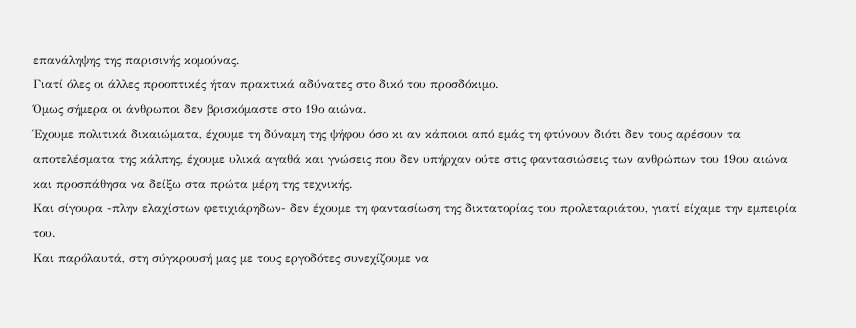επανάληψης της παρισινής κομούνας.
Γιατί όλες οι άλλες προοπτικές ήταν πρακτικά αδύνατες στο δικό του προσδόκιμο.
Όμως σήμερα οι άνθρωποι δεν βρισκόμαστε στο 19ο αιώνα.
Έχουμε πολιτικά δικαιώματα, έχουμε τη δύναμη της ψήφου όσο κι αν κάποιοι από εμάς τη φτύνουν διότι δεν τους αρέσουν τα αποτελέσματα της κάλπης, έχουμε υλικά αγαθά και γνώσεις που δεν υπήρχαν ούτε στις φαντασιώσεις των ανθρώπων του 19ου αιώνα και προσπάθησα να δείξω στα πρώτα μέρη της τεχνικής.
Και σίγουρα -πλην ελαχίστων φετιχιάρηδων- δεν έχουμε τη φαντασίωση της δικτατορίας του προλεταριάτου, γιατί είχαμε την εμπειρία του.
Και παρόλαυτά, στη σύγκρουσή μας με τους εργοδότες συνεχίζουμε να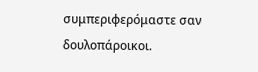συμπεριφερόμαστε σαν δουλοπάροικοι.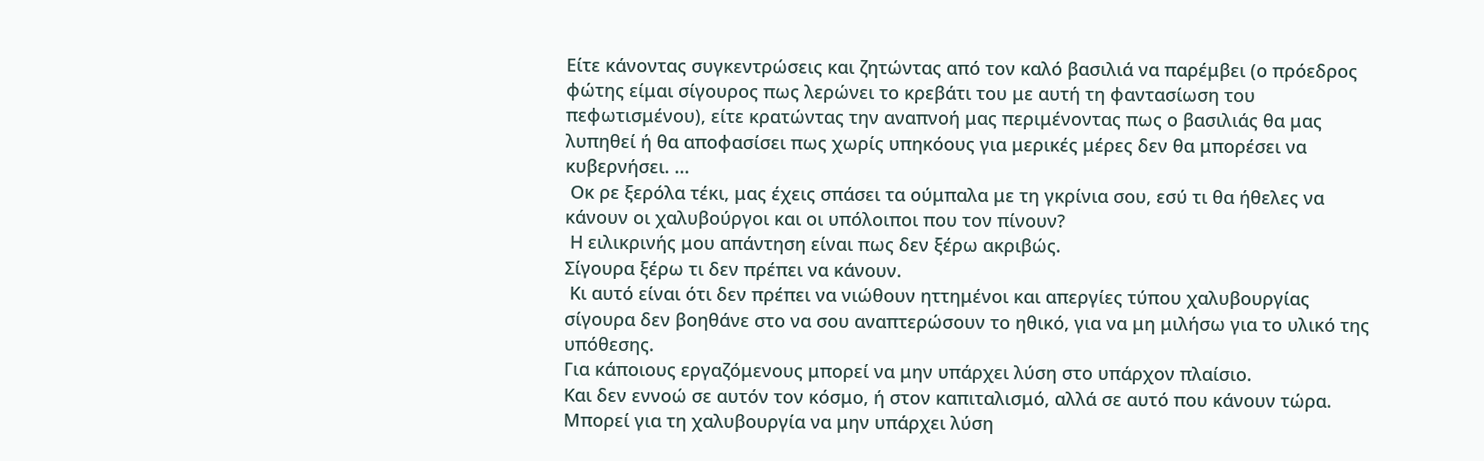Είτε κάνοντας συγκεντρώσεις και ζητώντας από τον καλό βασιλιά να παρέμβει (ο πρόεδρος φώτης είμαι σίγουρος πως λερώνει το κρεβάτι του με αυτή τη φαντασίωση του πεφωτισμένου), είτε κρατώντας την αναπνοή μας περιμένοντας πως ο βασιλιάς θα μας λυπηθεί ή θα αποφασίσει πως χωρίς υπηκόους για μερικές μέρες δεν θα μπορέσει να κυβερνήσει. ...
 Οκ ρε ξερόλα τέκι, μας έχεις σπάσει τα ούμπαλα με τη γκρίνια σου, εσύ τι θα ήθελες να κάνουν οι χαλυβούργοι και οι υπόλοιποι που τον πίνουν?
 Η ειλικρινής μου απάντηση είναι πως δεν ξέρω ακριβώς.
Σίγουρα ξέρω τι δεν πρέπει να κάνουν.
 Κι αυτό είναι ότι δεν πρέπει να νιώθουν ηττημένοι και απεργίες τύπου χαλυβουργίας σίγουρα δεν βοηθάνε στο να σου αναπτερώσουν το ηθικό, για να μη μιλήσω για το υλικό της υπόθεσης.
Για κάποιους εργαζόμενους μπορεί να μην υπάρχει λύση στο υπάρχον πλαίσιο.
Και δεν εννοώ σε αυτόν τον κόσμο, ή στον καπιταλισμό, αλλά σε αυτό που κάνουν τώρα.
Μπορεί για τη χαλυβουργία να μην υπάρχει λύση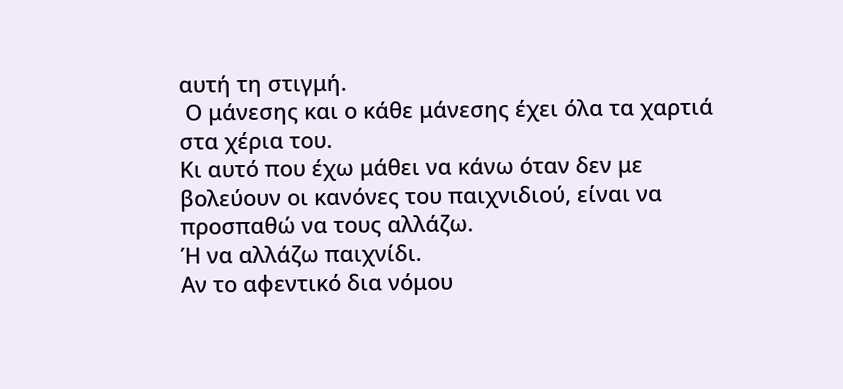αυτή τη στιγμή.
 Ο μάνεσης και ο κάθε μάνεσης έχει όλα τα χαρτιά στα χέρια του.
Κι αυτό που έχω μάθει να κάνω όταν δεν με βολεύουν οι κανόνες του παιχνιδιού, είναι να προσπαθώ να τους αλλάζω.
Ή να αλλάζω παιχνίδι.
Αν το αφεντικό δια νόμου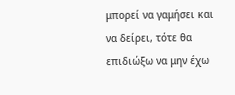μπορεί να γαμήσει και να δείρει, τότε θα επιδιώξω να μην έχω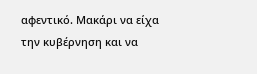αφεντικό. Μακάρι να είχα την κυβέρνηση και να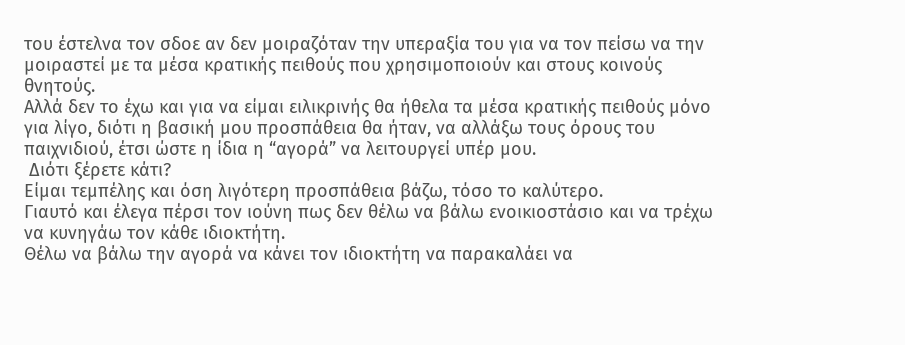του έστελνα τον σδοε αν δεν μοιραζόταν την υπεραξία του για να τον πείσω να την μοιραστεί με τα μέσα κρατικής πειθούς που χρησιμοποιούν και στους κοινούς θνητούς.
Αλλά δεν το έχω και για να είμαι ειλικρινής θα ήθελα τα μέσα κρατικής πειθούς μόνο για λίγο, διότι η βασική μου προσπάθεια θα ήταν, να αλλάξω τους όρους του παιχνιδιού, έτσι ώστε η ίδια η “αγορά” να λειτουργεί υπέρ μου.
 Διότι ξέρετε κάτι?
Είμαι τεμπέλης και όση λιγότερη προσπάθεια βάζω, τόσο το καλύτερο.
Γιαυτό και έλεγα πέρσι τον ιούνη πως δεν θέλω να βάλω ενοικιοστάσιο και να τρέχω να κυνηγάω τον κάθε ιδιοκτήτη.
Θέλω να βάλω την αγορά να κάνει τον ιδιοκτήτη να παρακαλάει να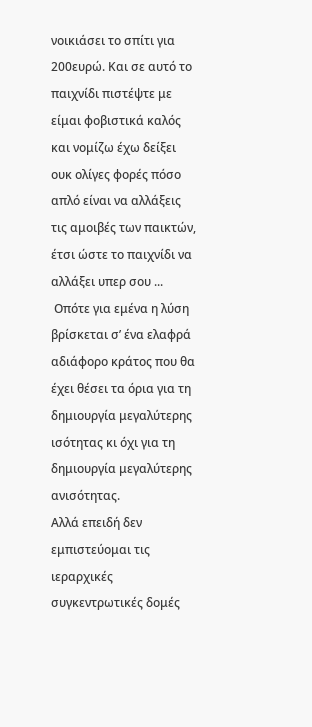νοικιάσει το σπίτι για 200ευρώ. Και σε αυτό το παιχνίδι πιστέψτε με είμαι φοβιστικά καλός και νομίζω έχω δείξει ουκ ολίγες φορές πόσο απλό είναι να αλλάξεις τις αμοιβές των παικτών, έτσι ώστε το παιχνίδι να αλλάξει υπερ σου ...
 Οπότε για εμένα η λύση βρίσκεται σ’ ένα ελαφρά αδιάφορο κράτος που θα έχει θέσει τα όρια για τη δημιουργία μεγαλύτερης ισότητας κι όχι για τη δημιουργία μεγαλύτερης ανισότητας.
Αλλά επειδή δεν εμπιστεύομαι τις ιεραρχικές συγκεντρωτικές δομές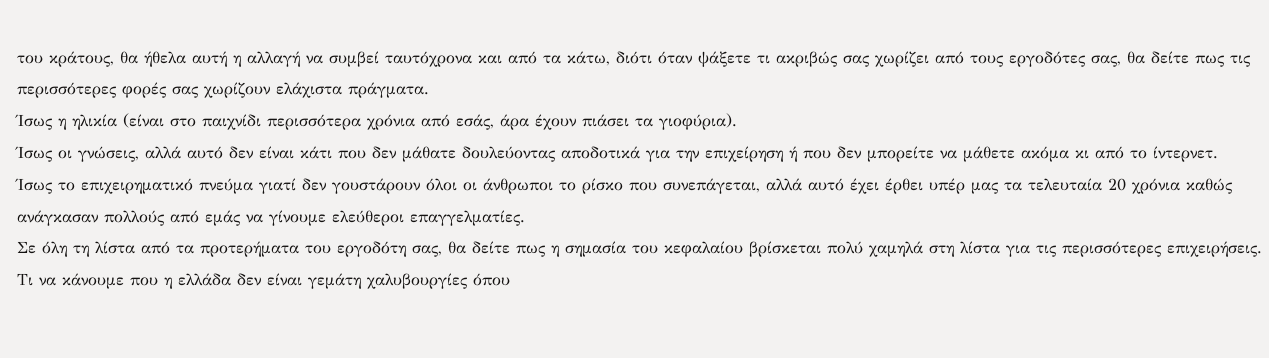του κράτους, θα ήθελα αυτή η αλλαγή να συμβεί ταυτόχρονα και από τα κάτω, διότι όταν ψάξετε τι ακριβώς σας χωρίζει από τους εργοδότες σας, θα δείτε πως τις περισσότερες φορές σας χωρίζουν ελάχιστα πράγματα.
Ίσως η ηλικία (είναι στο παιχνίδι περισσότερα χρόνια από εσάς, άρα έχουν πιάσει τα γιοφύρια).
Ίσως οι γνώσεις, αλλά αυτό δεν είναι κάτι που δεν μάθατε δουλεύοντας αποδοτικά για την επιχείρηση ή που δεν μπορείτε να μάθετε ακόμα κι από το ίντερνετ.
Ίσως το επιχειρηματικό πνεύμα γιατί δεν γουστάρουν όλοι οι άνθρωποι το ρίσκο που συνεπάγεται, αλλά αυτό έχει έρθει υπέρ μας τα τελευταία 20 χρόνια καθώς ανάγκασαν πολλούς από εμάς να γίνουμε ελεύθεροι επαγγελματίες.
Σε όλη τη λίστα από τα προτερήματα του εργοδότη σας, θα δείτε πως η σημασία του κεφαλαίου βρίσκεται πολύ χαμηλά στη λίστα για τις περισσότερες επιχειρήσεις.
Τι να κάνουμε που η ελλάδα δεν είναι γεμάτη χαλυβουργίες όπου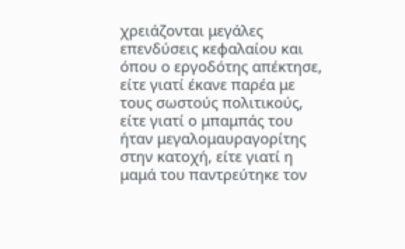χρειάζονται μεγάλες επενδύσεις κεφαλαίου και όπου ο εργοδότης απέκτησε, είτε γιατί έκανε παρέα με τους σωστούς πολιτικούς, είτε γιατί ο μπαμπάς του ήταν μεγαλομαυραγορίτης στην κατοχή, είτε γιατί η μαμά του παντρεύτηκε τον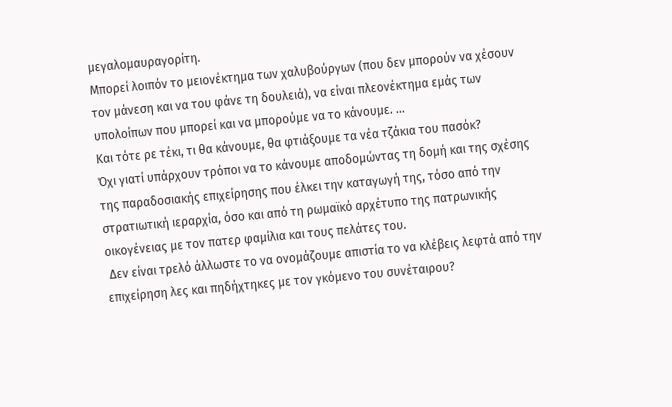μεγαλομαυραγορίτη.
Μπορεί λοιπόν το μειονέκτημα των χαλυβούργων (που δεν μπορούν να χέσουν τον μάνεση και να του φάνε τη δουλειά), να είναι πλεονέκτημα εμάς των υπολοίπων που μπορεί και να μπορούμε να το κάνουμε. ...
Και τότε ρε τέκι, τι θα κάνουμε, θα φτιάξουμε τα νέα τζάκια του πασόκ?
Όχι γιατί υπάρχουν τρόποι να το κάνουμε αποδομώντας τη δομή και της σχέσης της παραδοσιακής επιχείρησης που έλκει την καταγωγή της, τόσο από την στρατιωτική ιεραρχία, όσο και από τη ρωμαϊκό αρχέτυπο της πατρωνικής οικογένειας με τον πατερ φαμίλια και τους πελάτες του.
 Δεν είναι τρελό άλλωστε το να ονομάζουμε απιστία το να κλέβεις λεφτά από την επιχείρηση λες και πηδήχτηκες με τον γκόμενο του συνέταιρου?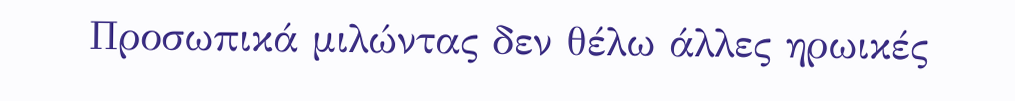Προσωπικά μιλώντας δεν θέλω άλλες ηρωικές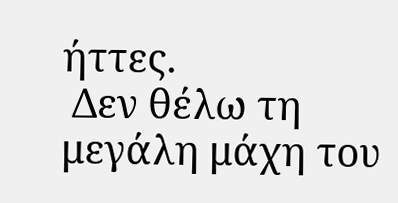ήττες.
 Δεν θέλω τη μεγάλη μάχη του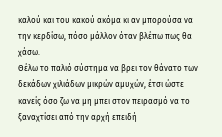καλού και του κακού ακόμα κι αν μπορούσα να την κερδίσω, πόσο μάλλον όταν βλέπω πως θα χάσω.
Θέλω το παλιό σύστημα να βρει τον θάνατο των δεκάδων χιλιάδων μικρών αμυχών, έτσι ώστε κανείς όσο ζω να μη μπει στον πειρασμό να το ξαναχτίσει από την αρχή επειδή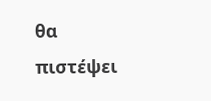θα πιστέψει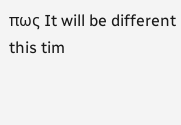πως It will be different this tim